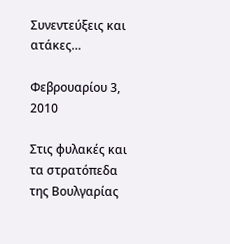Συνεντεύξεις και ατάκες…

Φεβρουαρίου 3, 2010

Στις φυλακές και τα στρατόπεδα της Βουλγαρίας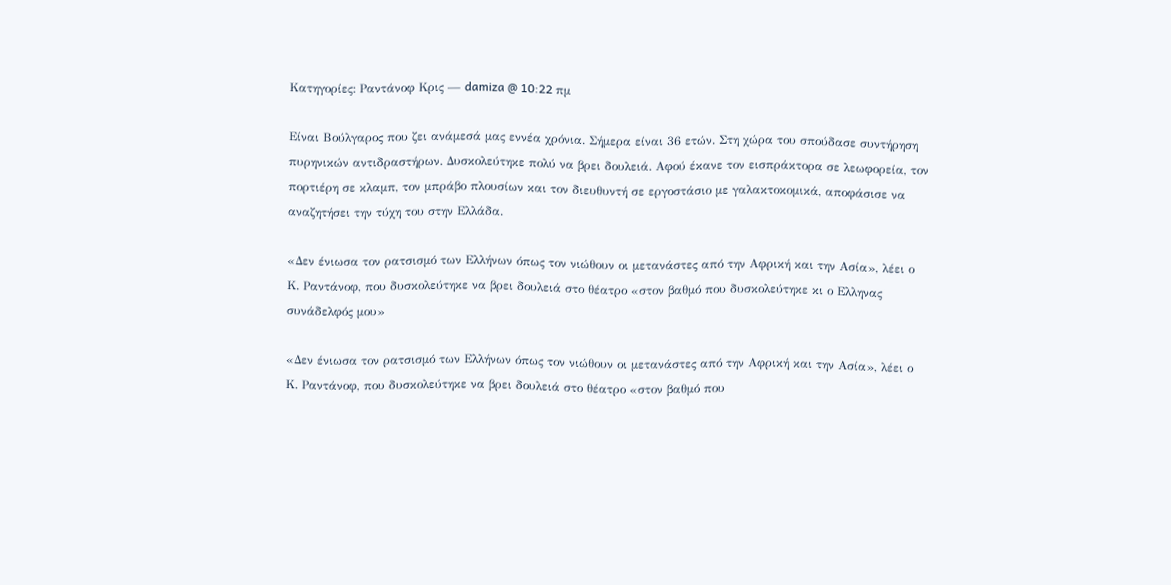Κατηγορίες: Ραντάνοφ Κρις — damiza @ 10:22 πμ

Είναι Βούλγαρος που ζει ανάμεσά μας εννέα χρόνια. Σήμερα είναι 36 ετών. Στη χώρα του σπούδασε συντήρηση πυρηνικών αντιδραστήρων. Δυσκολεύτηκε πολύ να βρει δουλειά. Αφού έκανε τον εισπράκτορα σε λεωφορεία, τον πορτιέρη σε κλαμπ, τον μπράβο πλουσίων και τον διευθυντή σε εργοστάσιο με γαλακτοκομικά, αποφάσισε να αναζητήσει την τύχη του στην Ελλάδα.

«Δεν ένιωσα τον ρατσισμό των Ελλήνων όπως τον νιώθουν οι μετανάστες από την Αφρική και την Ασία», λέει ο Κ. Ραντάνοφ, που δυσκολεύτηκε να βρει δουλειά στο θέατρο «στον βαθμό που δυσκολεύτηκε κι ο Ελληνας συνάδελφός μου»

«Δεν ένιωσα τον ρατσισμό των Ελλήνων όπως τον νιώθουν οι μετανάστες από την Αφρική και την Ασία», λέει ο Κ. Ραντάνοφ, που δυσκολεύτηκε να βρει δουλειά στο θέατρο «στον βαθμό που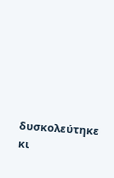δυσκολεύτηκε κι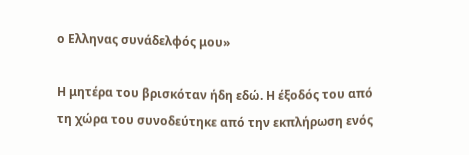ο Ελληνας συνάδελφός μου»

Η μητέρα του βρισκόταν ήδη εδώ. Η έξοδός του από τη χώρα του συνοδεύτηκε από την εκπλήρωση ενός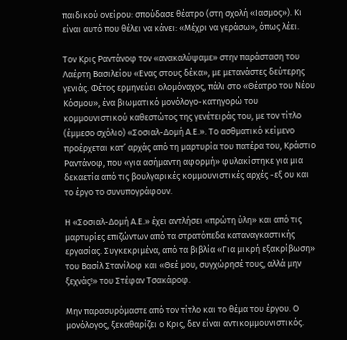παιδικού ονείρου: σπούδασε θέατρο (στη σχολή «Ιασμος»). Κι είναι αυτό που θέλει να κάνει: «Μέχρι να γεράσω», όπως λέει.

Τον Κρις Ραντάνοφ τον «ανακαλύψαμε» στην παράσταση του Λαέρτη Βασιλείου «Ενας στους δέκα», με μετανάστες δεύτερης γενιάς. Φέτος ερμηνεύει ολομόναχος, πάλι στο «Θέατρο του Νέου Κόσμου», ένα βιωματικό μονόλογο-κατηγορώ του κομμουνιστικού καθεστώτος της γενέτειράς του, με τον τίτλο (έμμεσο σχόλιο) «Σοσιαλ-Δομή Α.Ε.». Το ασθματικό κείμενο προέρχεται κατ’ αρχάς από τη μαρτυρία του πατέρα του, Κράστιο Ραντάνοφ, που «για ασήμαντη αφορμή» φυλακίστηκε για μια δεκαετία από τις βουλγαρικές κομμουνιστικές αρχές -εξ ου και το έργο το συνυπογράφουν.

Η «Σοσιαλ-Δομή Α.Ε.» έχει αντλήσει «πρώτη ύλη» και από τις μαρτυρίες επιζώντων από τα στρατόπεδα καταναγκαστικής εργασίας. Συγκεκριμένα, από τα βιβλία «Για μικρή εξακρίβωση» του Βασίλ Στανίλοφ και «Θεέ μου, συγχώρησέ τους, αλλά μην ξεχνάς!» του Στέφαν Τσακάροφ.

Μην παρασυρόμαστε από τον τίτλο και το θέμα του έργου. Ο μονόλογος, ξεκαθαρίζει ο Κρις, δεν είναι αντικομμουνιστικός.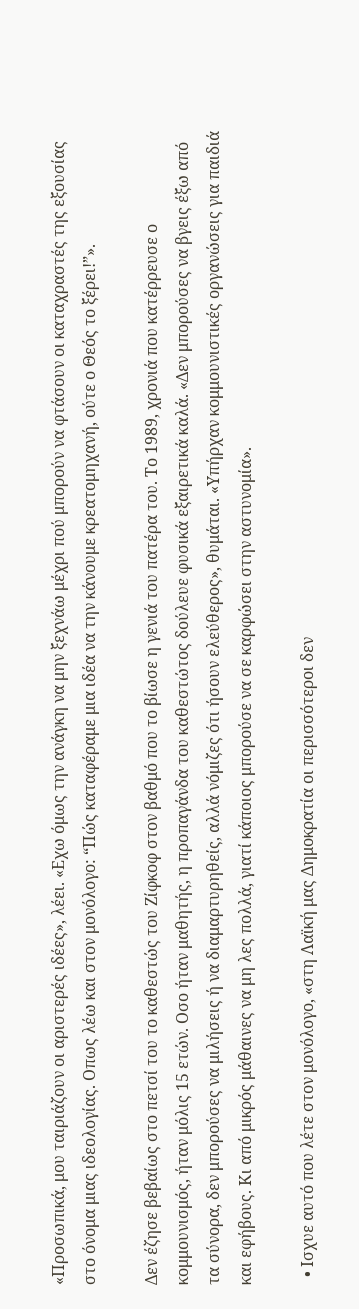«Προσωπικά, μου ταιριάζουν οι αριστερές ιδέες», λέει. «Εχω όμως την ανάγκη να μην ξεχνάω μέχρι πού μπορούν να φτάσουν οι καταχραστές της εξουσίας στο όνομα μιας ιδεολογίας. Οπως λέω και στον μονόλογο: “Πώς καταφέραμε μια ιδέα να την κάνουμε κρεατομηχανή, ούτε ο Θεός το ξέρει!”».

Δεν έζησε βεβαίως στο πετσί του το καθεστώς του Ζίφκοφ στον βαθμό που το βίωσε η γενιά του πατέρα του. Το 1989, χρονιά που κατέρρευσε ο κομμουνισμός, ήταν μόλις 15 ετών. Οσο ήταν μαθητής, η προπαγάνδα του καθεστώτος δούλευε φυσικά εξαιρετικά καλά. «Δεν μπορούσες να βγεις έξω από τα σύνορα, δεν μπορούσες να μιλήσεις ή να διαμαρτυρηθείς, αλλά νόμιζες ότι ήσουν ελεύθερος», θυμάται. «Υπήρχαν κομμουνιστικές οργανώσεις για παιδιά και εφήβους. Κι από μικρός μάθαινες να μη λες πολλά, γιατί κάποιος μπορούσε να σε καρφώσει στην αστυνομία».

  • Ισχυε αυτό που λέτε στον μονόλογο, «στη Λαϊκή μας Δημοκρατία οι περισσότεροι δεν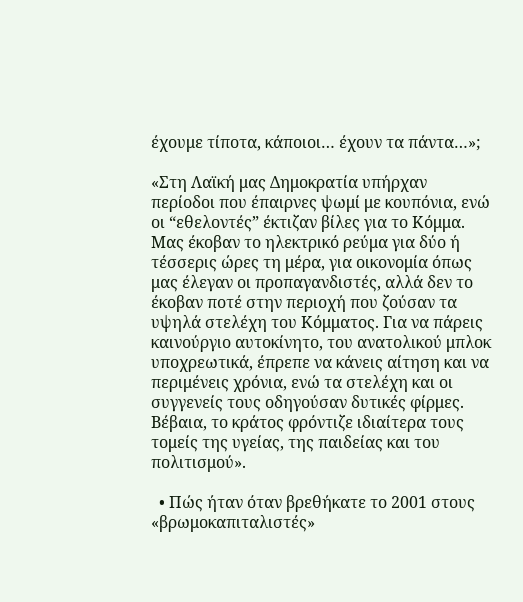έχουμε τίποτα, κάποιοι… έχουν τα πάντα…»;

«Στη Λαϊκή μας Δημοκρατία υπήρχαν περίοδοι που έπαιρνες ψωμί με κουπόνια, ενώ οι “εθελοντές” έκτιζαν βίλες για το Κόμμα. Μας έκοβαν το ηλεκτρικό ρεύμα για δύο ή τέσσερις ώρες τη μέρα, για οικονομία όπως μας έλεγαν οι προπαγανδιστές, αλλά δεν το έκοβαν ποτέ στην περιοχή που ζούσαν τα υψηλά στελέχη του Κόμματος. Για να πάρεις καινούργιο αυτοκίνητο, του ανατολικού μπλοκ υποχρεωτικά, έπρεπε να κάνεις αίτηση και να περιμένεις χρόνια, ενώ τα στελέχη και οι συγγενείς τους οδηγούσαν δυτικές φίρμες. Βέβαια, το κράτος φρόντιζε ιδιαίτερα τους τομείς της υγείας, της παιδείας και του πολιτισμού».

  • Πώς ήταν όταν βρεθήκατε το 2001 στους «βρωμοκαπιταλιστές»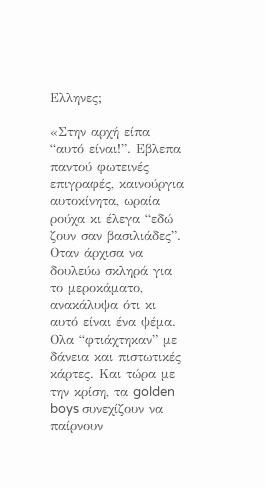Ελληνες;

«Στην αρχή είπα “αυτό είναι!”. Εβλεπα παντού φωτεινές επιγραφές, καινούργια αυτοκίνητα, ωραία ρούχα κι έλεγα “εδώ ζουν σαν βασιλιάδες”. Οταν άρχισα να δουλεύω σκληρά για το μεροκάματο, ανακάλυψα ότι κι αυτό είναι ένα ψέμα. Ολα “φτιάχτηκαν” με δάνεια και πιστωτικές κάρτες. Και τώρα με την κρίση, τα golden boys συνεχίζουν να παίρνουν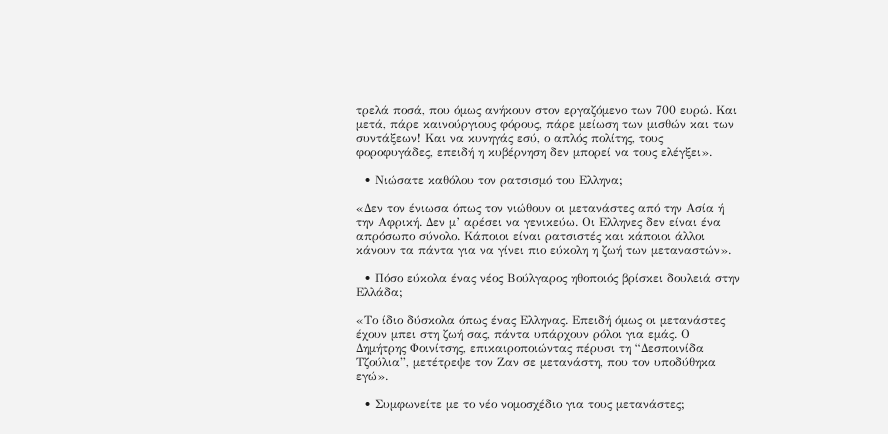τρελά ποσά, που όμως ανήκουν στον εργαζόμενο των 700 ευρώ. Και μετά, πάρε καινούργιους φόρους, πάρε μείωση των μισθών και των συντάξεων! Και να κυνηγάς εσύ, ο απλός πολίτης, τους φοροφυγάδες, επειδή η κυβέρνηση δεν μπορεί να τους ελέγξει».

  • Νιώσατε καθόλου τον ρατσισμό του Ελληνα;

«Δεν τον ένιωσα όπως τον νιώθουν οι μετανάστες από την Ασία ή την Αφρική. Δεν μ’ αρέσει να γενικεύω. Οι Ελληνες δεν είναι ένα απρόσωπο σύνολο. Κάποιοι είναι ρατσιστές και κάποιοι άλλοι κάνουν τα πάντα για να γίνει πιο εύκολη η ζωή των μεταναστών».

  • Πόσο εύκολα ένας νέος Βούλγαρος ηθοποιός βρίσκει δουλειά στην Ελλάδα;

«Το ίδιο δύσκολα όπως ένας Ελληνας. Επειδή όμως οι μετανάστες έχουν μπει στη ζωή σας, πάντα υπάρχουν ρόλοι για εμάς. Ο Δημήτρης Φοινίτσης, επικαιροποιώντας πέρυσι τη “Δεσποινίδα Τζούλια”, μετέτρεψε τον Ζαν σε μετανάστη, που τον υποδύθηκα εγώ».

  • Συμφωνείτε με το νέο νομοσχέδιο για τους μετανάστες;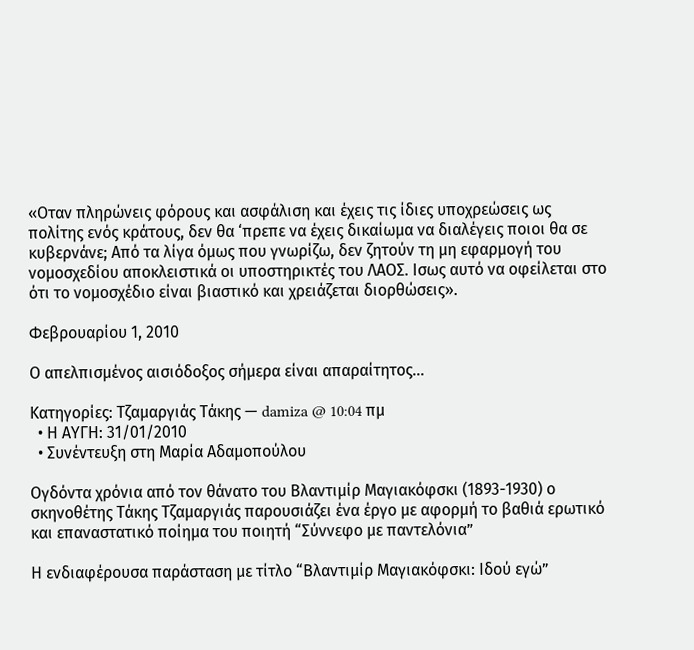«Οταν πληρώνεις φόρους και ασφάλιση και έχεις τις ίδιες υποχρεώσεις ως πολίτης ενός κράτους, δεν θα ‘πρεπε να έχεις δικαίωμα να διαλέγεις ποιοι θα σε κυβερνάνε; Από τα λίγα όμως που γνωρίζω, δεν ζητούν τη μη εφαρμογή του νομοσχεδίου αποκλειστικά οι υποστηρικτές του ΛΑΟΣ. Ισως αυτό να οφείλεται στο ότι το νομοσχέδιο είναι βιαστικό και χρειάζεται διορθώσεις».

Φεβρουαρίου 1, 2010

Ο απελπισμένος αισιόδοξος σήμερα είναι απαραίτητος…

Κατηγορίες: Τζαμαργιάς Τάκης — damiza @ 10:04 πμ
  • Η ΑΥΓΗ: 31/01/2010
  • Συνέντευξη στη Μαρία Αδαμοπούλου

Ογδόντα χρόνια από τον θάνατο του Βλαντιμίρ Μαγιακόφσκι (1893-1930) ο σκηνοθέτης Τάκης Τζαμαργιάς παρουσιάζει ένα έργο με αφορμή το βαθιά ερωτικό και επαναστατικό ποίημα του ποιητή “Σύννεφο με παντελόνια”

Η ενδιαφέρουσα παράσταση με τίτλο “Βλαντιμίρ Μαγιακόφσκι: Ιδού εγώ”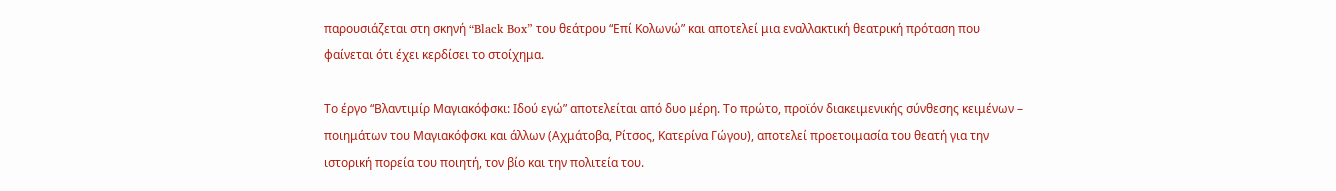παρουσιάζεται στη σκηνή “Black Box” του θεάτρου “Επί Κολωνώ” και αποτελεί μια εναλλακτική θεατρική πρόταση που φαίνεται ότι έχει κερδίσει το στοίχημα.

Το έργο “Βλαντιμίρ Μαγιακόφσκι: Ιδού εγώ” αποτελείται από δυο μέρη. Το πρώτο, προϊόν διακειμενικής σύνθεσης κειμένων – ποιημάτων του Μαγιακόφσκι και άλλων (Αχμάτοβα, Ρίτσος, Κατερίνα Γώγου), αποτελεί προετοιμασία του θεατή για την ιστορική πορεία του ποιητή, τον βίο και την πολιτεία του.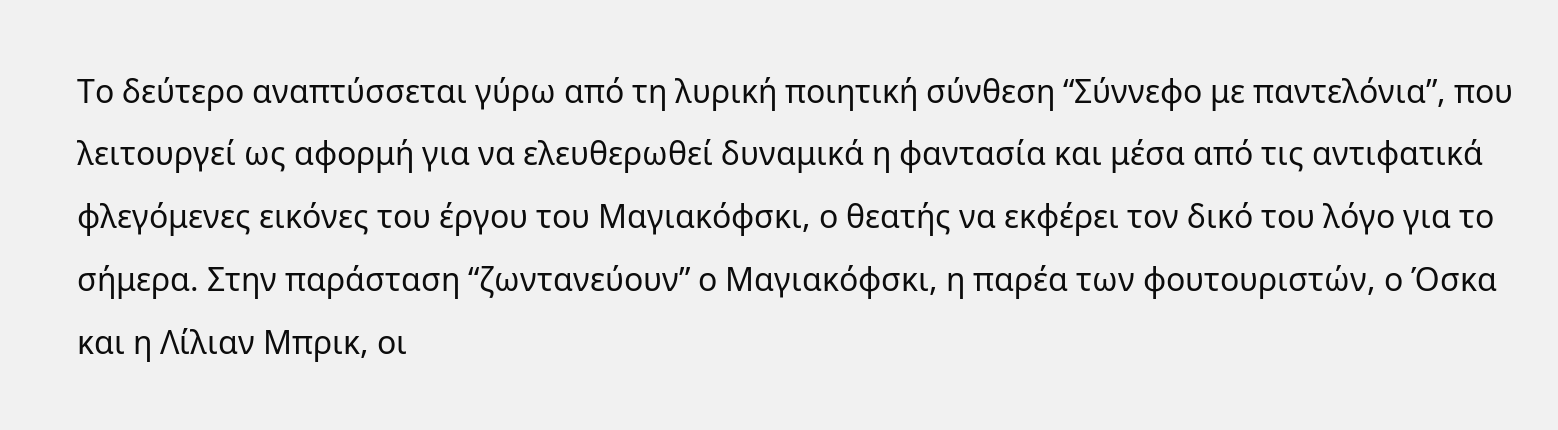Το δεύτερο αναπτύσσεται γύρω από τη λυρική ποιητική σύνθεση “Σύννεφο με παντελόνια”, που λειτουργεί ως αφορμή για να ελευθερωθεί δυναμικά η φαντασία και μέσα από τις αντιφατικά φλεγόμενες εικόνες του έργου του Μαγιακόφσκι, ο θεατής να εκφέρει τον δικό του λόγο για το σήμερα. Στην παράσταση “ζωντανεύουν” ο Μαγιακόφσκι, η παρέα των φουτουριστών, ο Όσκα και η Λίλιαν Μπρικ, οι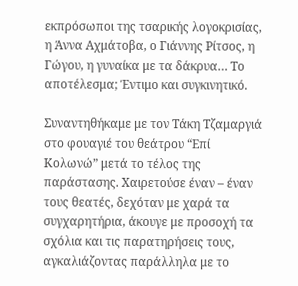εκπρόσωποι της τσαρικής λογοκρισίας, η Άννα Αχμάτοβα, ο Γιάννης Ρίτσος, η Γώγου, η γυναίκα με τα δάκρυα… Το αποτέλεσμα; Έντιμο και συγκινητικό.

Συναντηθήκαμε με τον Τάκη Τζαμαργιά στο φουαγιέ του θεάτρου “Επί Κολωνώ” μετά το τέλος της παράστασης. Χαιρετούσε έναν – έναν τους θεατές, δεχόταν με χαρά τα συγχαρητήρια, άκουγε με προσοχή τα σχόλια και τις παρατηρήσεις τους, αγκαλιάζοντας παράλληλα με το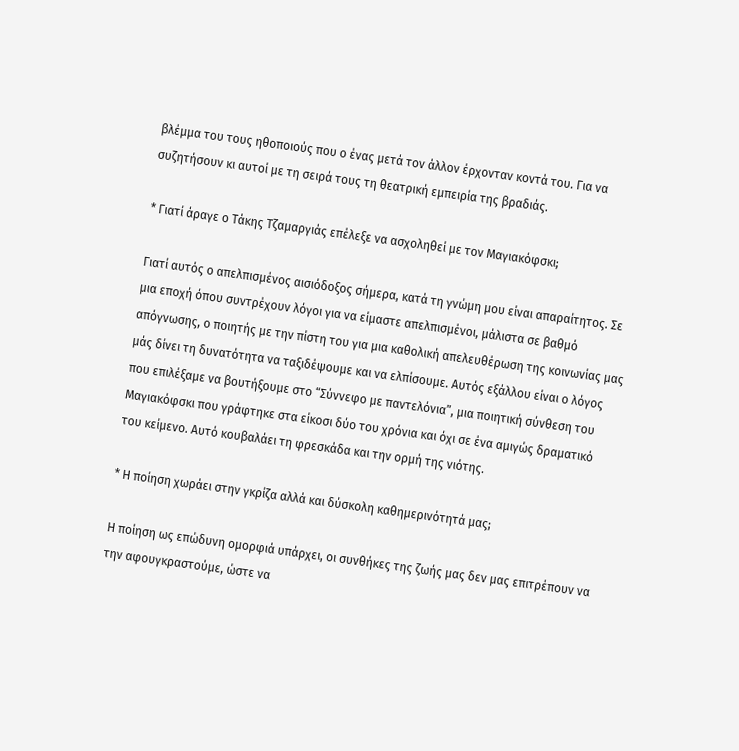βλέμμα του τους ηθοποιούς που ο ένας μετά τον άλλον έρχονταν κοντά του. Για να συζητήσουν κι αυτοί με τη σειρά τους τη θεατρική εμπειρία της βραδιάς.

* Γιατί άραγε ο Τάκης Τζαμαργιάς επέλεξε να ασχοληθεί με τον Μαγιακόφσκι;

Γιατί αυτός ο απελπισμένος αισιόδοξος σήμερα, κατά τη γνώμη μου είναι απαραίτητος. Σε μια εποχή όπου συντρέχουν λόγοι για να είμαστε απελπισμένοι, μάλιστα σε βαθμό απόγνωσης, ο ποιητής με την πίστη του για μια καθολική απελευθέρωση της κοινωνίας μας μάς δίνει τη δυνατότητα να ταξιδέψουμε και να ελπίσουμε. Αυτός εξάλλου είναι ο λόγος που επιλέξαμε να βουτήξουμε στο “Σύννεφο με παντελόνια”, μια ποιητική σύνθεση του Μαγιακόφσκι που γράφτηκε στα είκοσι δύο του χρόνια και όχι σε ένα αμιγώς δραματικό του κείμενο. Αυτό κουβαλάει τη φρεσκάδα και την ορμή της νιότης.

* Η ποίηση χωράει στην γκρίζα αλλά και δύσκολη καθημερινότητά μας;

Η ποίηση ως επώδυνη ομορφιά υπάρχει, οι συνθήκες της ζωής μας δεν μας επιτρέπουν να την αφουγκραστούμε, ώστε να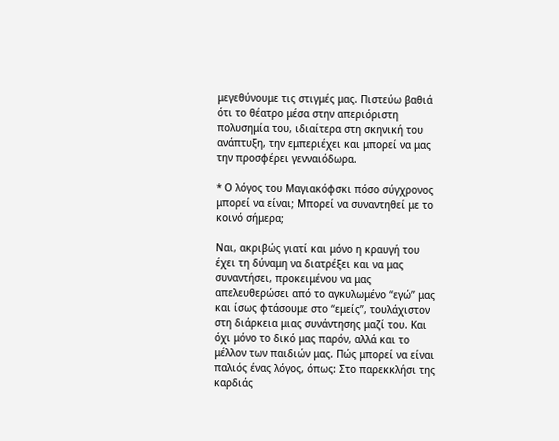μεγεθύνουμε τις στιγμές μας. Πιστεύω βαθιά ότι το θέατρο μέσα στην απεριόριστη πολυσημία του, ιδιαίτερα στη σκηνική του ανάπτυξη, την εμπεριέχει και μπορεί να μας την προσφέρει γενναιόδωρα.

* Ο λόγος του Μαγιακόφσκι πόσο σύγχρονος μπορεί να είναι; Μπορεί να συναντηθεί με το κοινό σήμερα;

Ναι, ακριβώς γιατί και μόνο η κραυγή του έχει τη δύναμη να διατρέξει και να μας συναντήσει, προκειμένου να μας απελευθερώσει από το αγκυλωμένο “εγώ” μας και ίσως φτάσουμε στο “εμείς”, τουλάχιστον στη διάρκεια μιας συνάντησης μαζί του. Και όχι μόνο το δικό μας παρόν, αλλά και το μέλλον των παιδιών μας. Πώς μπορεί να είναι παλιός ένας λόγος, όπως: Στο παρεκκλήσι της καρδιάς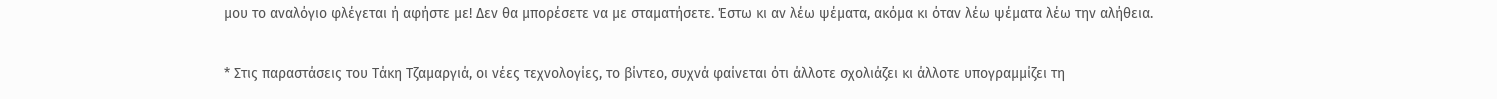μου το αναλόγιο φλέγεται ή αφήστε με! Δεν θα μπορέσετε να με σταματήσετε. Έστω κι αν λέω ψέματα, ακόμα κι όταν λέω ψέματα λέω την αλήθεια.

* Στις παραστάσεις του Τάκη Τζαμαργιά, οι νέες τεχνολογίες, το βίντεο, συχνά φαίνεται ότι άλλοτε σχολιάζει κι άλλοτε υπογραμμίζει τη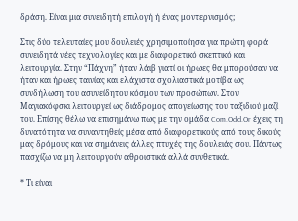δράση. Είναι μια συνειδητή επιλογή ή ένας μοντερνισμός;

Στις δύο τελευταίες μου δουλειές χρησιμοποίησα για πρώτη φορά συνειδητά νέες τεχνολογίες και με διαφορετικό σκεπτικό και λειτουργία. Στην “Πάχνη” ήταν λάιβ γιατί οι ήρωες θα μπορούσαν να ήταν και ήρωες ταινίας και ελάχιστα σχολιαστικά μοτίβα ως συνδήλωση του ασυνείδητου κόσμου των προσώπων. Στον Μαγιακόφσκι λειτουργεί ως διάδρομος απογείωσης του ταξιδιού μαζί του. Επίσης θέλω να επισημάνω πως με την ομάδα Com.Odd.Or έχεις τη δυνατότητα να συναντηθείς μέσα από διαφορετικούς από τους δικούς μας δρόμους και να σημάνεις άλλες πτυχές της δουλειάς σου. Πάντως πασχίζω να μη λειτουργούν αθροιστικά αλλά συνθετικά.

* Τι είναι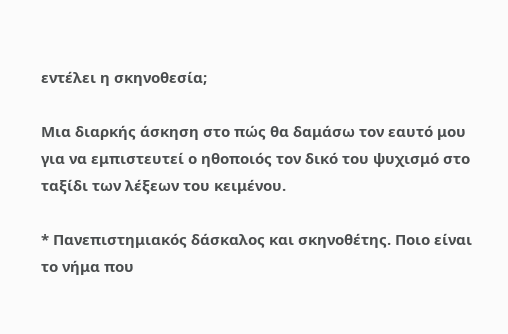εντέλει η σκηνοθεσία;

Μια διαρκής άσκηση στο πώς θα δαμάσω τον εαυτό μου για να εμπιστευτεί ο ηθοποιός τον δικό του ψυχισμό στο ταξίδι των λέξεων του κειμένου.

* Πανεπιστημιακός δάσκαλος και σκηνοθέτης. Ποιο είναι το νήμα που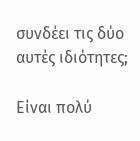συνδέει τις δύο αυτές ιδιότητες;

Είναι πολύ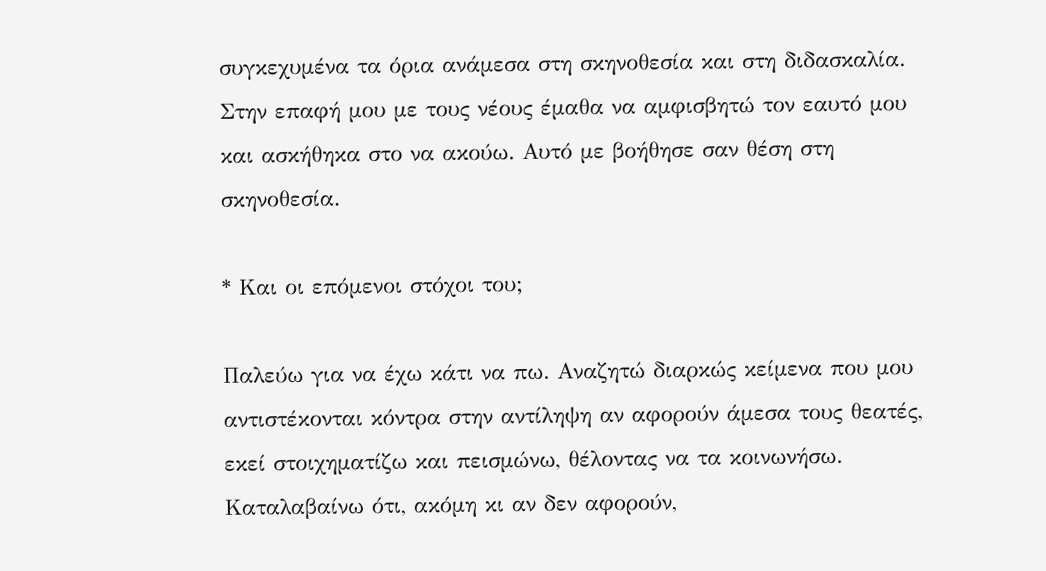συγκεχυμένα τα όρια ανάμεσα στη σκηνοθεσία και στη διδασκαλία. Στην επαφή μου με τους νέους έμαθα να αμφισβητώ τον εαυτό μου και ασκήθηκα στο να ακούω. Αυτό με βοήθησε σαν θέση στη σκηνοθεσία.

* Και οι επόμενοι στόχοι του;

Παλεύω για να έχω κάτι να πω. Αναζητώ διαρκώς κείμενα που μου αντιστέκονται κόντρα στην αντίληψη αν αφορούν άμεσα τους θεατές, εκεί στοιχηματίζω και πεισμώνω, θέλοντας να τα κοινωνήσω. Καταλαβαίνω ότι, ακόμη κι αν δεν αφορούν,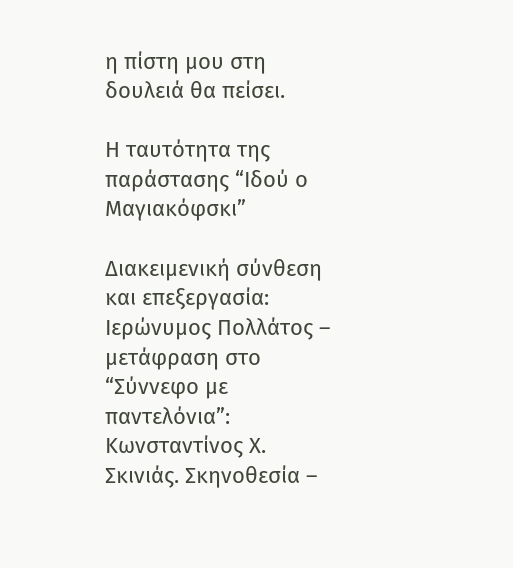η πίστη μου στη δουλειά θα πείσει.

Η ταυτότητα της παράστασης “Ιδού ο Μαγιακόφσκι”

Διακειμενική σύνθεση και επεξεργασία: Ιερώνυμος Πολλάτος – μετάφραση στο “Σύννεφο με παντελόνια”: Κωνσταντίνος Χ. Σκινιάς. Σκηνοθεσία –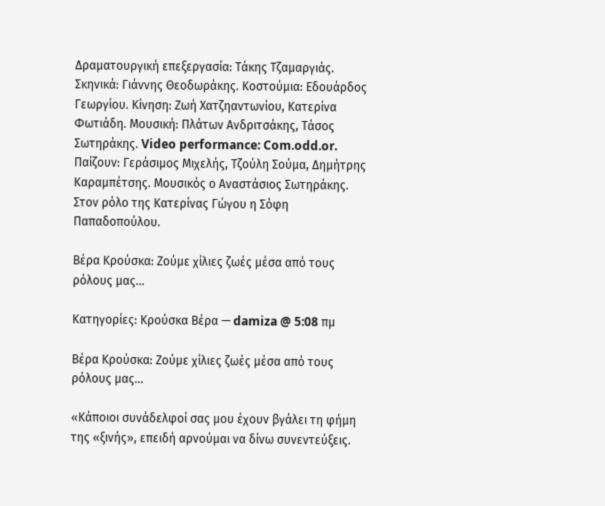Δραματουργική επεξεργασία: Τάκης Τζαμαργιάς. Σκηνικά: Γιάννης Θεοδωράκης. Κοστούμια: Εδουάρδος Γεωργίου. Κίνηση: Ζωή Χατζηαντωνίου, Κατερίνα Φωτιάδη. Μουσική: Πλάτων Ανδριτσάκης, Τάσος Σωτηράκης. Video performance: Com.odd.or. Παίζουν: Γεράσιμος Μιχελής, Τζούλη Σούμα, Δημήτρης Καραμπέτσης. Μουσικός ο Αναστάσιος Σωτηράκης. Στον ρόλο της Κατερίνας Γώγου η Σόφη Παπαδοπούλου.

Βέρα Κρούσκα: Ζούμε χίλιες ζωές μέσα από τους ρόλους μας…

Κατηγορίες: Κρούσκα Βέρα — damiza @ 5:08 πμ

Βέρα Κρούσκα: Ζούμε χίλιες ζωές μέσα από τους ρόλους μας…

«Κάποιοι συνάδελφοί σας μου έχουν βγάλει τη φήμη της «ξινής», επειδή αρνούμαι να δίνω συνεντεύξεις.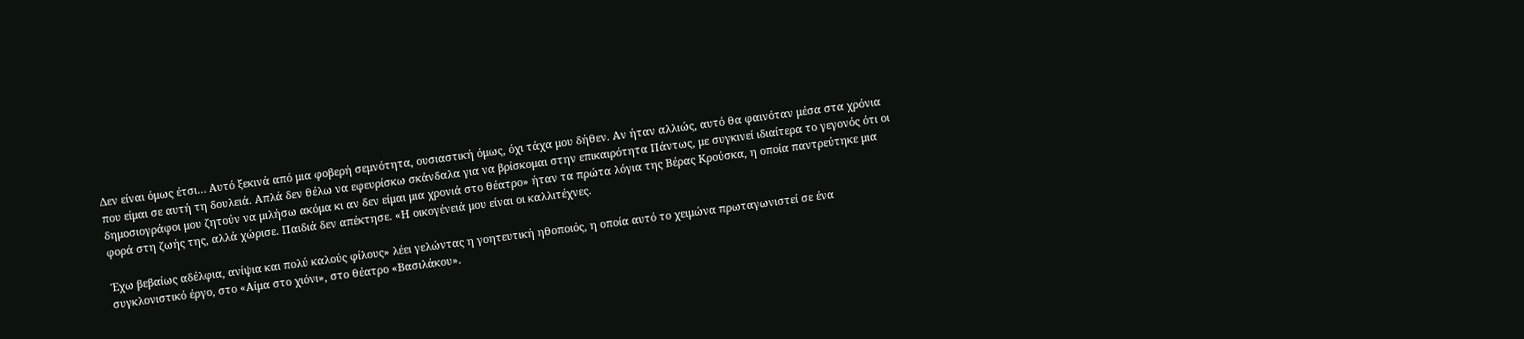Δεν είναι όμως έτσι… Αυτό ξεκινά από μια φοβερή σεμνότητα, ουσιαστική όμως, όχι τάχα μου δήθεν. Αν ήταν αλλιώς, αυτό θα φαινόταν μέσα στα χρόνια που είμαι σε αυτή τη δουλειά. Απλά δεν θέλω να εφευρίσκω σκάνδαλα για να βρίσκομαι στην επικαιρότητα Πάντως, με συγκινεί ιδιαίτερα το γεγονός ότι οι δημοσιογράφοι μου ζητούν να μιλήσω ακόμα κι αν δεν είμαι μια χρονιά στο θέατρο» ήταν τα πρώτα λόγια της Βέρας Κρούσκα, η οποία παντρεύτηκε μια φορά στη ζωής της, αλλά χώρισε. Παιδιά δεν απέκτησε. «Η οικογένειά μου είναι οι καλλιτέχνες.

Έχω βεβαίως αδέλφια, ανίψια και πολύ καλούς φίλους» λέει γελώντας η γοητευτική ηθοποιός, η οποία αυτό το χειμώνα πρωταγωνιστεί σε ένα συγκλονιστικό έργο, στο «Αίμα στο χιόνι», στο θέατρο «Βασιλάκου».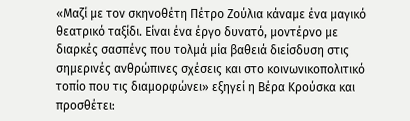«Μαζί με τον σκηνοθέτη Πέτρο Ζούλια κάναμε ένα μαγικό θεατρικό ταξίδι. Είναι ένα έργο δυνατό, μοντέρνο με διαρκές σασπένς που τολμά μία βαθειά διείσδυση στις σημερινές ανθρώπινες σχέσεις και στο κοινωνικοπολιτικό τοπίο που τις διαμορφώνει» εξηγεί η Βέρα Κρούσκα και προσθέτει: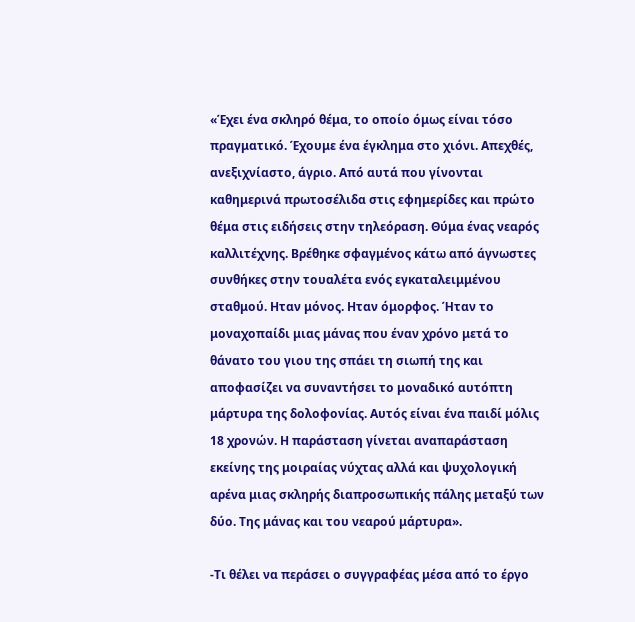«Έχει ένα σκληρό θέμα, το οποίο όμως είναι τόσο πραγματικό. Έχουμε ένα έγκλημα στο χιόνι. Απεχθές, ανεξιχνίαστο, άγριο. Από αυτά που γίνονται καθημερινά πρωτοσέλιδα στις εφημερίδες και πρώτο θέμα στις ειδήσεις στην τηλεόραση. Θύμα ένας νεαρός καλλιτέχνης. Βρέθηκε σφαγμένος κάτω από άγνωστες συνθήκες στην τουαλέτα ενός εγκαταλειμμένου σταθμού. Ηταν μόνος. Ηταν όμορφος. Ήταν το μοναχοπαίδι μιας μάνας που έναν χρόνο μετά το θάνατο του γιου της σπάει τη σιωπή της και αποφασίζει να συναντήσει το μοναδικό αυτόπτη μάρτυρα της δολοφονίας. Αυτός είναι ένα παιδί μόλις 18 χρονών. Η παράσταση γίνεται αναπαράσταση εκείνης της μοιραίας νύχτας αλλά και ψυχολογική αρένα μιας σκληρής διαπροσωπικής πάλης μεταξύ των δύο. Της μάνας και του νεαρού μάρτυρα».

-Τι θέλει να περάσει ο συγγραφέας μέσα από το έργο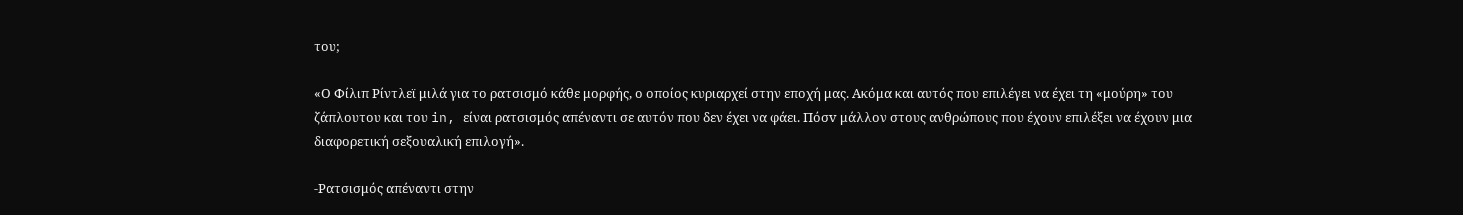του;

«Ο Φίλιπ Ρίντλεϊ μιλά για το ρατσισμό κάθε μορφής, ο οποίος κυριαρχεί στην εποχή μας. Ακόμα και αυτός που επιλέγει να έχει τη «μούρη» του ζάπλουτου και του in, είναι ρατσισμός απέναντι σε αυτόν που δεν έχει να φάει. Πόσv μάλλον στους ανθρώπους που έχουν επιλέξει να έχουν μια διαφορετική σεξουαλική επιλογή».

-Ρατσισμός απέναντι στην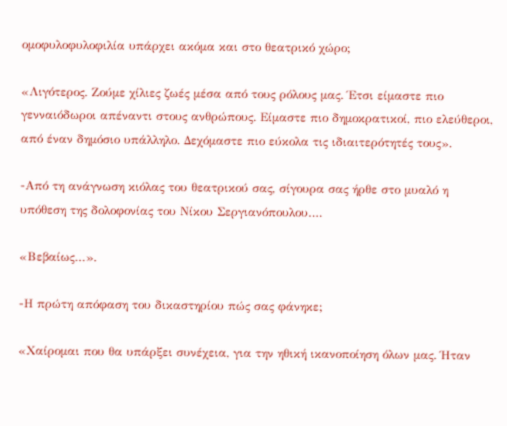ομοφυλοφυλοφιλία υπάρχει ακόμα και στο θεατρικό χώρο;

«Λιγότερος. Ζούμε χίλιες ζωές μέσα από τους ρόλους μας. Έτσι είμαστε πιο γενναιόδωροι απέναντι στους ανθρώπους. Είμαστε πιο δημοκρατικοί, πιο ελεύθεροι, από έναν δημόσιο υπάλληλο. Δεχόμαστε πιο εύκολα τις ιδιαιτερότητές τους».

-Από τη ανάγνωση κιόλας του θεατρικού σας, σίγουρα σας ήρθε στο μυαλό η υπόθεση της δολοφονίας του Νίκου Σεργιανόπουλου….

«Βεβαίως…».

-Η πρώτη απόφαση του δικαστηρίου πώς σας φάνηκε;

«Χαίρομαι που θα υπάρξει συνέχεια, για την ηθική ικανοποίηση όλων μας. Ήταν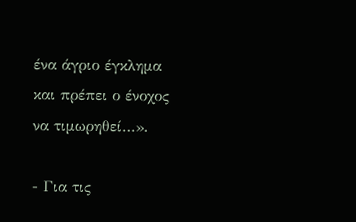ένα άγριο έγκλημα και πρέπει ο ένοχος να τιμωρηθεί…».

- Για τις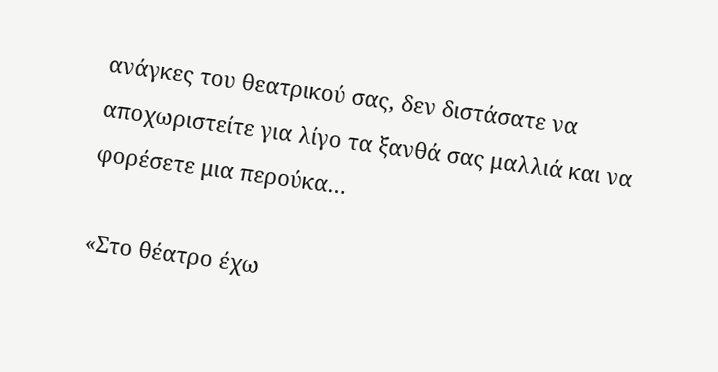ανάγκες του θεατρικού σας, δεν διστάσατε να αποχωριστείτε για λίγο τα ξανθά σας μαλλιά και να φορέσετε μια περούκα…

«Στο θέατρο έχω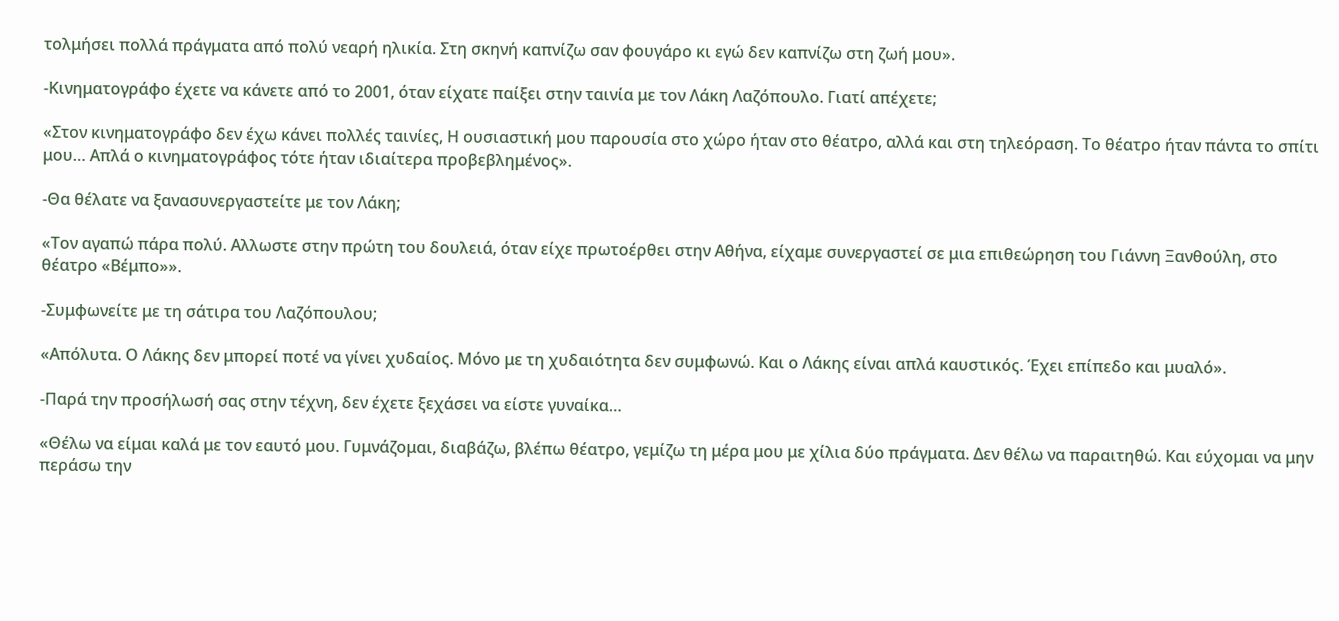τολμήσει πολλά πράγματα από πολύ νεαρή ηλικία. Στη σκηνή καπνίζω σαν φουγάρο κι εγώ δεν καπνίζω στη ζωή μου».

-Κινηματογράφο έχετε να κάνετε από το 2001, όταν είχατε παίξει στην ταινία με τον Λάκη Λαζόπουλο. Γιατί απέχετε;

«Στον κινηματογράφο δεν έχω κάνει πολλές ταινίες, Η ουσιαστική μου παρουσία στο χώρο ήταν στο θέατρο, αλλά και στη τηλεόραση. Το θέατρο ήταν πάντα το σπίτι μου… Απλά ο κινηματογράφος τότε ήταν ιδιαίτερα προβεβλημένος».

-Θα θέλατε να ξανασυνεργαστείτε με τον Λάκη;

«Τον αγαπώ πάρα πολύ. Αλλωστε στην πρώτη του δουλειά, όταν είχε πρωτοέρθει στην Αθήνα, είχαμε συνεργαστεί σε μια επιθεώρηση του Γιάννη Ξανθούλη, στο θέατρο «Βέμπο»».

-Συμφωνείτε με τη σάτιρα του Λαζόπουλου;

«Απόλυτα. Ο Λάκης δεν μπορεί ποτέ να γίνει χυδαίος. Μόνο με τη χυδαιότητα δεν συμφωνώ. Και ο Λάκης είναι απλά καυστικός. Έχει επίπεδο και μυαλό».

-Παρά την προσήλωσή σας στην τέχνη, δεν έχετε ξεχάσει να είστε γυναίκα…

«Θέλω να είμαι καλά με τον εαυτό μου. Γυμνάζομαι, διαβάζω, βλέπω θέατρο, γεμίζω τη μέρα μου με χίλια δύο πράγματα. Δεν θέλω να παραιτηθώ. Και εύχομαι να μην περάσω την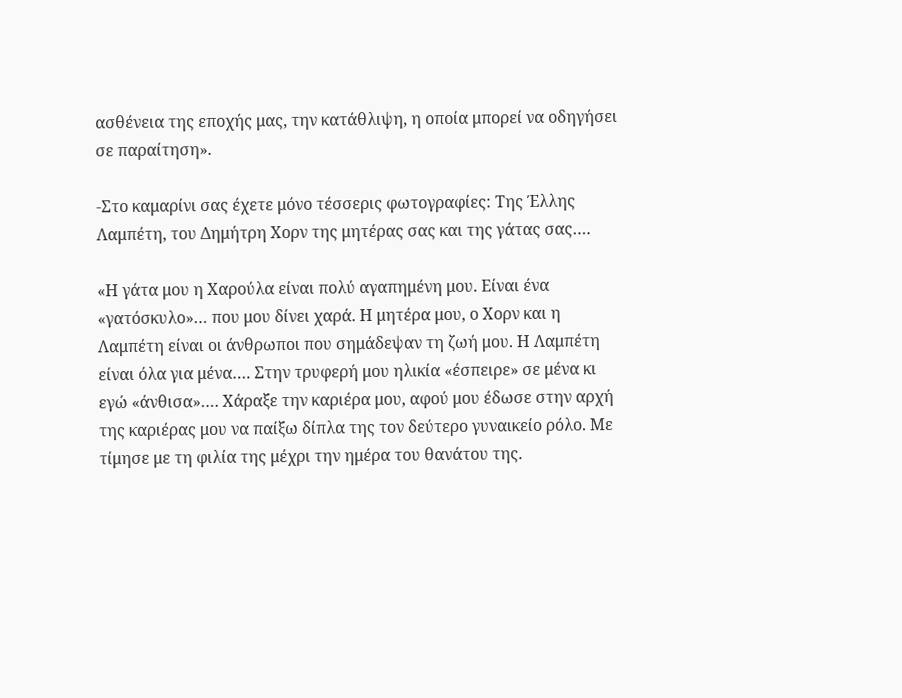ασθένεια της εποχής μας, την κατάθλιψη, η οποία μπορεί να οδηγήσει σε παραίτηση».

-Στο καμαρίνι σας έχετε μόνο τέσσερις φωτογραφίες: Της Έλλης Λαμπέτη, του Δημήτρη Χορν της μητέρας σας και της γάτας σας….

«Η γάτα μου η Χαρούλα είναι πολύ αγαπημένη μου. Είναι ένα «γατόσκυλο»… που μου δίνει χαρά. Η μητέρα μου, ο Χορν και η Λαμπέτη είναι οι άνθρωποι που σημάδεψαν τη ζωή μου. Η Λαμπέτη είναι όλα για μένα…. Στην τρυφερή μου ηλικία «έσπειρε» σε μένα κι εγώ «άνθισα»…. Χάραξε την καριέρα μου, αφού μου έδωσε στην αρχή της καριέρας μου να παίξω δίπλα της τον δεύτερο γυναικείο ρόλο. Με τίμησε με τη φιλία της μέχρι την ημέρα του θανάτου της.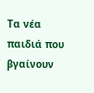Τα νέα παιδιά που βγαίνουν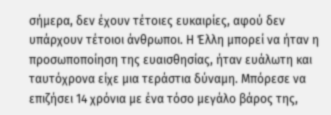σήμερα, δεν έχουν τέτοιες ευκαιρίες, αφού δεν υπάρχουν τέτοιοι άνθρωποι. Η Έλλη μπορεί να ήταν η προσωποποίηση της ευαισθησίας, ήταν ευάλωτη και ταυτόχρονα είχε μια τεράστια δύναμη. Μπόρεσε να επιζήσει 14 χρόνια με ένα τόσο μεγάλο βάρος της,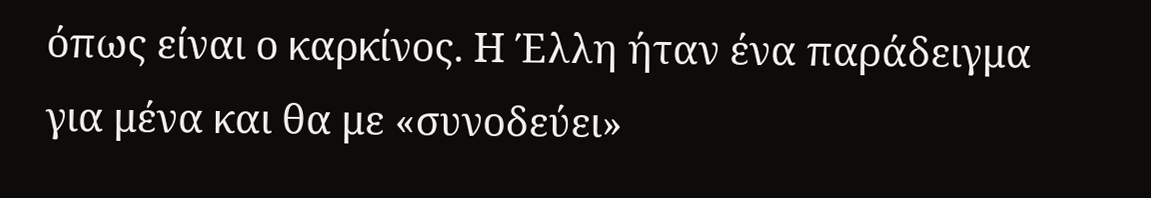όπως είναι ο καρκίνος. Η Έλλη ήταν ένα παράδειγμα για μένα και θα με «συνοδεύει»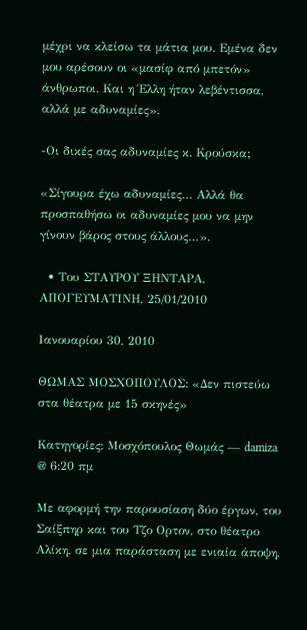μέχρι να κλείσω τα μάτια μου. Εμένα δεν μου αρέσουν οι «μασίφ από μπετόν» άνθρωποι. Και η Έλλη ήταν λεβέντισσα, αλλά με αδυναμίες».

-Οι δικές σας αδυναμίες κ. Κρούσκα;

«Σίγουρα έχω αδυναμίες… Αλλά θα προσπαθήσω οι αδυναμίες μου να μην γίνουν βάρος στους άλλους…».

  • Του ΣΤΑΥΡΟΥ ΞΗΝΤΑΡΑ, ΑΠΟΓΕΥΜΑΤΙΝΗ, 25/01/2010

Ιανουαρίου 30, 2010

ΘΩΜΑΣ ΜΟΣΧΟΠΟΥΛΟΣ: «Δεν πιστεύω στα θέατρα με 15 σκηνές»

Κατηγορίες: Μοσχόπουλος Θωμάς — damiza @ 6:20 πμ

Με αφορμή την παρουσίαση δύο έργων, του Σαίξπηρ και του Τζο Ορτον, στο θέατρο Αλίκη, σε μια παράσταση με ενιαία άποψη,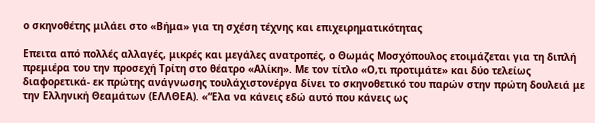ο σκηνοθέτης μιλάει στο «Βήμα» για τη σχέση τέχνης και επιχειρηματικότητας

Επειτα από πολλές αλλαγές, μικρές και μεγάλες ανατροπές, ο Θωμάς Μοσχόπουλος ετοιμάζεται για τη διπλή πρεμιέρα του την προσεχή Τρίτη στο θέατρο «Αλίκη». Με τον τίτλο «Ο,τι προτιμάτε» και δύο τελείως διαφορετικά- εκ πρώτης ανάγνωσης τουλάχιστονέργα δίνει το σκηνοθετικό του παρών στην πρώτη δουλειά με την Ελληνική Θεαμάτων (ΕΛΛΘΕΑ). «“Ελα να κάνεις εδώ αυτό που κάνεις ως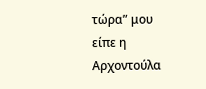τώρα” μου είπε η Αρχοντούλα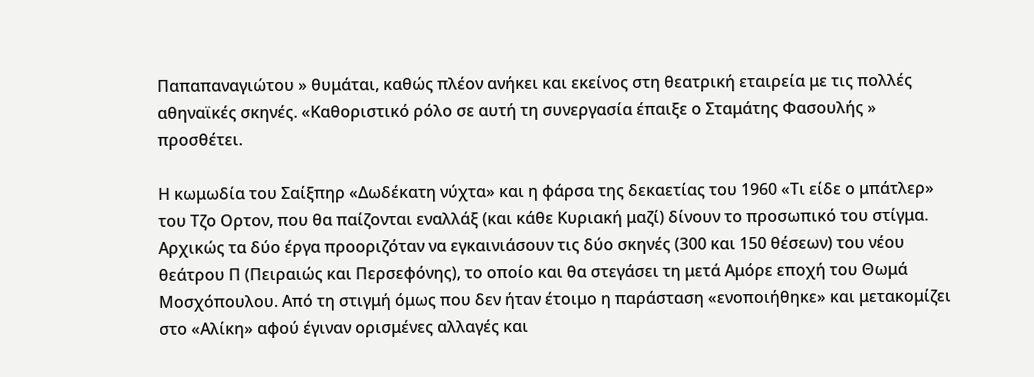Παπαπαναγιώτου » θυμάται, καθώς πλέον ανήκει και εκείνος στη θεατρική εταιρεία με τις πολλές αθηναϊκές σκηνές. «Καθοριστικό ρόλο σε αυτή τη συνεργασία έπαιξε ο Σταμάτης Φασουλής » προσθέτει.

Η κωμωδία του Σαίξπηρ «Δωδέκατη νύχτα» και η φάρσα της δεκαετίας του 1960 «Τι είδε ο μπάτλερ» του Τζο Ορτον, που θα παίζονται εναλλάξ (και κάθε Κυριακή μαζί) δίνουν το προσωπικό του στίγμα. Αρχικώς τα δύο έργα προοριζόταν να εγκαινιάσουν τις δύο σκηνές (300 και 150 θέσεων) του νέου θεάτρου Π (Πειραιώς και Περσεφόνης), το οποίο και θα στεγάσει τη μετά Αμόρε εποχή του Θωμά Μοσχόπουλου. Από τη στιγμή όμως που δεν ήταν έτοιμο η παράσταση «ενοποιήθηκε» και μετακομίζει στο «Αλίκη» αφού έγιναν ορισμένες αλλαγές και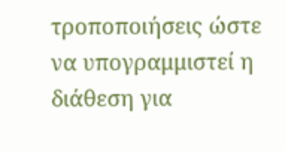τροποποιήσεις ώστε να υπογραμμιστεί η διάθεση για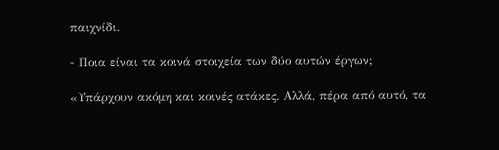παιχνίδι.

- Ποια είναι τα κοινά στοιχεία των δύο αυτών έργων;

«Υπάρχουν ακόμη και κοινές ατάκες. Αλλά, πέρα από αυτό, τα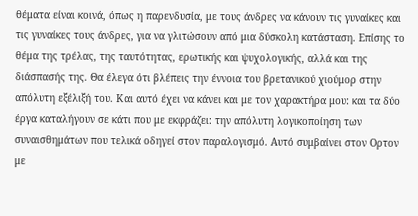θέματα είναι κοινά, όπως η παρενδυσία, με τους άνδρες να κάνουν τις γυναίκες και τις γυναίκες τους άνδρες, για να γλιτώσουν από μια δύσκολη κατάσταση. Επίσης το θέμα της τρέλας, της ταυτότητας, ερωτικής και ψυχολογικής, αλλά και της διάσπασής της. Θα έλεγα ότι βλέπεις την έννοια του βρετανικού χιούμορ στην απόλυτη εξέλιξή του. Και αυτό έχει να κάνει και με τον χαρακτήρα μου: και τα δύο έργα καταλήγουν σε κάτι που με εκφράζει: την απόλυτη λογικοποίηση των συναισθημάτων που τελικά οδηγεί στον παραλογισμό. Αυτό συμβαίνει στον Ορτον με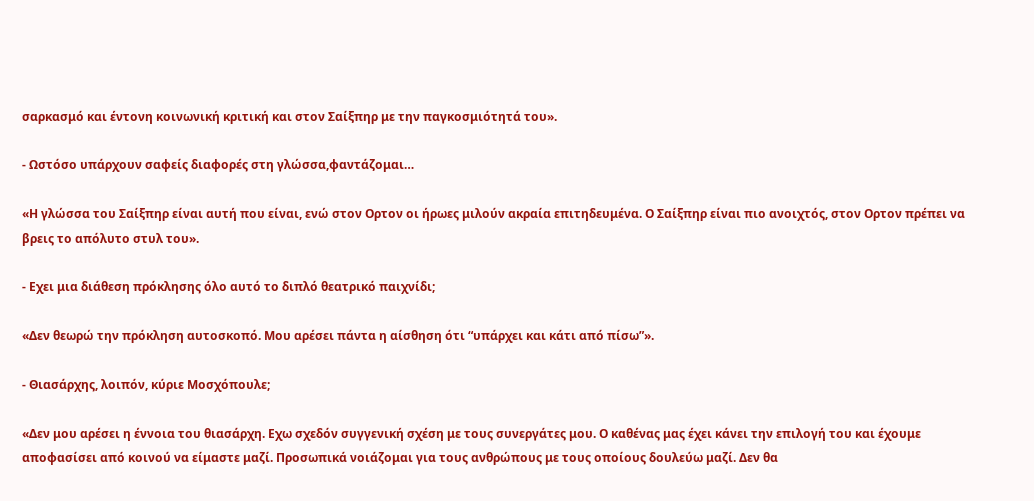σαρκασμό και έντονη κοινωνική κριτική και στον Σαίξπηρ με την παγκοσμιότητά του».

- Ωστόσο υπάρχουν σαφείς διαφορές στη γλώσσα,φαντάζομαι…

«Η γλώσσα του Σαίξπηρ είναι αυτή που είναι, ενώ στον Ορτον οι ήρωες μιλούν ακραία επιτηδευμένα. Ο Σαίξπηρ είναι πιο ανοιχτός, στον Ορτον πρέπει να βρεις το απόλυτο στυλ του».

- Εχει μια διάθεση πρόκλησης όλο αυτό το διπλό θεατρικό παιχνίδι;

«Δεν θεωρώ την πρόκληση αυτοσκοπό. Μου αρέσει πάντα η αίσθηση ότι “υπάρχει και κάτι από πίσω”».

- Θιασάρχης, λοιπόν, κύριε Μοσχόπουλε;

«Δεν μου αρέσει η έννοια του θιασάρχη. Εχω σχεδόν συγγενική σχέση με τους συνεργάτες μου. Ο καθένας μας έχει κάνει την επιλογή του και έχουμε αποφασίσει από κοινού να είμαστε μαζί. Προσωπικά νοιάζομαι για τους ανθρώπους με τους οποίους δουλεύω μαζί. Δεν θα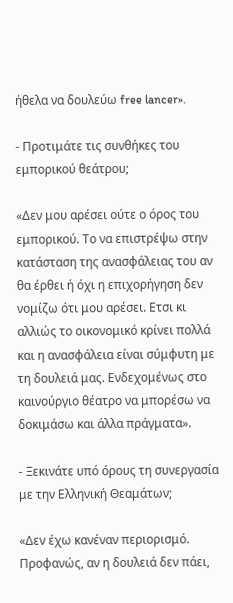ήθελα να δουλεύω free lancer».

- Προτιμάτε τις συνθήκες του εμπορικού θεάτρου;

«Δεν μου αρέσει ούτε ο όρος του εμπορικού. Το να επιστρέψω στην κατάσταση της ανασφάλειας του αν θα έρθει ή όχι η επιχορήγηση δεν νομίζω ότι μου αρέσει. Ετσι κι αλλιώς το οικονομικό κρίνει πολλά και η ανασφάλεια είναι σύμφυτη με τη δουλειά μας. Ενδεχομένως στο καινούργιο θέατρο να μπορέσω να δοκιμάσω και άλλα πράγματα».

- Ξεκινάτε υπό όρους τη συνεργασία με την Ελληνική Θεαμάτων;

«Δεν έχω κανέναν περιορισμό. Προφανώς, αν η δουλειά δεν πάει,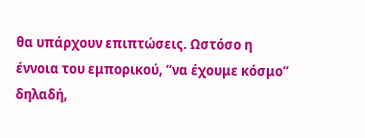θα υπάρχουν επιπτώσεις. Ωστόσο η έννοια του εμπορικού, “να έχουμε κόσμο” δηλαδή,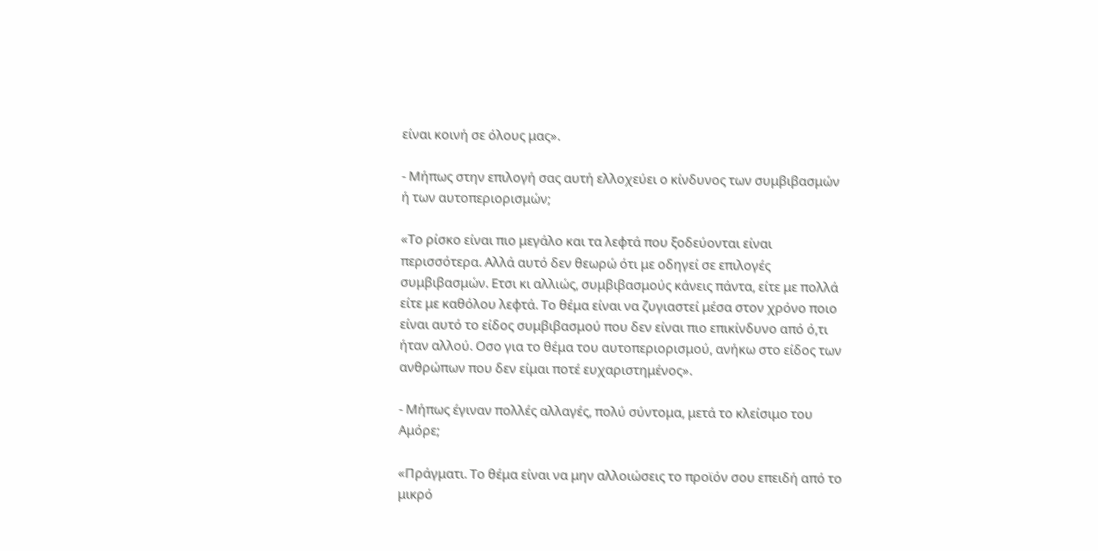είναι κοινή σε όλους μας».

- Μήπως στην επιλογή σας αυτή ελλοχεύει ο κίνδυνος των συμβιβασμών ή των αυτοπεριορισμών;

«Το ρίσκο είναι πιο μεγάλο και τα λεφτά που ξοδεύονται είναι περισσότερα. Αλλά αυτό δεν θεωρώ ότι με οδηγεί σε επιλογές συμβιβασμών. Ετσι κι αλλιώς, συμβιβασμούς κάνεις πάντα, είτε με πολλά είτε με καθόλου λεφτά. Το θέμα είναι να ζυγιαστεί μέσα στον χρόνο ποιο είναι αυτό το είδος συμβιβασμού που δεν είναι πιο επικίνδυνο από ό,τι ήταν αλλού. Οσο για το θέμα του αυτοπεριορισμού, ανήκω στο είδος των ανθρώπων που δεν είμαι ποτέ ευχαριστημένος».

- Μήπως έγιναν πολλές αλλαγές, πολύ σύντομα, μετά το κλείσιμο του Αμόρε;

«Πράγματι. Το θέμα είναι να μην αλλοιώσεις το προϊόν σου επειδή από το μικρό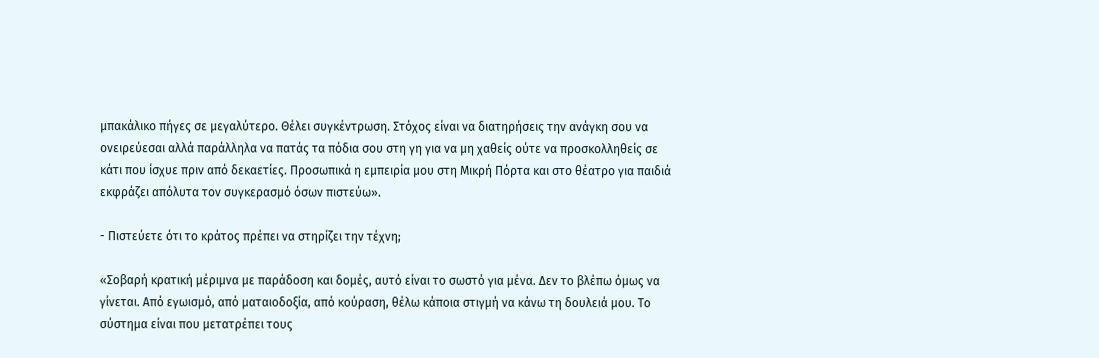μπακάλικο πήγες σε μεγαλύτερο. Θέλει συγκέντρωση. Στόχος είναι να διατηρήσεις την ανάγκη σου να ονειρεύεσαι αλλά παράλληλα να πατάς τα πόδια σου στη γη για να μη χαθείς ούτε να προσκολληθείς σε κάτι που ίσχυε πριν από δεκαετίες. Προσωπικά η εμπειρία μου στη Μικρή Πόρτα και στο θέατρο για παιδιά εκφράζει απόλυτα τον συγκερασμό όσων πιστεύω».

- Πιστεύετε ότι το κράτος πρέπει να στηρίζει την τέχνη;

«Σοβαρή κρατική μέριμνα με παράδοση και δομές, αυτό είναι το σωστό για μένα. Δεν το βλέπω όμως να γίνεται. Από εγωισμό, από ματαιοδοξία, από κούραση, θέλω κάποια στιγμή να κάνω τη δουλειά μου. Το σύστημα είναι που μετατρέπει τους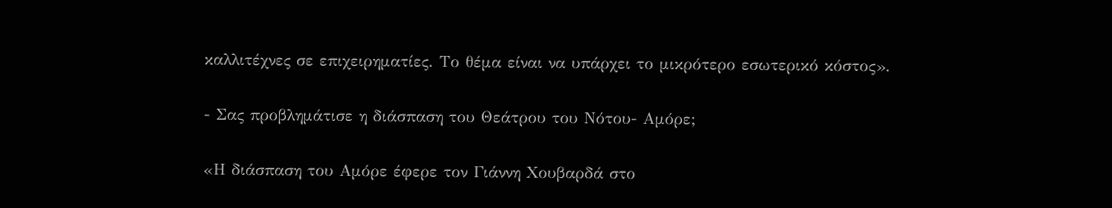καλλιτέχνες σε επιχειρηματίες. Το θέμα είναι να υπάρχει το μικρότερο εσωτερικό κόστος».

- Σας προβλημάτισε η διάσπαση του Θεάτρου του Νότου- Αμόρε;

«Η διάσπαση του Αμόρε έφερε τον Γιάννη Χουβαρδά στο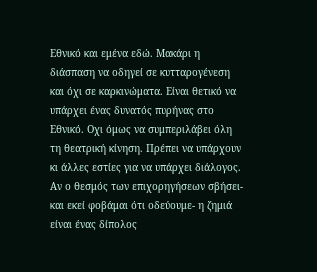Εθνικό και εμένα εδώ. Μακάρι η διάσπαση να οδηγεί σε κυτταρογένεση και όχι σε καρκινώματα. Είναι θετικό να υπάρχει ένας δυνατός πυρήνας στο Εθνικό. Οχι όμως να συμπεριλάβει όλη τη θεατρική κίνηση. Πρέπει να υπάρχουν κι άλλες εστίες για να υπάρχει διάλογος. Αν ο θεσμός των επιχορηγήσεων σβήσει- και εκεί φοβάμαι ότι οδεύουμε- η ζημιά είναι ένας δίπολος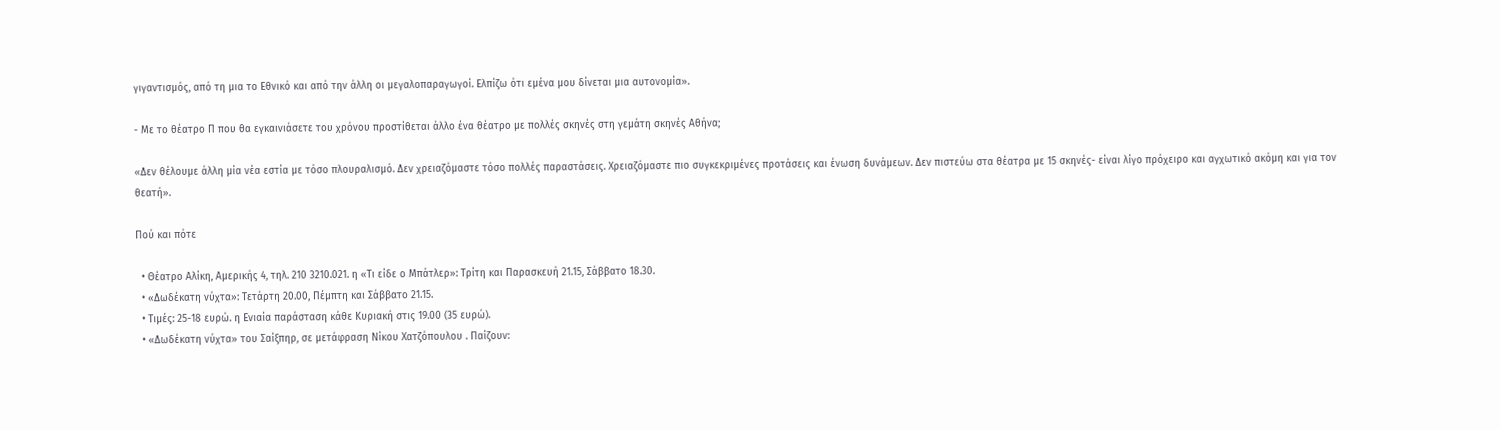γιγαντισμός, από τη μια το Εθνικό και από την άλλη οι μεγαλοπαραγωγοί. Ελπίζω ότι εμένα μου δίνεται μια αυτονομία».

- Με το θέατρο Π που θα εγκαινιάσετε του χρόνου προστίθεται άλλο ένα θέατρο με πολλές σκηνές στη γεμάτη σκηνές Αθήνα;

«Δεν θέλουμε άλλη μία νέα εστία με τόσο πλουραλισμό. Δεν χρειαζόμαστε τόσο πολλές παραστάσεις. Χρειαζόμαστε πιο συγκεκριμένες προτάσεις και ένωση δυνάμεων. Δεν πιστεύω στα θέατρα με 15 σκηνές- είναι λίγο πρόχειρο και αγχωτικό ακόμη και για τον θεατή».

Πού και πότε

  • Θέατρο Αλίκη, Αμερικής 4, τηλ. 210 3210.021. η «Τι είδε ο Μπάτλερ»: Τρίτη και Παρασκευή 21.15, Σάββατο 18.30.
  • «Δωδέκατη νύχτα»: Τετάρτη 20.00, Πέμπτη και Σάββατο 21.15.
  • Τιμές: 25-18 ευρώ. η Ενιαία παράσταση κάθε Κυριακή στις 19.00 (35 ευρώ).
  • «Δωδέκατη νύχτα» του Σαίξπηρ, σε μετάφραση Νίκου Χατζόπουλου . Παίζουν: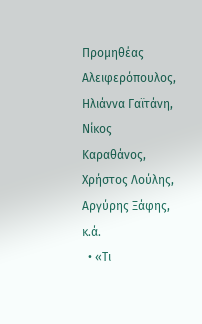Προμηθέας Αλειφερόπουλος, Ηλιάννα Γαϊτάνη, Νίκος Καραθάνος, Χρήστος Λούλης, Αργύρης Ξάφης, κ.ά.
  • «Τι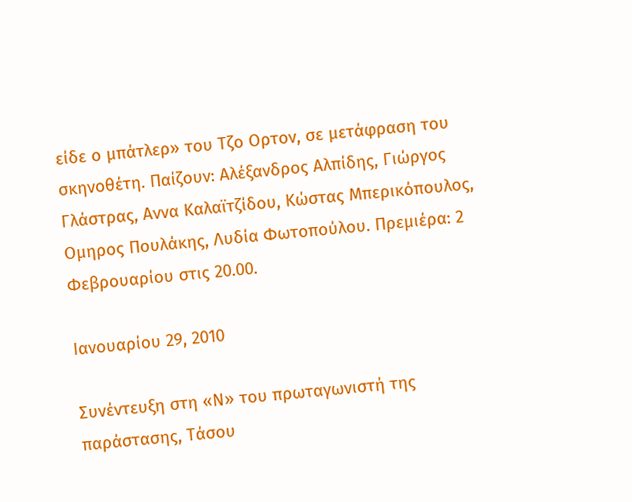είδε ο μπάτλερ» του Τζο Ορτον, σε μετάφραση του σκηνοθέτη. Παίζουν: Αλέξανδρος Αλπίδης, Γιώργος Γλάστρας, Αννα Καλαϊτζίδου, Κώστας Μπερικόπουλος, Ομηρος Πουλάκης, Λυδία Φωτοπούλου. Πρεμιέρα: 2 Φεβρουαρίου στις 20.00.

Ιανουαρίου 29, 2010

Συνέντευξη στη «Ν» του πρωταγωνιστή της παράστασης, Τάσου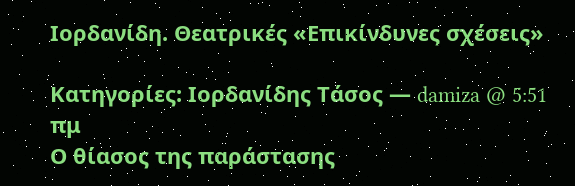Ιορδανίδη. Θεατρικές «Επικίνδυνες σχέσεις»

Κατηγορίες: Ιορδανίδης Τάσος — damiza @ 5:51 πμ
Ο θίασος της παράστασης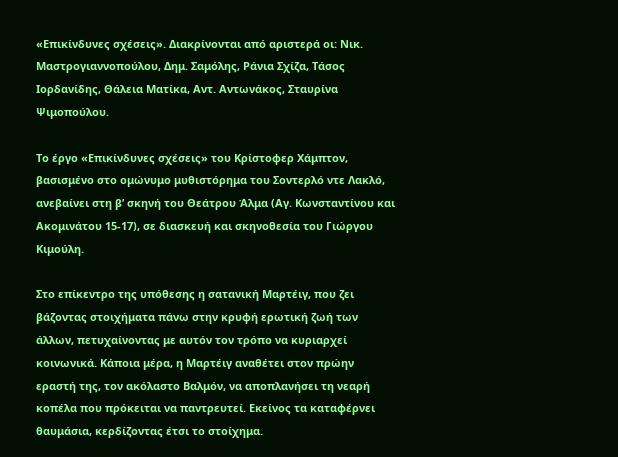«Επικίνδυνες σχέσεις». Διακρίνονται από αριστερά οι: Νικ. Μαστρογιαννοπούλου, Δημ. Σαμόλης, Ράνια Σχίζα, Τάσος Ιορδανίδης, Θάλεια Ματίκα, Αντ. Αντωνάκος, Σταυρίνα Ψιμοπούλου.

Το έργο «Επικίνδυνες σχέσεις» του Κρίστοφερ Χάμπτον, βασισμένο στο ομώνυμο μυθιστόρημα του Σοντερλό ντε Λακλό, ανεβαίνει στη β’ σκηνή του Θεάτρου Άλμα (Αγ. Κωνσταντίνου και Ακομινάτου 15-17), σε διασκευή και σκηνοθεσία του Γιώργου Κιμούλη.

Στο επίκεντρο της υπόθεσης η σατανική Μαρτέιγ, που ζει βάζοντας στοιχήματα πάνω στην κρυφή ερωτική ζωή των άλλων, πετυχαίνοντας με αυτόν τον τρόπο να κυριαρχεί κοινωνικά. Κάποια μέρα, η Μαρτέιγ αναθέτει στον πρώην εραστή της, τον ακόλαστο Βαλμόν, να αποπλανήσει τη νεαρή κοπέλα που πρόκειται να παντρευτεί. Εκείνος τα καταφέρνει θαυμάσια, κερδίζοντας έτσι το στοίχημα.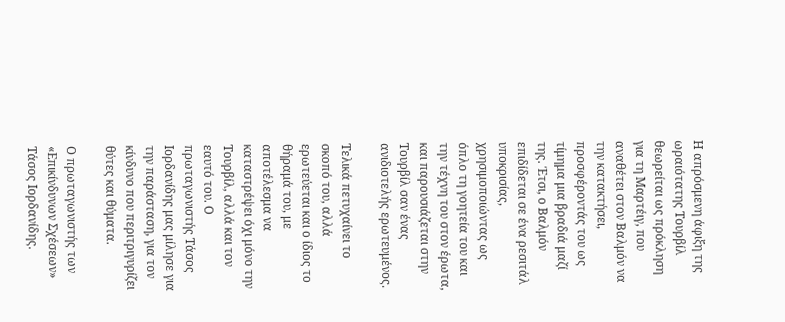Η απρόσμενη άφιξη της ωραιότατης Τουρβίλ θεωρείται ως πρόκληση για τη Μαρτέιγ, που αναθέτει στον Βαλμόν να την κατακτήσει, προσφέροντάς του ως τίμημα μια βραδιά μαζί της. Έτσι, ο Βαλμόν επιδίδεται σε ένα ρεσιτάλ υποκρισίας, χρησιμοποιώντας ως όπλο τη γοητεία του και την τέχνη του στον έρωτα, και παρουσιάζεται στην Τουρβίλ σαν ένας ανιδιοτελής ερωτευμένος.

Τελικά πετυχαίνει το σκοπό του, αλλά ερωτεύεται και ο ίδιος το θήραμά του, με αποτέλεσμα να καταστρέψει όχι μόνο την Τουρβίλ, αλλά και τον εαυτό του. Ο πρωταγωνιστής Τάσος Ιορδανίδης μας μίλησε για την παράσταση, για τον κίνδυνο που περιτριγυρίζει θύτες και θύματα.

Ο πρωταγωνιστής των «Επικίνδυνων Σχέσεων» Τάσος Ιορδανίδης.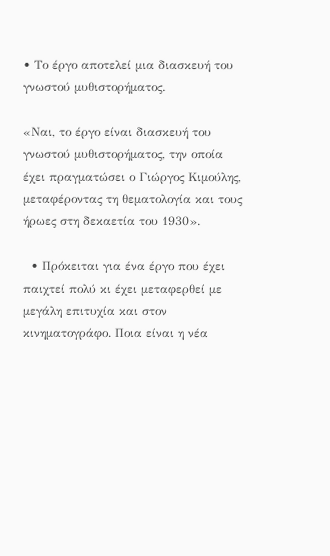• Το έργο αποτελεί μια διασκευή του γνωστού μυθιστορήματος.

«Ναι, το έργο είναι διασκευή του γνωστού μυθιστορήματος, την οποία έχει πραγματώσει ο Γιώργος Κιμούλης, μεταφέροντας τη θεματολογία και τους ήρωες στη δεκαετία του 1930».

  • Πρόκειται για ένα έργο που έχει παιχτεί πολύ κι έχει μεταφερθεί με μεγάλη επιτυχία και στον κινηματογράφο. Ποια είναι η νέα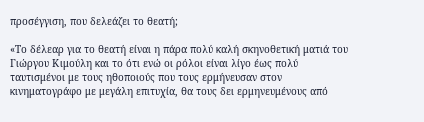προσέγγιση, που δελεάζει το θεατή;

«Το δέλεαρ για το θεατή είναι η πάρα πολύ καλή σκηνοθετική ματιά του Γιώργου Κιμούλη και το ότι ενώ οι ρόλοι είναι λίγο έως πολύ ταυτισμένοι με τους ηθοποιούς που τους ερμήνευσαν στον κινηματογράφο με μεγάλη επιτυχία, θα τους δει ερμηνευμένους από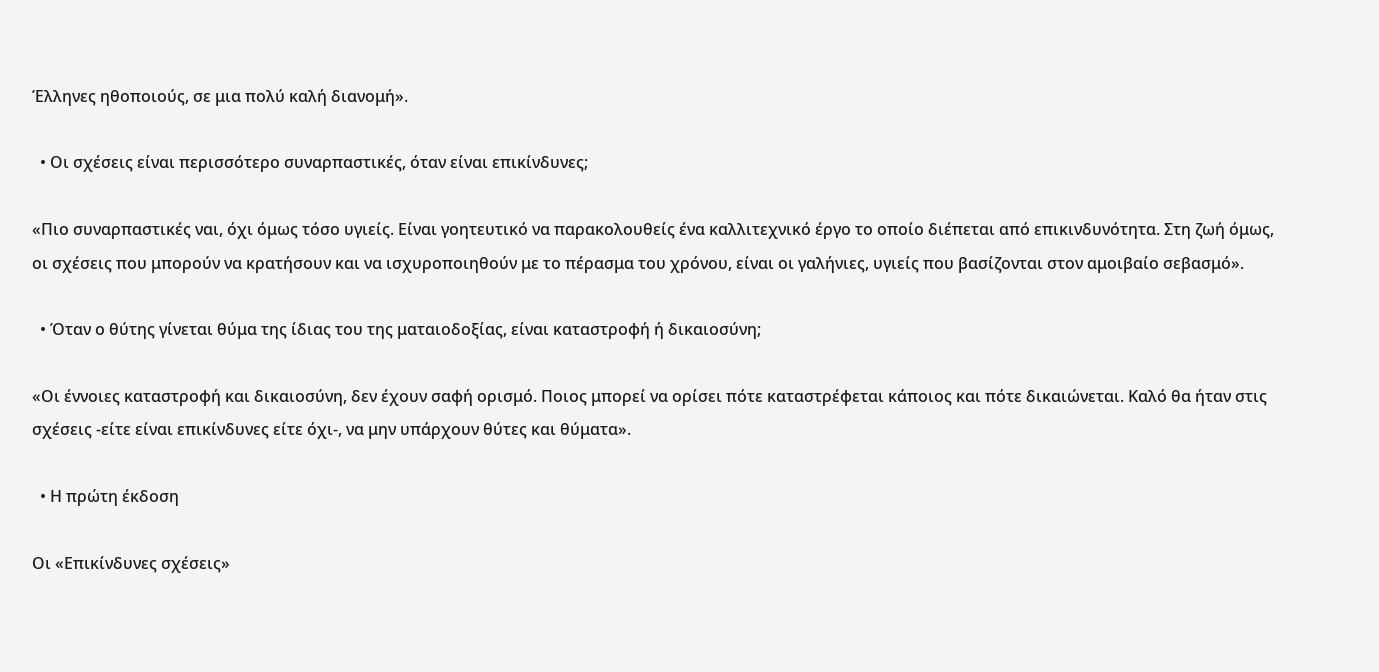Έλληνες ηθοποιούς, σε μια πολύ καλή διανομή».

  • Οι σχέσεις είναι περισσότερο συναρπαστικές, όταν είναι επικίνδυνες;

«Πιο συναρπαστικές ναι, όχι όμως τόσο υγιείς. Είναι γοητευτικό να παρακολουθείς ένα καλλιτεχνικό έργο το οποίο διέπεται από επικινδυνότητα. Στη ζωή όμως, οι σχέσεις που μπορούν να κρατήσουν και να ισχυροποιηθούν με το πέρασμα του χρόνου, είναι οι γαλήνιες, υγιείς που βασίζονται στον αμοιβαίο σεβασμό».

  • Όταν ο θύτης γίνεται θύμα της ίδιας του της ματαιοδοξίας, είναι καταστροφή ή δικαιοσύνη;

«Οι έννοιες καταστροφή και δικαιοσύνη, δεν έχουν σαφή ορισμό. Ποιος μπορεί να ορίσει πότε καταστρέφεται κάποιος και πότε δικαιώνεται. Καλό θα ήταν στις σχέσεις -είτε είναι επικίνδυνες είτε όχι-, να μην υπάρχουν θύτες και θύματα».

  • Η πρώτη έκδοση

Οι «Επικίνδυνες σχέσεις»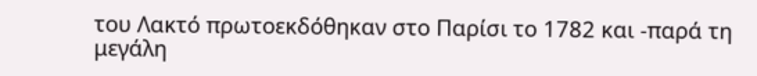του Λακτό πρωτοεκδόθηκαν στο Παρίσι το 1782 και -παρά τη μεγάλη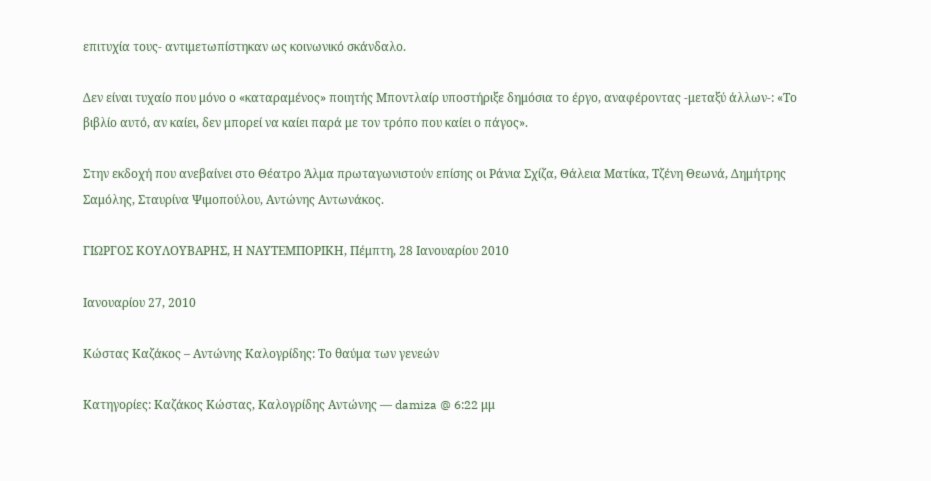επιτυχία τους- αντιμετωπίστηκαν ως κοινωνικό σκάνδαλο.

Δεν είναι τυχαίο που μόνο ο «καταραμένος» ποιητής Μποντλαίρ υποστήριξε δημόσια το έργο, αναφέροντας -μεταξύ άλλων-: «Το βιβλίο αυτό, αν καίει, δεν μπορεί να καίει παρά με τον τρόπο που καίει ο πάγος».

Στην εκδοχή που ανεβαίνει στο Θέατρο Άλμα πρωταγωνιστούν επίσης οι Ράνια Σχίζα, Θάλεια Ματίκα, Τζένη Θεωνά, Δημήτρης Σαμόλης, Σταυρίνα Ψιμοπούλου, Αντώνης Αντωνάκος.

ΓΙΩΡΓΟΣ ΚΟΥΛΟΥΒΑΡΗΣ, Η ΝΑΥΤΕΜΠΟΡΙΚΗ, Πέμπτη, 28 Ιανουαρίου 2010

Ιανουαρίου 27, 2010

Κώστας Καζάκος – Αντώνης Καλογρίδης: Το θαύμα των γενεών

Κατηγορίες: Καζάκος Κώστας, Καλογρίδης Αντώνης — damiza @ 6:22 μμ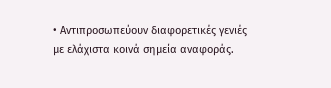• Αντιπροσωπεύουν διαφορετικές γενιές με ελάχιστα κοινά σημεία αναφοράς.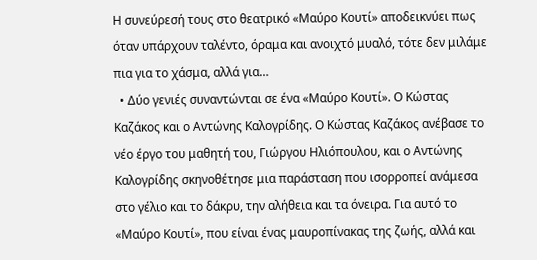Η συνεύρεσή τους στο θεατρικό «Μαύρο Κουτί» αποδεικνύει πως όταν υπάρχουν ταλέντο, όραμα και ανοιχτό μυαλό, τότε δεν μιλάμε πια για το χάσμα, αλλά για…
  • Δύο γενιές συναντώνται σε ένα «Μαύρο Κουτί». Ο Κώστας Καζάκος και ο Αντώνης Καλογρίδης. Ο Κώστας Καζάκος ανέβασε το νέο έργο του μαθητή του, Γιώργου Ηλιόπουλου, και ο Αντώνης Καλογρίδης σκηνοθέτησε μια παράσταση που ισορροπεί ανάμεσα στο γέλιο και το δάκρυ, την αλήθεια και τα όνειρα. Για αυτό το «Μαύρο Κουτί», που είναι ένας μαυροπίνακας της ζωής, αλλά και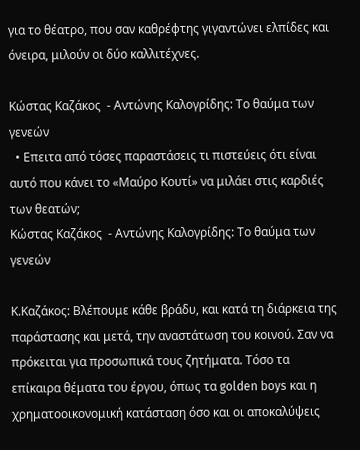για το θέατρο, που σαν καθρέφτης γιγαντώνει ελπίδες και όνειρα, μιλούν οι δύο καλλιτέχνες.

Κώστας Καζάκος  - Αντώνης Καλογρίδης: Το θαύμα των γενεών
  • Επειτα από τόσες παραστάσεις τι πιστεύεις ότι είναι αυτό που κάνει το «Μαύρο Κουτί» να μιλάει στις καρδιές των θεατών;
Κώστας Καζάκος  - Αντώνης Καλογρίδης: Το θαύμα των γενεών

Κ.Καζάκος: Βλέπουμε κάθε βράδυ, και κατά τη διάρκεια της παράστασης και μετά, την αναστάτωση του κοινού. Σαν να πρόκειται για προσωπικά τους ζητήματα. Τόσο τα επίκαιρα θέματα του έργου, όπως τα golden boys και η χρηματοοικονομική κατάσταση όσο και οι αποκαλύψεις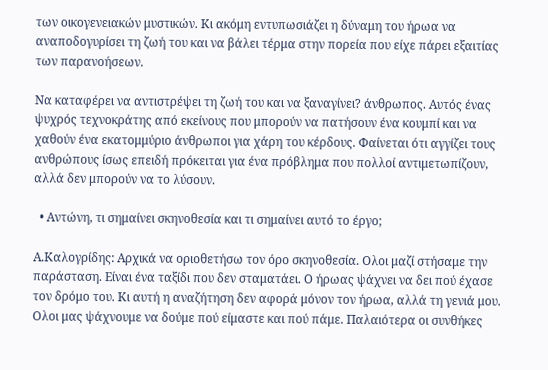των οικογενειακών μυστικών. Κι ακόμη εντυπωσιάζει η δύναμη του ήρωα να αναποδογυρίσει τη ζωή του και να βάλει τέρμα στην πορεία που είχε πάρει εξαιτίας των παρανοήσεων.

Να καταφέρει να αντιστρέψει τη ζωή του και να ξαναγίνει? άνθρωπος. Αυτός ένας ψυχρός τεχνοκράτης από εκείνους που μπορούν να πατήσουν ένα κουμπί και να χαθούν ένα εκατομμύριο άνθρωποι για χάρη του κέρδους. Φαίνεται ότι αγγίζει τους ανθρώπους ίσως επειδή πρόκειται για ένα πρόβλημα που πολλοί αντιμετωπίζουν, αλλά δεν μπορούν να το λύσουν.

  • Αντώνη, τι σημαίνει σκηνοθεσία και τι σημαίνει αυτό το έργο;

Α.Καλογρίδης: Αρχικά να οριοθετήσω τον όρο σκηνοθεσία. Oλοι μαζί στήσαμε την παράσταση. Είναι ένα ταξίδι που δεν σταματάει. Ο ήρωας ψάχνει να δει πού έχασε τον δρόμο του. Κι αυτή η αναζήτηση δεν αφορά μόνον τον ήρωα, αλλά τη γενιά μου. Oλοι μας ψάχνουμε να δούμε πού είμαστε και πού πάμε. Παλαιότερα οι συνθήκες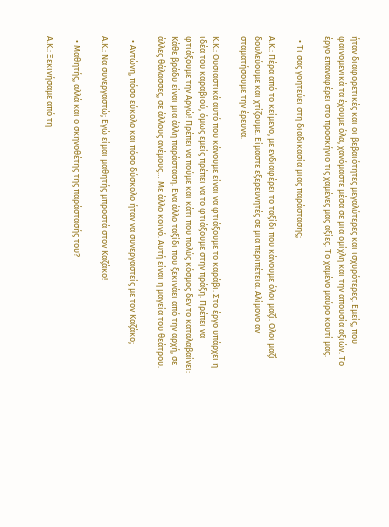ήταν διαφορετικές και οι βεβαιότητες μεγαλύτερες και ισχυρότερες. Εμείς, που φαινομενικά τα έχουμε όλα, χανόμαστε μέσα σε μια ομίχλη και την απουσία αξιών. Το έργο επαναφέρει στο προσκήνιο τις χαμένες μας αξίες. Το χαμένο μαύρο κουτί μας.

  • Τι σας γοητεύει στη διαδικασία μιας παράστασης;

Α.Κ.: Πέρα από το κείμενο, με ενδιαφέρει το ταξίδι που κάνουμε όλοι μαζί. Oλοι μαζί δουλεύουμε και χτίζουμε. Είμαστε εξερευνητές σε μια περιπέτεια. Αλίμονο αν σταματήσουμε την έρευνα.

Κ.Κ.: Ουσιαστικά αυτό που κάνουμε είναι να φτιάξουμε το καράβι. Στο έργο υπάρχει η ιδέα του καραβιού, όμως εμείς πρέπει να το φτιάξουμε στην πράξη. Πρέπει να φτιάξουμε την Αργώ! Πρέπει να πούμε και κάτι που πολύς κόσμος δεν το καταλαβαίνει: Κάθε βράδυ είναι μια άλλη παράσταση. Ενα άλλο ταξίδι που ξεκινάει από την αρχή, σε άλλες θάλασσες, σε άλλους ανέμους… Με άλλο κοινό. Αυτή είναι η μαγεία του θεάτρου.

  • Αντώνη, πόσο εύκολο και πόσο δύσκολο ήταν να συνεργαστείς με τον Καζάκο;

Α.Κ.: Να συνεργαστώ; Εγώ είμαι μαθητής μπροστά στον Καζάκο!

  • Μαθητής, αλλά και ο σκηνοθέτης της παράστασής του?

Α.Κ.: Ξεκινήσαμε από τη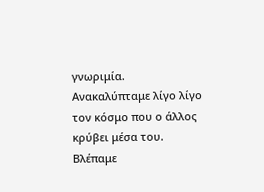γνωριμία. Ανακαλύπταμε λίγο λίγο τον κόσμο που ο άλλος κρύβει μέσα του. Βλέπαμε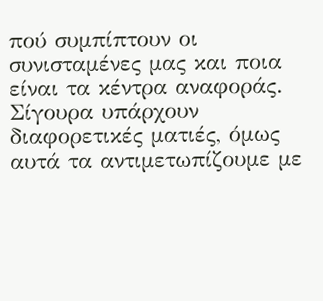πού συμπίπτουν οι συνισταμένες μας και ποια είναι τα κέντρα αναφοράς. Σίγουρα υπάρχουν διαφορετικές ματιές, όμως αυτά τα αντιμετωπίζουμε με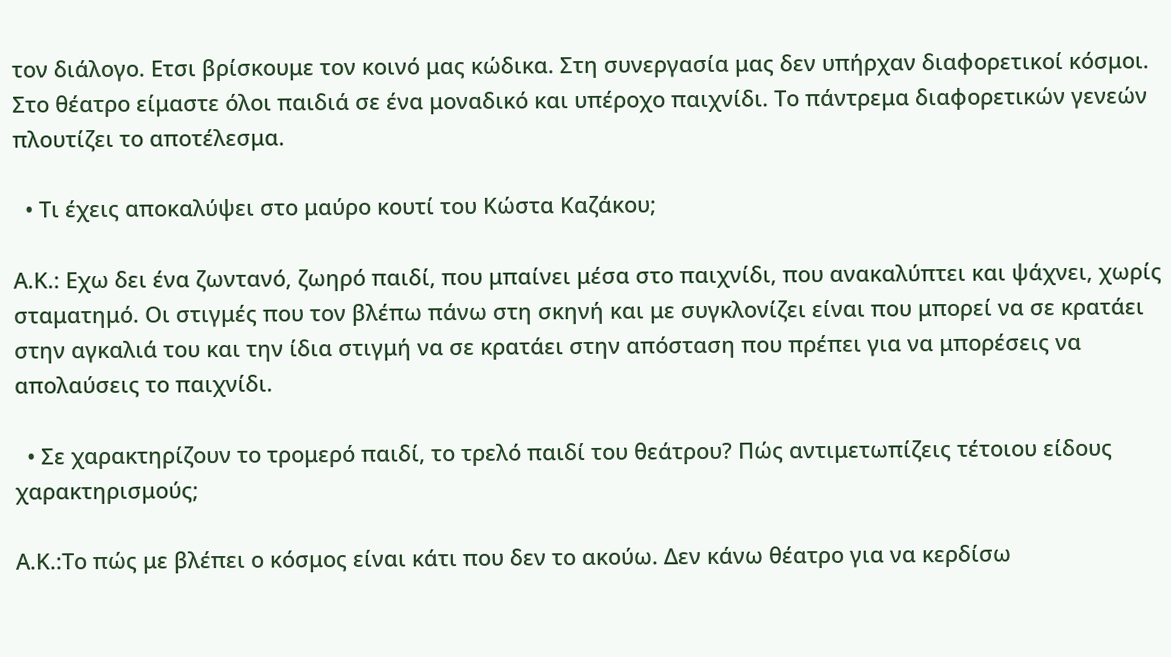τον διάλογο. Ετσι βρίσκουμε τον κοινό μας κώδικα. Στη συνεργασία μας δεν υπήρχαν διαφορετικοί κόσμοι. Στο θέατρο είμαστε όλοι παιδιά σε ένα μοναδικό και υπέροχο παιχνίδι. Το πάντρεμα διαφορετικών γενεών πλουτίζει το αποτέλεσμα.

  • Τι έχεις αποκαλύψει στο μαύρο κουτί του Κώστα Καζάκου;

Α.Κ.: Εχω δει ένα ζωντανό, ζωηρό παιδί, που μπαίνει μέσα στο παιχνίδι, που ανακαλύπτει και ψάχνει, χωρίς σταματημό. Οι στιγμές που τον βλέπω πάνω στη σκηνή και με συγκλονίζει είναι που μπορεί να σε κρατάει στην αγκαλιά του και την ίδια στιγμή να σε κρατάει στην απόσταση που πρέπει για να μπορέσεις να απολαύσεις το παιχνίδι.

  • Σε χαρακτηρίζουν το τρομερό παιδί, το τρελό παιδί του θεάτρου? Πώς αντιμετωπίζεις τέτοιου είδους χαρακτηρισμούς;

Α.Κ.:Το πώς με βλέπει ο κόσμος είναι κάτι που δεν το ακούω. Δεν κάνω θέατρο για να κερδίσω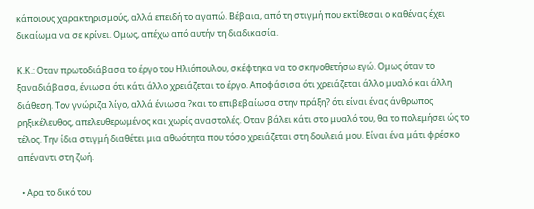κάποιους χαρακτηρισμούς, αλλά επειδή το αγαπώ. Βέβαια, από τη στιγμή που εκτίθεσαι ο καθένας έχει δικαίωμα να σε κρίνει. Ομως, απέχω από αυτήν τη διαδικασία.

Κ.Κ.: Οταν πρωτοδιάβασα το έργο του Ηλιόπουλου, σκέφτηκα να το σκηνοθετήσω εγώ. Ομως όταν το ξαναδιάβασα, ένιωσα ότι κάτι άλλο χρειάζεται το έργο. Αποφάσισα ότι χρειάζεται άλλο μυαλό και άλλη διάθεση. Τον γνώριζα λίγο, αλλά ένιωσα ?και το επιβεβαίωσα στην πράξη? ότι είναι ένας άνθρωπος ρηξικέλευθος, απελευθερωμένος και χωρίς αναστολές. Οταν βάλει κάτι στο μυαλό του, θα το πολεμήσει ώς το τέλος. Την ίδια στιγμή διαθέτει μια αθωότητα που τόσο χρειάζεται στη δουλειά μου. Είναι ένα μάτι φρέσκο απέναντι στη ζωή.

  • Αρα το δικό του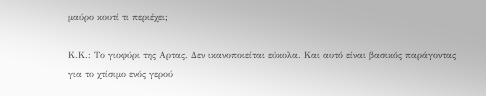μαύρο κουτί τι περιέχει;

Κ.Κ.: Το γιοφύρι της Αρτας. Δεν ικανοποιείται εύκολα. Και αυτό είναι βασικός παράγοντας για το χτίσιμο ενός γερού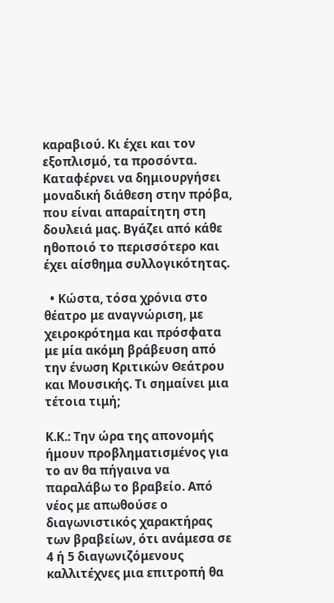καραβιού. Κι έχει και τον εξοπλισμό, τα προσόντα. Καταφέρνει να δημιουργήσει μοναδική διάθεση στην πρόβα, που είναι απαραίτητη στη δουλειά μας. Βγάζει από κάθε ηθοποιό το περισσότερο και έχει αίσθημα συλλογικότητας.

  • Κώστα, τόσα χρόνια στο θέατρο με αναγνώριση, με χειροκρότημα και πρόσφατα με μία ακόμη βράβευση από την ένωση Κριτικών Θεάτρου και Μουσικής. Τι σημαίνει μια τέτοια τιμή;

Κ.Κ.: Την ώρα της απονομής ήμουν προβληματισμένος για το αν θα πήγαινα να παραλάβω το βραβείο. Από νέος με απωθούσε ο διαγωνιστικός χαρακτήρας των βραβείων, ότι ανάμεσα σε 4 ή 5 διαγωνιζόμενους καλλιτέχνες μια επιτροπή θα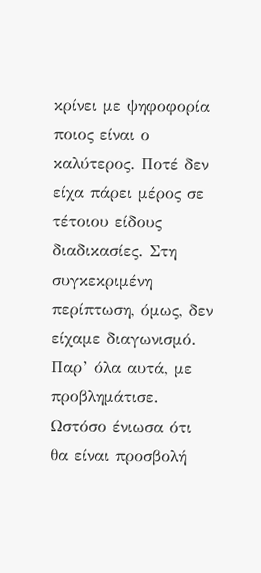κρίνει με ψηφοφορία ποιος είναι ο καλύτερος. Ποτέ δεν είχα πάρει μέρος σε τέτοιου είδους διαδικασίες. Στη συγκεκριμένη περίπτωση, όμως, δεν είχαμε διαγωνισμό. Παρ’ όλα αυτά, με προβλημάτισε. Ωστόσο ένιωσα ότι θα είναι προσβολή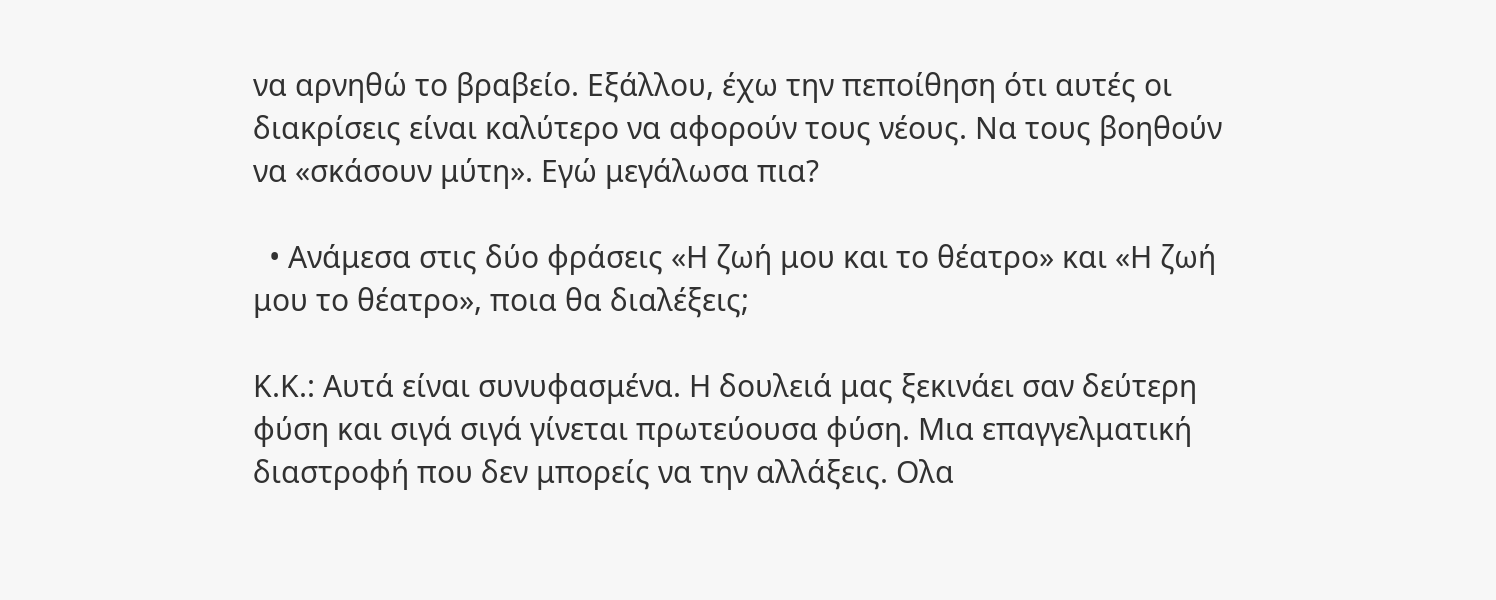να αρνηθώ το βραβείο. Εξάλλου, έχω την πεποίθηση ότι αυτές οι διακρίσεις είναι καλύτερο να αφορούν τους νέους. Να τους βοηθούν να «σκάσουν μύτη». Εγώ μεγάλωσα πια?

  • Ανάμεσα στις δύο φράσεις «Η ζωή μου και το θέατρο» και «Η ζωή μου το θέατρο», ποια θα διαλέξεις;

Κ.Κ.: Αυτά είναι συνυφασμένα. Η δουλειά μας ξεκινάει σαν δεύτερη φύση και σιγά σιγά γίνεται πρωτεύουσα φύση. Μια επαγγελματική διαστροφή που δεν μπορείς να την αλλάξεις. Ολα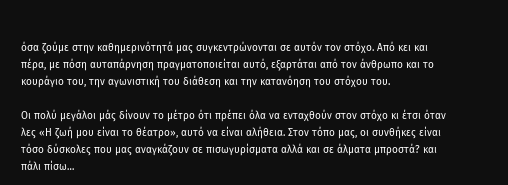όσα ζούμε στην καθημερινότητά μας συγκεντρώνονται σε αυτόν τον στόχο. Από κει και πέρα, με πόση αυταπάρνηση πραγματοποιείται αυτό, εξαρτάται από τον άνθρωπο και το κουράγιο του, την αγωνιστική του διάθεση και την κατανόηση του στόχου του.

Οι πολύ μεγάλοι μάς δίνουν το μέτρο ότι πρέπει όλα να ενταχθούν στον στόχο κι έτσι όταν λες «Η ζωή μου είναι το θέατρο», αυτό να είναι αλήθεια. Στον τόπο μας, οι συνθήκες είναι τόσο δύσκολες που μας αναγκάζουν σε πισωγυρίσματα αλλά και σε άλματα μπροστά? και πάλι πίσω…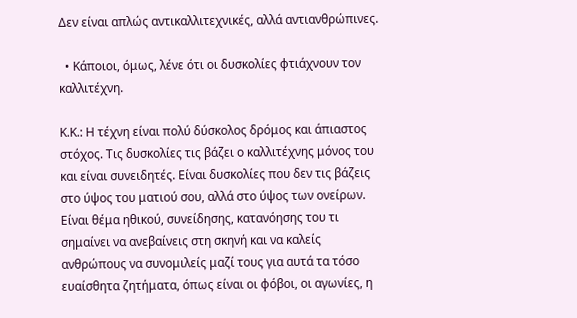Δεν είναι απλώς αντικαλλιτεχνικές, αλλά αντιανθρώπινες.

  • Κάποιοι, όμως, λένε ότι οι δυσκολίες φτιάχνουν τον καλλιτέχνη.

Κ.Κ.: Η τέχνη είναι πολύ δύσκολος δρόμος και άπιαστος στόχος. Τις δυσκολίες τις βάζει ο καλλιτέχνης μόνος του και είναι συνειδητές. Είναι δυσκολίες που δεν τις βάζεις στο ύψος του ματιού σου, αλλά στο ύψος των ονείρων. Είναι θέμα ηθικού, συνείδησης, κατανόησης του τι σημαίνει να ανεβαίνεις στη σκηνή και να καλείς ανθρώπους να συνομιλείς μαζί τους για αυτά τα τόσο ευαίσθητα ζητήματα, όπως είναι οι φόβοι, οι αγωνίες, η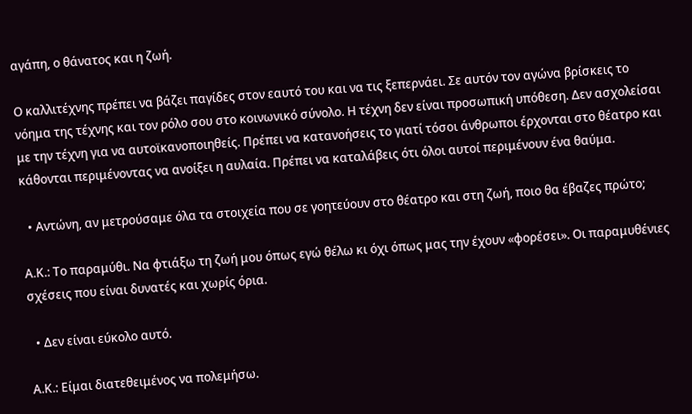αγάπη, ο θάνατος και η ζωή.

Ο καλλιτέχνης πρέπει να βάζει παγίδες στον εαυτό του και να τις ξεπερνάει. Σε αυτόν τον αγώνα βρίσκεις το νόημα της τέχνης και τον ρόλο σου στο κοινωνικό σύνολο. Η τέχνη δεν είναι προσωπική υπόθεση. Δεν ασχολείσαι με την τέχνη για να αυτοϊκανοποιηθείς. Πρέπει να κατανοήσεις το γιατί τόσοι άνθρωποι έρχονται στο θέατρο και κάθονται περιμένοντας να ανοίξει η αυλαία. Πρέπει να καταλάβεις ότι όλοι αυτοί περιμένουν ένα θαύμα.

  • Αντώνη, αν μετρούσαμε όλα τα στοιχεία που σε γοητεύουν στο θέατρο και στη ζωή, ποιο θα έβαζες πρώτο;

Α.Κ.: Το παραμύθι. Να φτιάξω τη ζωή μου όπως εγώ θέλω κι όχι όπως μας την έχουν «φορέσει». Οι παραμυθένιες σχέσεις που είναι δυνατές και χωρίς όρια.

  • Δεν είναι εύκολο αυτό.

Α.Κ.: Είμαι διατεθειμένος να πολεμήσω.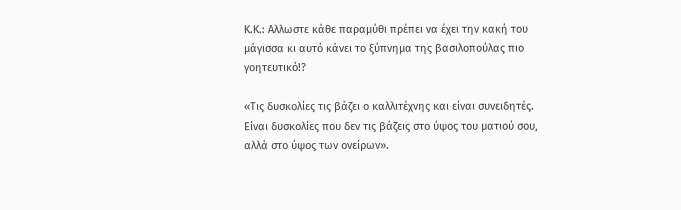Κ.Κ.: Αλλωστε κάθε παραμύθι πρέπει να έχει την κακή του μάγισσα κι αυτό κάνει το ξύπνημα της βασιλοπούλας πιο γοητευτικό!?

«Τις δυσκολίες τις βάζει ο καλλιτέχνης και είναι συνειδητές. Είναι δυσκολίες που δεν τις βάζεις στο ύψος του ματιού σου, αλλά στο ύψος των ονείρων».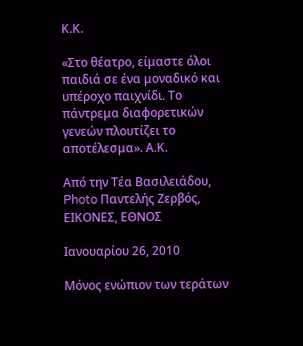Κ.Κ.

«Στο θέατρο, είμαστε όλοι παιδιά σε ένα μοναδικό και υπέροχο παιχνίδι. Το πάντρεμα διαφορετικών γενεών πλουτίζει το αποτέλεσμα». Α.Κ.

Από την Τέα Βασιλειάδου, Photo Παντελής Ζερβός, ΕΙΚΟΝΕΣ, ΕΘΝΟΣ

Ιανουαρίου 26, 2010

Μόνος ενώπιον των τεράτων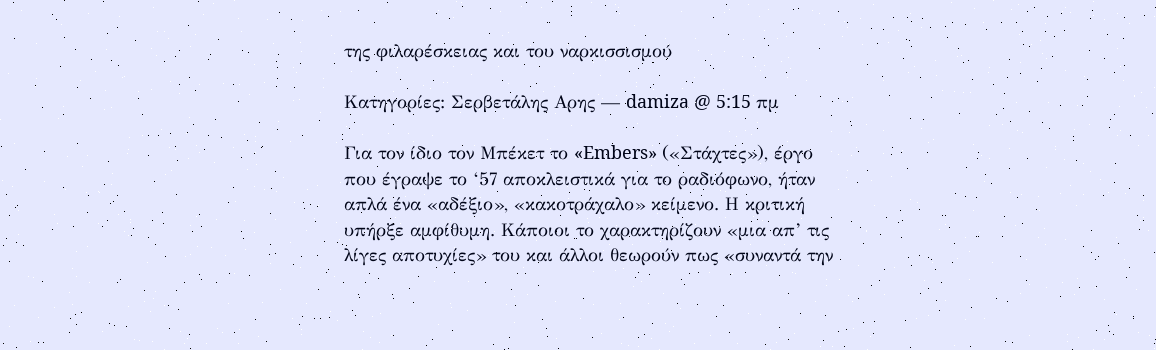της φιλαρέσκειας και του ναρκισσισμού

Κατηγορίες: Σερβετάλης Αρης — damiza @ 5:15 πμ

Για τον ίδιο τον Μπέκετ το «Embers» («Στάχτες»), έργο που έγραψε το ‘57 αποκλειστικά για το ραδιόφωνο, ήταν απλά ένα «αδέξιο», «κακοτράχαλο» κείμενο. Η κριτική υπήρξε αμφίθυμη. Κάποιοι το χαρακτηρίζουν «μια απ’ τις λίγες αποτυχίες» του και άλλοι θεωρούν πως «συναντά την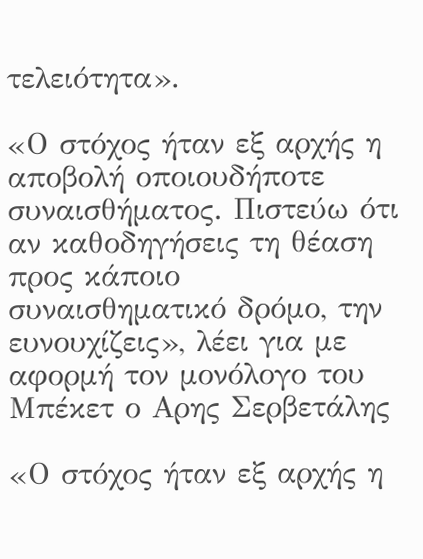τελειότητα».

«Ο στόχος ήταν εξ αρχής η αποβολή οποιουδήποτε συναισθήματος. Πιστεύω ότι αν καθοδηγήσεις τη θέαση προς κάποιο συναισθηματικό δρόμο, την ευνουχίζεις», λέει για με αφορμή τον μονόλογο του Μπέκετ ο Αρης Σερβετάλης

«Ο στόχος ήταν εξ αρχής η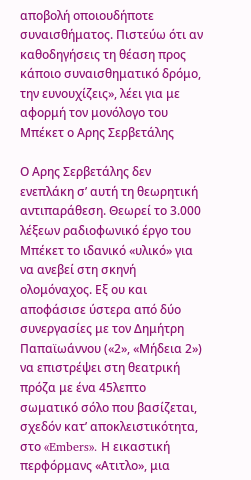αποβολή οποιουδήποτε συναισθήματος. Πιστεύω ότι αν καθοδηγήσεις τη θέαση προς κάποιο συναισθηματικό δρόμο, την ευνουχίζεις», λέει για με αφορμή τον μονόλογο του Μπέκετ ο Αρης Σερβετάλης

Ο Αρης Σερβετάλης δεν ενεπλάκη σ’ αυτή τη θεωρητική αντιπαράθεση. Θεωρεί το 3.000 λέξεων ραδιοφωνικό έργο του Μπέκετ το ιδανικό «υλικό» για να ανεβεί στη σκηνή ολομόναχος. Εξ ου και αποφάσισε ύστερα από δύο συνεργασίες με τον Δημήτρη Παπαϊωάννου («2», «Μήδεια 2») να επιστρέψει στη θεατρική πρόζα με ένα 45λεπτο σωματικό σόλο που βασίζεται, σχεδόν κατ’ αποκλειστικότητα, στο «Embers». Η εικαστική περφόρμανς «Ατιτλο», μια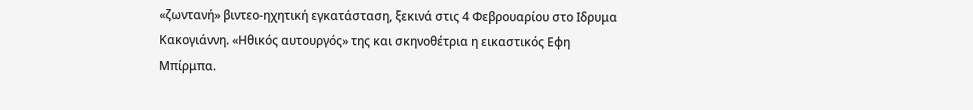«ζωντανή» βιντεο-ηχητική εγκατάσταση, ξεκινά στις 4 Φεβρουαρίου στο Ιδρυμα Κακογιάννη. «Ηθικός αυτουργός» της και σκηνοθέτρια η εικαστικός Εφη Μπίρμπα.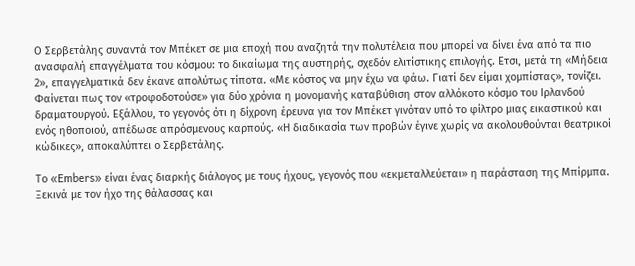Ο Σερβετάλης συναντά τον Μπέκετ σε μια εποχή που αναζητά την πολυτέλεια που μπορεί να δίνει ένα από τα πιο ανασφαλή επαγγέλματα του κόσμου: το δικαίωμα της αυστηρής, σχεδόν ελιτίστικης επιλογής. Ετσι, μετά τη «Μήδεια 2», επαγγελματικά δεν έκανε απολύτως τίποτα. «Με κόστος να μην έχω να φάω. Γιατί δεν είμαι χομπίστας», τονίζει. Φαίνεται πως τον «τροφοδοτούσε» για δύο χρόνια η μονομανής καταβύθιση στον αλλόκοτο κόσμο του Ιρλανδού δραματουργού. Εξάλλου, το γεγονός ότι η δίχρονη έρευνα για τον Μπέκετ γινόταν υπό το φίλτρο μιας εικαστικού και ενός ηθοποιού, απέδωσε απρόσμενους καρπούς. «Η διαδικασία των προβών έγινε χωρίς να ακολουθούνται θεατρικοί κώδικες», αποκαλύπτει ο Σερβετάλης.

Το «Embers» είναι ένας διαρκής διάλογος με τους ήχους, γεγονός που «εκμεταλλεύεται» η παράσταση της Μπίρμπα. Ξεκινά με τον ήχο της θάλασσας και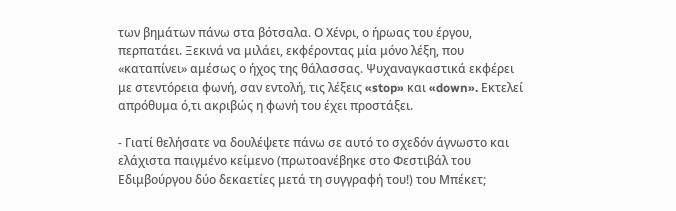των βημάτων πάνω στα βότσαλα. Ο Χένρι, ο ήρωας του έργου, περπατάει. Ξεκινά να μιλάει, εκφέροντας μία μόνο λέξη, που «καταπίνει» αμέσως ο ήχος της θάλασσας. Ψυχαναγκαστικά εκφέρει με στεντόρεια φωνή, σαν εντολή, τις λέξεις «stop» και «down». Εκτελεί απρόθυμα ό,τι ακριβώς η φωνή του έχει προστάξει.

- Γιατί θελήσατε να δουλέψετε πάνω σε αυτό το σχεδόν άγνωστο και ελάχιστα παιγμένο κείμενο (πρωτοανέβηκε στο Φεστιβάλ του Εδιμβούργου δύο δεκαετίες μετά τη συγγραφή του!) του Μπέκετ;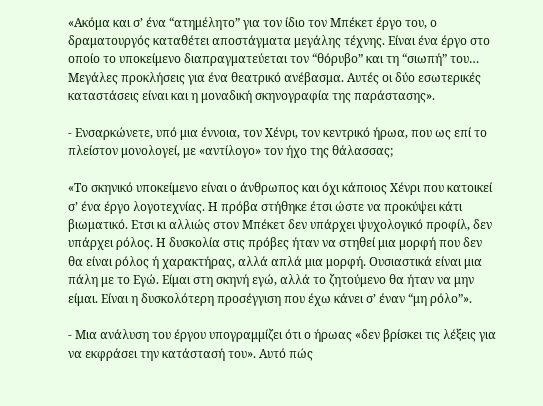«Ακόμα και σ’ ένα “ατημέλητο” για τον ίδιο τον Μπέκετ έργο του, ο δραματουργός καταθέτει αποστάγματα μεγάλης τέχνης. Είναι ένα έργο στο οποίο το υποκείμενο διαπραγματεύεται τον “θόρυβο” και τη “σιωπή” του… Μεγάλες προκλήσεις για ένα θεατρικό ανέβασμα. Αυτές οι δύο εσωτερικές καταστάσεις είναι και η μοναδική σκηνογραφία της παράστασης».

- Ενσαρκώνετε, υπό μια έννοια, τον Χένρι, τον κεντρικό ήρωα, που ως επί το πλείστον μονολογεί, με «αντίλογο» τον ήχο της θάλασσας;

«Το σκηνικό υποκείμενο είναι ο άνθρωπος και όχι κάποιος Χένρι που κατοικεί σ’ ένα έργο λογοτεχνίας. Η πρόβα στήθηκε έτσι ώστε να προκύψει κάτι βιωματικό. Ετσι κι αλλιώς στον Μπέκετ δεν υπάρχει ψυχολογικό προφίλ, δεν υπάρχει ρόλος. Η δυσκολία στις πρόβες ήταν να στηθεί μια μορφή που δεν θα είναι ρόλος ή χαρακτήρας, αλλά απλά μια μορφή. Ουσιαστικά είναι μια πάλη με το Εγώ. Είμαι στη σκηνή εγώ, αλλά το ζητούμενο θα ήταν να μην είμαι. Είναι η δυσκολότερη προσέγγιση που έχω κάνει σ’ έναν “μη ρόλο”».

- Μια ανάλυση του έργου υπογραμμίζει ότι ο ήρωας «δεν βρίσκει τις λέξεις για να εκφράσει την κατάστασή του». Αυτό πώς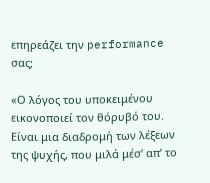επηρεάζει την performance σας;

«Ο λόγος του υποκειμένου εικονοποιεί τον θόρυβό του. Είναι μια διαδρομή των λέξεων της ψυχής, που μιλά μέσ’ απ’ το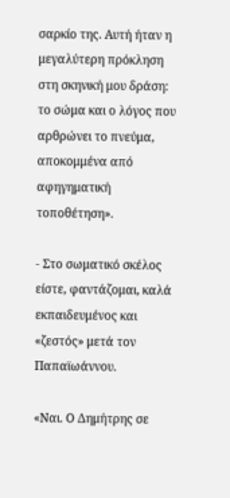σαρκίο της. Αυτή ήταν η μεγαλύτερη πρόκληση στη σκηνική μου δράση: το σώμα και ο λόγος που αρθρώνει το πνεύμα, αποκομμένα από αφηγηματική τοποθέτηση».

- Στο σωματικό σκέλος είστε, φαντάζομαι, καλά εκπαιδευμένος και «ζεστός» μετά τον Παπαϊωάννου.

«Ναι. Ο Δημήτρης σε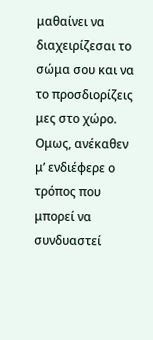μαθαίνει να διαχειρίζεσαι το σώμα σου και να το προσδιορίζεις μες στο χώρο. Ομως, ανέκαθεν μ’ ενδιέφερε ο τρόπος που μπορεί να συνδυαστεί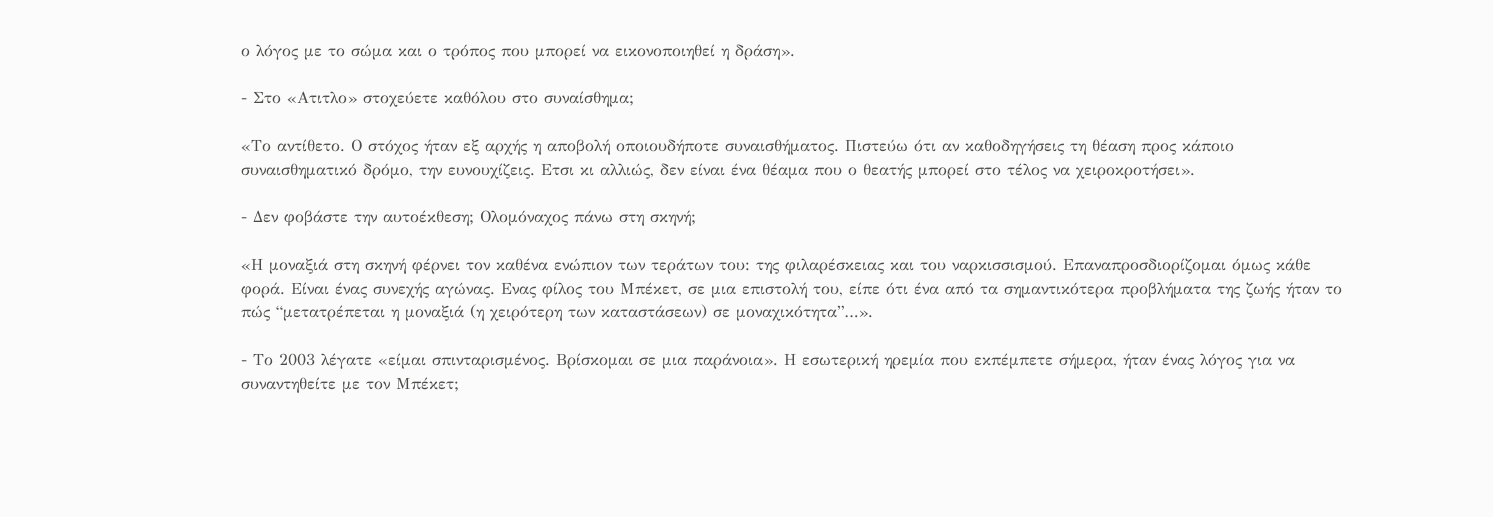ο λόγος με το σώμα και ο τρόπος που μπορεί να εικονοποιηθεί η δράση».

- Στο «Ατιτλο» στοχεύετε καθόλου στο συναίσθημα;

«Το αντίθετο. Ο στόχος ήταν εξ αρχής η αποβολή οποιουδήποτε συναισθήματος. Πιστεύω ότι αν καθοδηγήσεις τη θέαση προς κάποιο συναισθηματικό δρόμο, την ευνουχίζεις. Ετσι κι αλλιώς, δεν είναι ένα θέαμα που ο θεατής μπορεί στο τέλος να χειροκροτήσει».

- Δεν φοβάστε την αυτοέκθεση; Ολομόναχος πάνω στη σκηνή;

«Η μοναξιά στη σκηνή φέρνει τον καθένα ενώπιον των τεράτων του: της φιλαρέσκειας και του ναρκισσισμού. Επαναπροσδιορίζομαι όμως κάθε φορά. Είναι ένας συνεχής αγώνας. Ενας φίλος του Μπέκετ, σε μια επιστολή του, είπε ότι ένα από τα σημαντικότερα προβλήματα της ζωής ήταν το πώς “μετατρέπεται η μοναξιά (η χειρότερη των καταστάσεων) σε μοναχικότητα”…».

- Το 2003 λέγατε «είμαι σπινταρισμένος. Βρίσκομαι σε μια παράνοια». Η εσωτερική ηρεμία που εκπέμπετε σήμερα, ήταν ένας λόγος για να συναντηθείτε με τον Μπέκετ;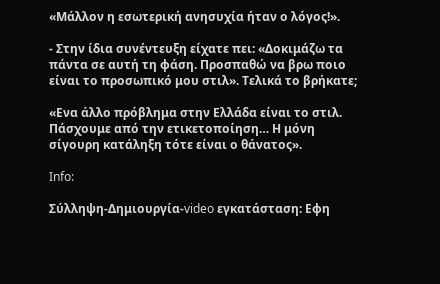«Μάλλον η εσωτερική ανησυχία ήταν ο λόγος!».

- Στην ίδια συνέντευξη είχατε πει: «Δοκιμάζω τα πάντα σε αυτή τη φάση. Προσπαθώ να βρω ποιο είναι το προσωπικό μου στιλ». Τελικά το βρήκατε;

«Ενα άλλο πρόβλημα στην Ελλάδα είναι το στιλ. Πάσχουμε από την ετικετοποίηση… Η μόνη σίγουρη κατάληξη τότε είναι ο θάνατος».

Info:

Σύλληψη-Δημιουργία-video εγκατάσταση: Εφη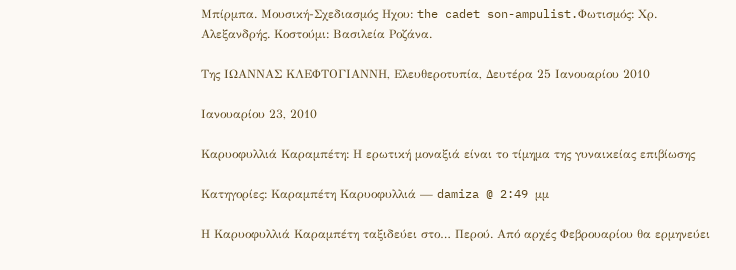Μπίρμπα. Μουσική-Σχεδιασμός Ηχου: the cadet son-ampulist.Φωτισμός: Χρ. Αλεξανδρής. Κοστούμι: Βασιλεία Ροζάνα.

Της ΙΩΑΝΝΑΣ ΚΛΕΦΤΟΓΙΑΝΝΗ, Ελευθεροτυπία, Δευτέρα 25 Ιανουαρίου 2010

Ιανουαρίου 23, 2010

Καρυοφυλλιά Καραμπέτη: Η ερωτική μοναξιά είναι το τίμημα της γυναικείας επιβίωσης

Κατηγορίες: Καραμπέτη Καρυοφυλλιά — damiza @ 2:49 μμ

Η Καρυοφυλλιά Καραμπέτη ταξιδεύει στο… Περού. Από αρχές Φεβρουαρίου θα ερμηνεύει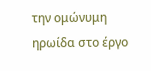την ομώνυμη ηρωίδα στο έργο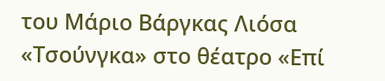του Μάριο Βάργκας Λιόσα «Τσούνγκα» στο θέατρο «Επί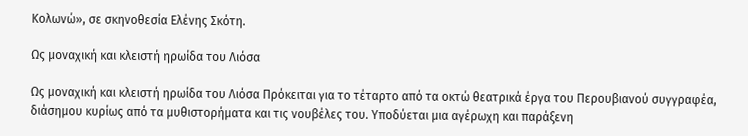Κολωνώ», σε σκηνοθεσία Ελένης Σκότη.

Ως μοναχική και κλειστή ηρωίδα του Λιόσα

Ως μοναχική και κλειστή ηρωίδα του Λιόσα Πρόκειται για το τέταρτο από τα οκτώ θεατρικά έργα του Περουβιανού συγγραφέα, διάσημου κυρίως από τα μυθιστορήματα και τις νουβέλες του. Υποδύεται μια αγέρωχη και παράξενη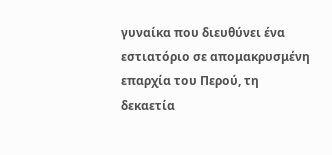γυναίκα που διευθύνει ένα εστιατόριο σε απομακρυσμένη επαρχία του Περού, τη δεκαετία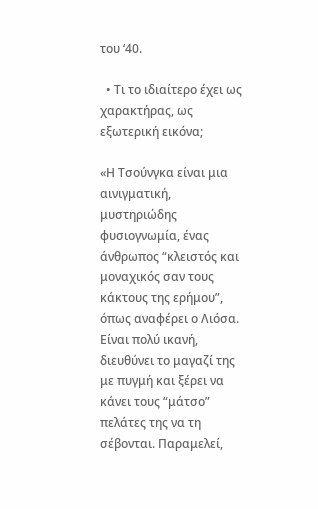του ‘40.

  • Τι το ιδιαίτερο έχει ως χαρακτήρας, ως εξωτερική εικόνα;

«Η Τσούνγκα είναι μια αινιγματική, μυστηριώδης φυσιογνωμία, ένας άνθρωπος “κλειστός και μοναχικός σαν τους κάκτους της ερήμου”, όπως αναφέρει ο Λιόσα. Είναι πολύ ικανή, διευθύνει το μαγαζί της με πυγμή και ξέρει να κάνει τους “μάτσο” πελάτες της να τη σέβονται. Παραμελεί,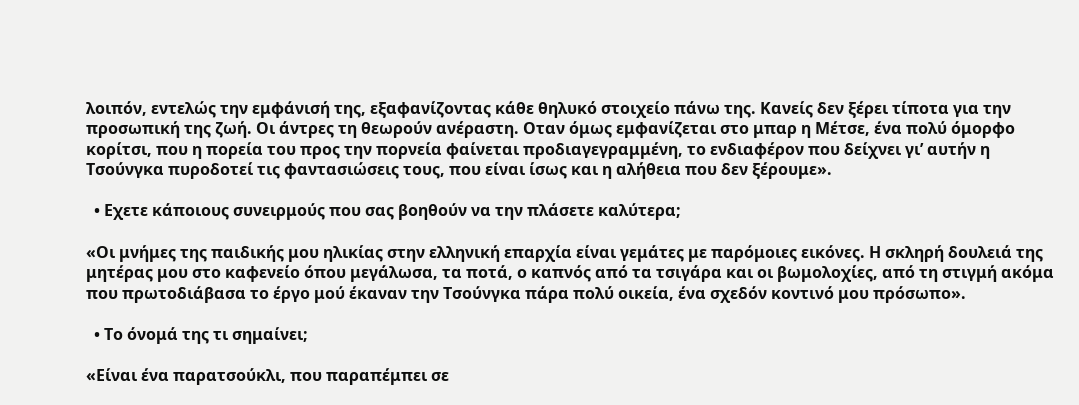λοιπόν, εντελώς την εμφάνισή της, εξαφανίζοντας κάθε θηλυκό στοιχείο πάνω της. Κανείς δεν ξέρει τίποτα για την προσωπική της ζωή. Οι άντρες τη θεωρούν ανέραστη. Οταν όμως εμφανίζεται στο μπαρ η Μέτσε, ένα πολύ όμορφο κορίτσι, που η πορεία του προς την πορνεία φαίνεται προδιαγεγραμμένη, το ενδιαφέρον που δείχνει γι’ αυτήν η Τσούνγκα πυροδοτεί τις φαντασιώσεις τους, που είναι ίσως και η αλήθεια που δεν ξέρουμε».

  • Εχετε κάποιους συνειρμούς που σας βοηθούν να την πλάσετε καλύτερα;

«Οι μνήμες της παιδικής μου ηλικίας στην ελληνική επαρχία είναι γεμάτες με παρόμοιες εικόνες. Η σκληρή δουλειά της μητέρας μου στο καφενείο όπου μεγάλωσα, τα ποτά, ο καπνός από τα τσιγάρα και οι βωμολοχίες, από τη στιγμή ακόμα που πρωτοδιάβασα το έργο μού έκαναν την Τσούνγκα πάρα πολύ οικεία, ένα σχεδόν κοντινό μου πρόσωπο».

  • Το όνομά της τι σημαίνει;

«Είναι ένα παρατσούκλι, που παραπέμπει σε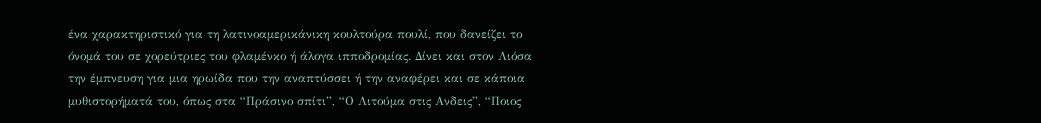ένα χαρακτηριστικό για τη λατινοαμερικάνικη κουλτούρα πουλί, που δανείζει το όνομά του σε χορεύτριες του φλαμένκο ή άλογα ιπποδρομίας. Δίνει και στον Λιόσα την έμπνευση για μια ηρωίδα που την αναπτύσσει ή την αναφέρει και σε κάποια μυθιστορήματά του, όπως στα “Πράσινο σπίτι”, “Ο Λιτούμα στις Ανδεις”, “Ποιος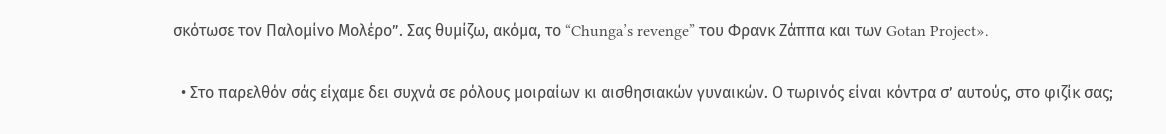σκότωσε τον Παλομίνο Μολέρο”. Σας θυμίζω, ακόμα, το “Chunga’s revenge” του Φρανκ Ζάππα και των Gotan Project».

  • Στο παρελθόν σάς είχαμε δει συχνά σε ρόλους μοιραίων κι αισθησιακών γυναικών. Ο τωρινός είναι κόντρα σ’ αυτούς, στο φιζίκ σας;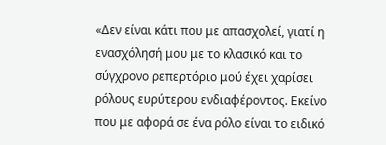«Δεν είναι κάτι που με απασχολεί, γιατί η ενασχόλησή μου με το κλασικό και το σύγχρονο ρεπερτόριο μού έχει χαρίσει ρόλους ευρύτερου ενδιαφέροντος. Εκείνο που με αφορά σε ένα ρόλο είναι το ειδικό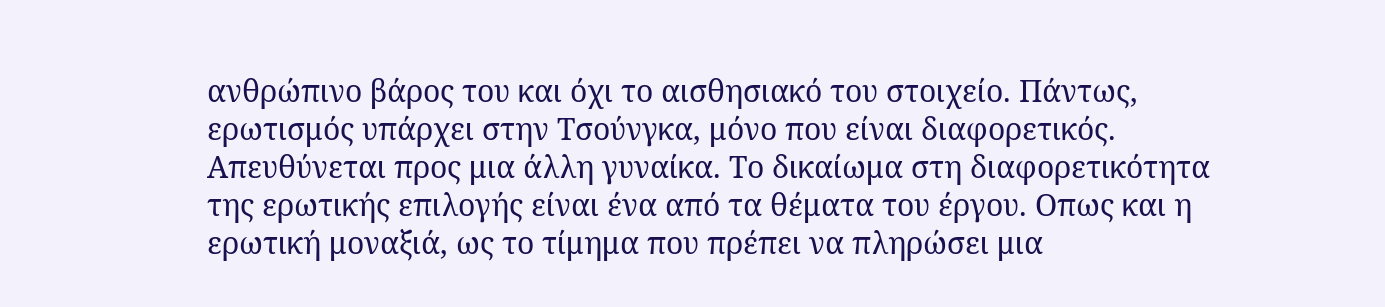ανθρώπινο βάρος του και όχι το αισθησιακό του στοιχείο. Πάντως, ερωτισμός υπάρχει στην Τσούνγκα, μόνο που είναι διαφορετικός. Απευθύνεται προς μια άλλη γυναίκα. Το δικαίωμα στη διαφορετικότητα της ερωτικής επιλογής είναι ένα από τα θέματα του έργου. Οπως και η ερωτική μοναξιά, ως το τίμημα που πρέπει να πληρώσει μια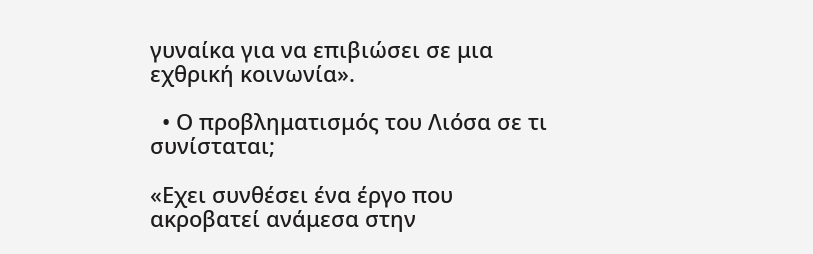γυναίκα για να επιβιώσει σε μια εχθρική κοινωνία».

  • Ο προβληματισμός του Λιόσα σε τι συνίσταται;

«Εχει συνθέσει ένα έργο που ακροβατεί ανάμεσα στην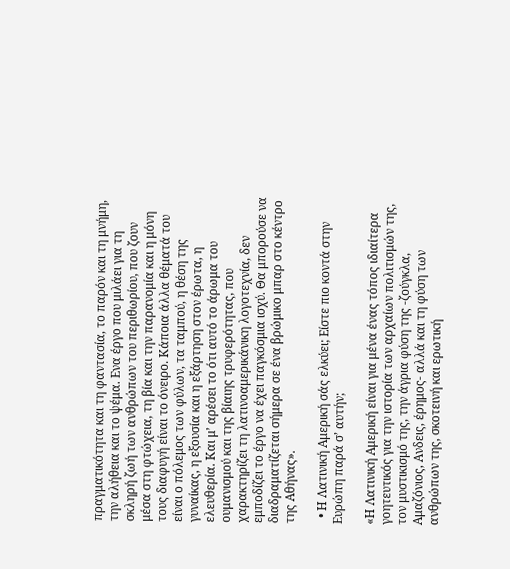πραγματικότητα και τη φαντασία, το παρόν και τη μνήμη, την αλήθεια και το ψέμα. Ενα έργο που μιλάει για τη σκληρή ζωή των ανθρώπων του περιθωρίου, που ζουν μέσα στη φτώχεια, τη βία και την παρανομία και η μόνη τους διαφυγή είναι το όνειρο. Κάποια άλλα θέματά του είναι ο πόλεμος των φύλων, τα ταμπού, η θέση της γυναίκας, η εξουσία και η εξάρτηση στον έρωτα, η ελευθερία. Και μ’ αρέσει το ότι αυτό το άρωμα του ουμανισμού και της βίαιης τρυφερότητας, που χαρακτηρίζει τη λατινοαμερικάνικη λογοτεχνία, δεν εμποδίζει το έργο να έχει παγκόσμια ισχύ. Θα μπορούσε να διαδραματίζεται σήμερα σε ένα βρώμικο μπαρ στο κέντρο της Αθήνας».

  • Η Λατινική Αμερική σάς ελκύει; Είστε πιο κοντά στην Ευρώπη παρά σ’ αυτήν;

«Η Λατινική Αμερική είναι για μένα ένας τόπος ιδιαίτερα γοητευτικός για την ιστορία των αρχαίων πολιτισμών της, τον μυστικισμό της, την άγρια φύση της -ζούγκλα, Αμαζόνιος, Ανδεις, έρημος- αλλά και τη φύση των ανθρώπων της, σκοτεινή και ερωτική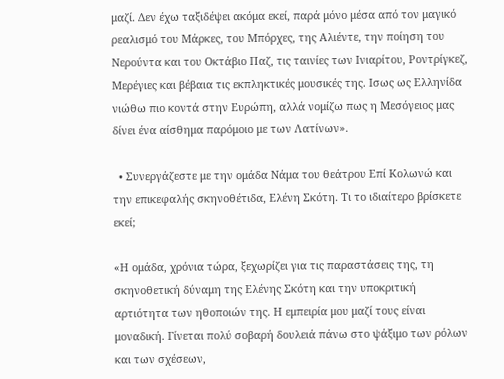μαζί. Δεν έχω ταξιδέψει ακόμα εκεί, παρά μόνο μέσα από τον μαγικό ρεαλισμό του Μάρκες, του Μπόρχες, της Αλιέντε, την ποίηση του Νερούντα και του Οκτάβιο Παζ, τις ταινίες των Ινιαρίτου, Ροντρίγκεζ, Μερέγιες και βέβαια τις εκπληκτικές μουσικές της. Ισως ως Ελληνίδα νιώθω πιο κοντά στην Ευρώπη, αλλά νομίζω πως η Μεσόγειος μας δίνει ένα αίσθημα παρόμοιο με των Λατίνων».

  • Συνεργάζεστε με την ομάδα Νάμα του θεάτρου Επί Κολωνώ και την επικεφαλής σκηνοθέτιδα, Ελένη Σκότη. Τι το ιδιαίτερο βρίσκετε εκεί;

«Η ομάδα, χρόνια τώρα, ξεχωρίζει για τις παραστάσεις της, τη σκηνοθετική δύναμη της Ελένης Σκότη και την υποκριτική αρτιότητα των ηθοποιών της. Η εμπειρία μου μαζί τους είναι μοναδική. Γίνεται πολύ σοβαρή δουλειά πάνω στο ψάξιμο των ρόλων και των σχέσεων,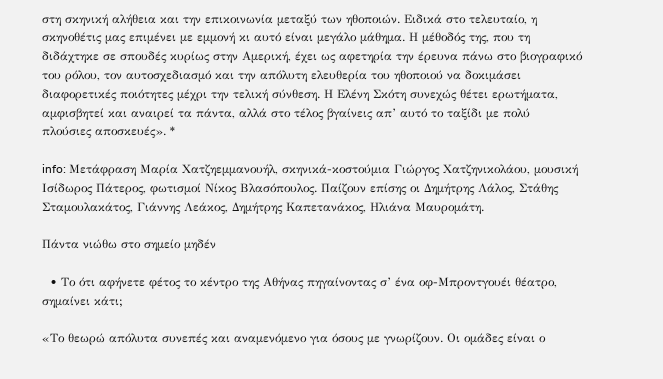στη σκηνική αλήθεια και την επικοινωνία μεταξύ των ηθοποιών. Ειδικά στο τελευταίο, η σκηνοθέτις μας επιμένει με εμμονή κι αυτό είναι μεγάλο μάθημα. Η μέθοδός της, που τη διδάχτηκε σε σπουδές κυρίως στην Αμερική, έχει ως αφετηρία την έρευνα πάνω στο βιογραφικό του ρόλου, τον αυτοσχεδιασμό και την απόλυτη ελευθερία του ηθοποιού να δοκιμάσει διαφορετικές ποιότητες μέχρι την τελική σύνθεση. Η Ελένη Σκότη συνεχώς θέτει ερωτήματα, αμφισβητεί και αναιρεί τα πάντα, αλλά στο τέλος βγαίνεις απ’ αυτό το ταξίδι με πολύ πλούσιες αποσκευές». *

info: Μετάφραση Μαρία Χατζηεμμανουήλ, σκηνικά-κοστούμια Γιώργος Χατζηνικολάου, μουσική Ισίδωρος Πάτερος, φωτισμοί Νίκος Βλασόπουλος. Παίζουν επίσης οι Δημήτρης Λάλος, Στάθης Σταμουλακάτος, Γιάννης Λεάκος, Δημήτρης Καπετανάκος, Ηλιάνα Μαυρομάτη.

Πάντα νιώθω στο σημείο μηδέν

  • Το ότι αφήνετε φέτος το κέντρο της Αθήνας πηγαίνοντας σ’ ένα οφ-Μπροντγουέι θέατρο, σημαίνει κάτι;

«Το θεωρώ απόλυτα συνεπές και αναμενόμενο για όσους με γνωρίζουν. Οι ομάδες είναι ο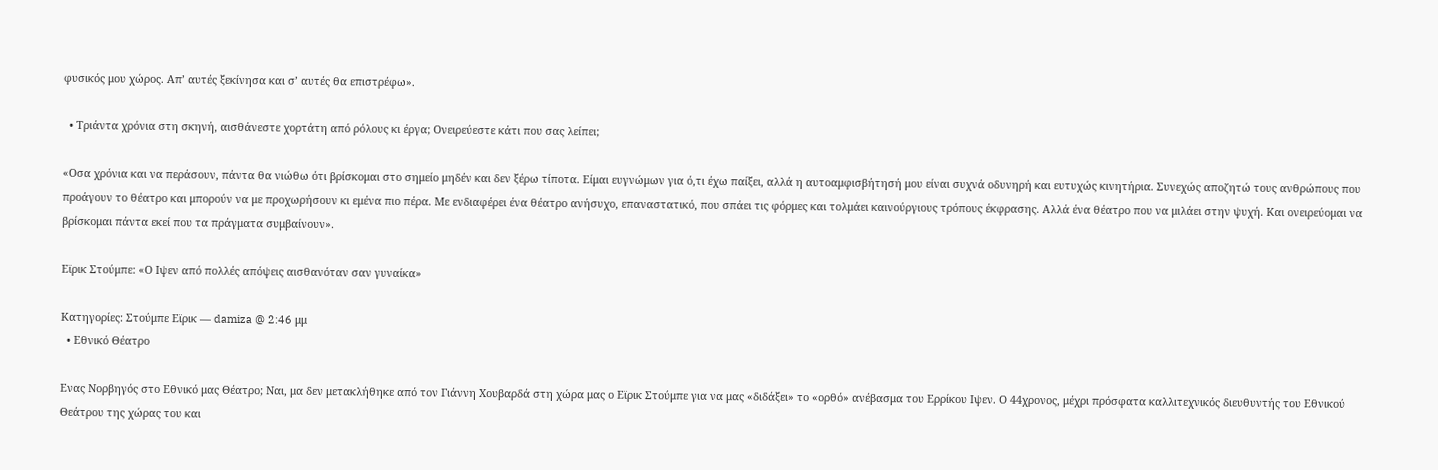φυσικός μου χώρος. Απ’ αυτές ξεκίνησα και σ’ αυτές θα επιστρέφω».

  • Τριάντα χρόνια στη σκηνή, αισθάνεστε χορτάτη από ρόλους κι έργα; Ονειρεύεστε κάτι που σας λείπει;

«Οσα χρόνια και να περάσουν, πάντα θα νιώθω ότι βρίσκομαι στο σημείο μηδέν και δεν ξέρω τίποτα. Είμαι ευγνώμων για ό,τι έχω παίξει, αλλά η αυτοαμφισβήτησή μου είναι συχνά οδυνηρή και ευτυχώς κινητήρια. Συνεχώς αποζητώ τους ανθρώπους που προάγουν το θέατρο και μπορούν να με προχωρήσουν κι εμένα πιο πέρα. Με ενδιαφέρει ένα θέατρο ανήσυχο, επαναστατικό, που σπάει τις φόρμες και τολμάει καινούργιους τρόπους έκφρασης. Αλλά ένα θέατρο που να μιλάει στην ψυχή. Και ονειρεύομαι να βρίσκομαι πάντα εκεί που τα πράγματα συμβαίνουν».

Εϊρικ Στούμπε: «Ο Ιψεν από πολλές απόψεις αισθανόταν σαν γυναίκα»

Κατηγορίες: Στούμπε Εϊρικ — damiza @ 2:46 μμ
  • Εθνικό Θέατρo

Ενας Νορβηγός στο Εθνικό μας Θέατρο; Ναι, μα δεν μετακλήθηκε από τον Γιάννη Χουβαρδά στη χώρα μας ο Εϊρικ Στούμπε για να μας «διδάξει» το «ορθό» ανέβασμα του Ερρίκου Ιψεν. Ο 44χρονος, μέχρι πρόσφατα καλλιτεχνικός διευθυντής του Εθνικού Θεάτρου της χώρας του και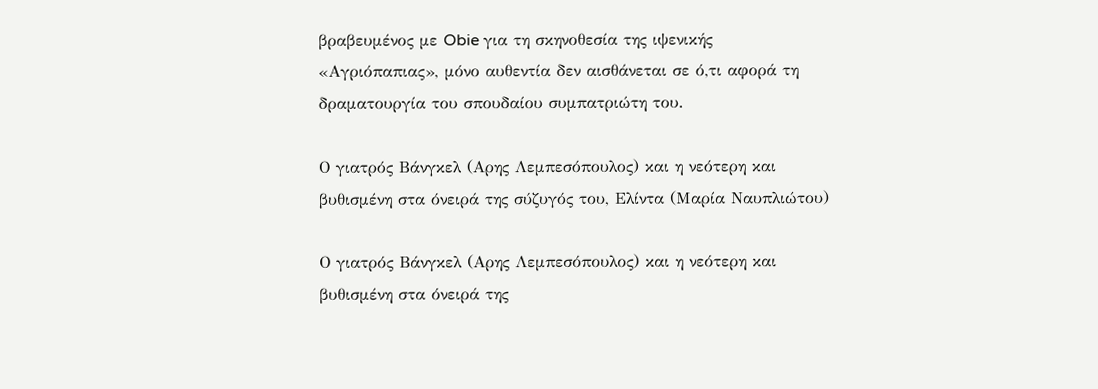βραβευμένος με Obie για τη σκηνοθεσία της ιψενικής «Αγριόπαπιας», μόνο αυθεντία δεν αισθάνεται σε ό,τι αφορά τη δραματουργία του σπουδαίου συμπατριώτη του.

Ο γιατρός Βάνγκελ (Αρης Λεμπεσόπουλος) και η νεότερη και βυθισμένη στα όνειρά της σύζυγός του, Ελίντα (Μαρία Ναυπλιώτου)

Ο γιατρός Βάνγκελ (Αρης Λεμπεσόπουλος) και η νεότερη και βυθισμένη στα όνειρά της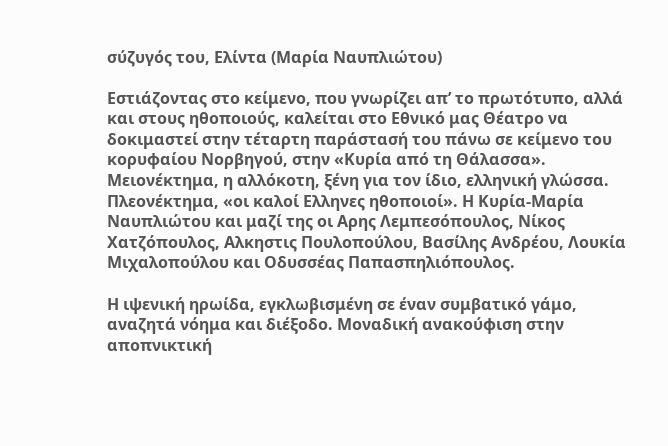σύζυγός του, Ελίντα (Μαρία Ναυπλιώτου)

Εστιάζοντας στο κείμενο, που γνωρίζει απ’ το πρωτότυπο, αλλά και στους ηθοποιούς, καλείται στο Εθνικό μας Θέατρο να δοκιμαστεί στην τέταρτη παράστασή του πάνω σε κείμενο του κορυφαίου Νορβηγού, στην «Κυρία από τη Θάλασσα». Μειονέκτημα, η αλλόκοτη, ξένη για τον ίδιο, ελληνική γλώσσα. Πλεονέκτημα, «οι καλοί Ελληνες ηθοποιοί». Η Κυρία-Μαρία Ναυπλιώτου και μαζί της οι Αρης Λεμπεσόπουλος, Νίκος Χατζόπουλος, Αλκηστις Πουλοπούλου, Βασίλης Ανδρέου, Λουκία Μιχαλοπούλου και Οδυσσέας Παπασπηλιόπουλος.

Η ιψενική ηρωίδα, εγκλωβισμένη σε έναν συμβατικό γάμο, αναζητά νόημα και διέξοδο. Μοναδική ανακούφιση στην αποπνικτική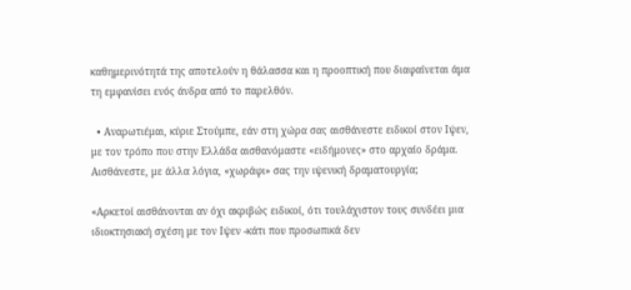καθημερινότητά της αποτελούν η θάλασσα και η προοπτική που διαφαίνεται άμα τη εμφανίσει ενός άνδρα από το παρελθόν.

  • Αναρωτιέμαι, κύριε Στούμπε, εάν στη χώρα σας αισθάνεστε ειδικοί στον Ιψεν, με τον τρόπο που στην Ελλάδα αισθανόμαστε «ειδήμονες» στο αρχαίο δράμα. Αισθάνεστε, με άλλα λόγια, «χωράφι» σας την ιψενική δραματουργία;

«Αρκετοί αισθάνονται αν όχι ακριβώς ειδικοί, ότι τουλάχιστον τους συνδέει μια ιδιοκτησιακή σχέση με τον Ιψεν -κάτι που προσωπικά δεν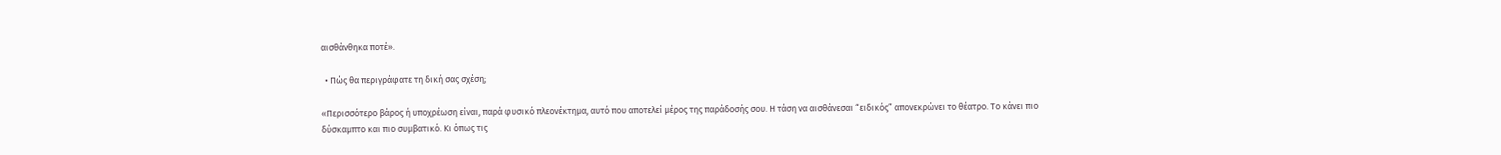αισθάνθηκα ποτέ».

  • Πώς θα περιγράφατε τη δική σας σχέση;

«Περισσότερο βάρος ή υποχρέωση είναι, παρά φυσικό πλεονέκτημα, αυτό που αποτελεί μέρος της παράδοσής σου. Η τάση να αισθάνεσαι “ειδικός” απονεκρώνει το θέατρο. Το κάνει πιο δύσκαμπτο και πιο συμβατικό. Κι όπως τις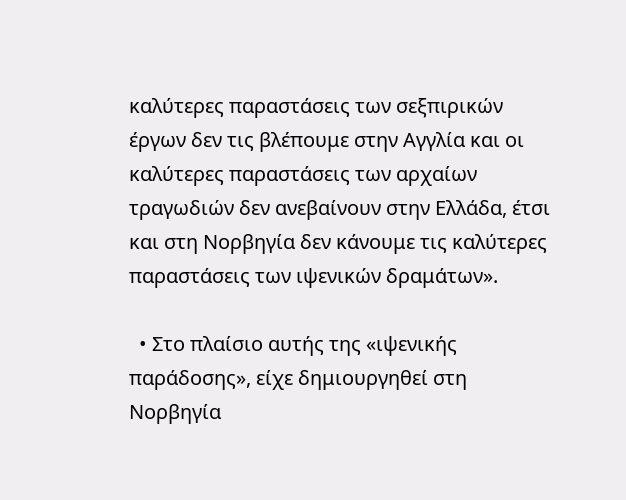καλύτερες παραστάσεις των σεξπιρικών έργων δεν τις βλέπουμε στην Αγγλία και οι καλύτερες παραστάσεις των αρχαίων τραγωδιών δεν ανεβαίνουν στην Ελλάδα, έτσι και στη Νορβηγία δεν κάνουμε τις καλύτερες παραστάσεις των ιψενικών δραμάτων».

  • Στο πλαίσιο αυτής της «ιψενικής παράδοσης», είχε δημιουργηθεί στη Νορβηγία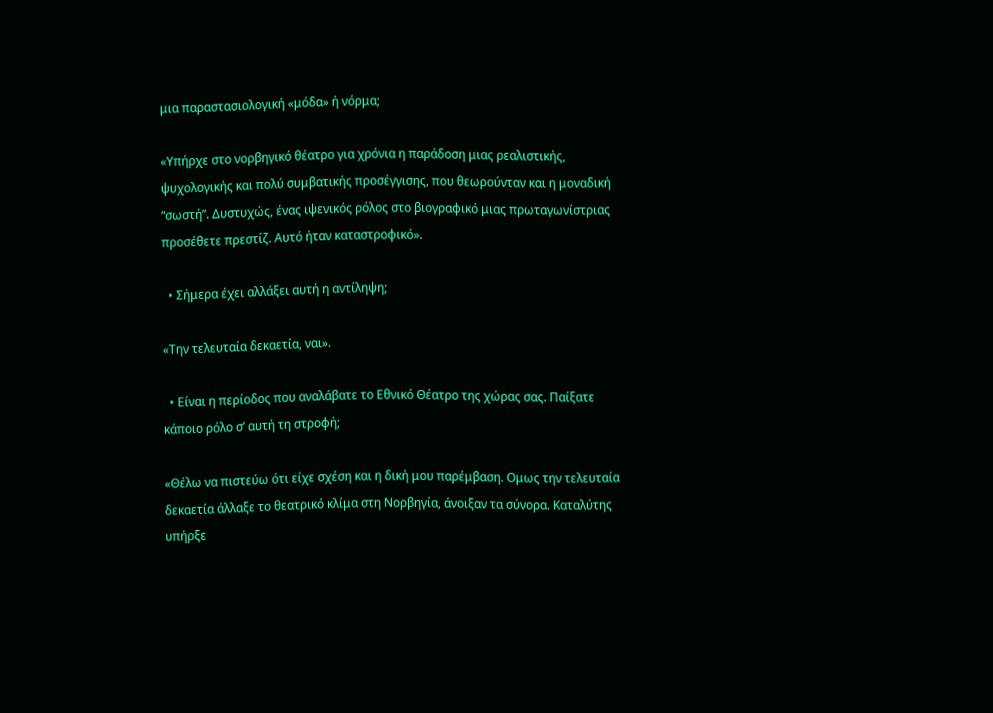μια παραστασιολογική «μόδα» ή νόρμα;

«Υπήρχε στο νορβηγικό θέατρο για χρόνια η παράδοση μιας ρεαλιστικής, ψυχολογικής και πολύ συμβατικής προσέγγισης, που θεωρούνταν και η μοναδική “σωστή”. Δυστυχώς, ένας ιψενικός ρόλος στο βιογραφικό μιας πρωταγωνίστριας προσέθετε πρεστίζ. Αυτό ήταν καταστροφικό».

  • Σήμερα έχει αλλάξει αυτή η αντίληψη;

«Την τελευταία δεκαετία, ναι».

  • Είναι η περίοδος που αναλάβατε το Εθνικό Θέατρο της χώρας σας. Παίξατε κάποιο ρόλο σ’ αυτή τη στροφή;

«Θέλω να πιστεύω ότι είχε σχέση και η δική μου παρέμβαση. Ομως την τελευταία δεκαετία άλλαξε το θεατρικό κλίμα στη Νορβηγία, άνοιξαν τα σύνορα. Καταλύτης υπήρξε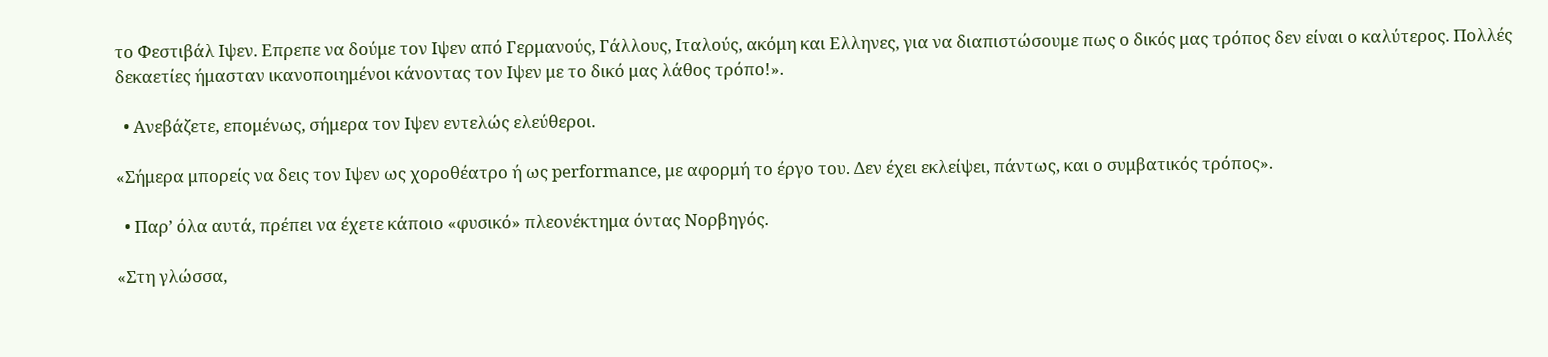το Φεστιβάλ Ιψεν. Επρεπε να δούμε τον Ιψεν από Γερμανούς, Γάλλους, Ιταλούς, ακόμη και Ελληνες, για να διαπιστώσουμε πως ο δικός μας τρόπος δεν είναι ο καλύτερος. Πολλές δεκαετίες ήμασταν ικανοποιημένοι κάνοντας τον Ιψεν με το δικό μας λάθος τρόπο!».

  • Ανεβάζετε, επομένως, σήμερα τον Ιψεν εντελώς ελεύθεροι.

«Σήμερα μπορείς να δεις τον Ιψεν ως χοροθέατρο ή ως performance, με αφορμή το έργο του. Δεν έχει εκλείψει, πάντως, και ο συμβατικός τρόπος».

  • Παρ’ όλα αυτά, πρέπει να έχετε κάποιο «φυσικό» πλεονέκτημα όντας Νορβηγός.

«Στη γλώσσα,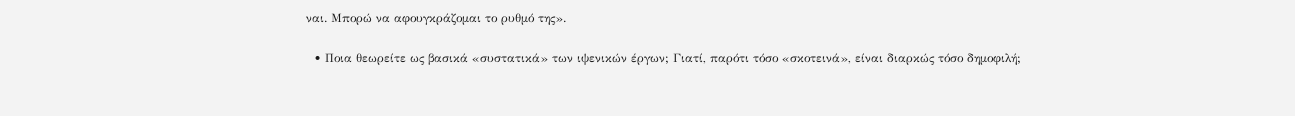ναι. Μπορώ να αφουγκράζομαι το ρυθμό της».

  • Ποια θεωρείτε ως βασικά «συστατικά» των ιψενικών έργων; Γιατί, παρότι τόσο «σκοτεινά», είναι διαρκώς τόσο δημοφιλή;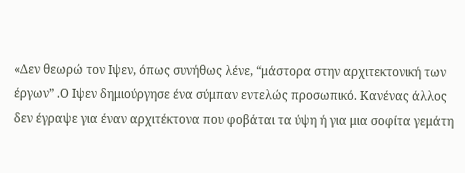«Δεν θεωρώ τον Ιψεν, όπως συνήθως λένε, “μάστορα στην αρχιτεκτονική των έργων” .Ο Ιψεν δημιούργησε ένα σύμπαν εντελώς προσωπικό. Κανένας άλλος δεν έγραψε για έναν αρχιτέκτονα που φοβάται τα ύψη ή για μια σοφίτα γεμάτη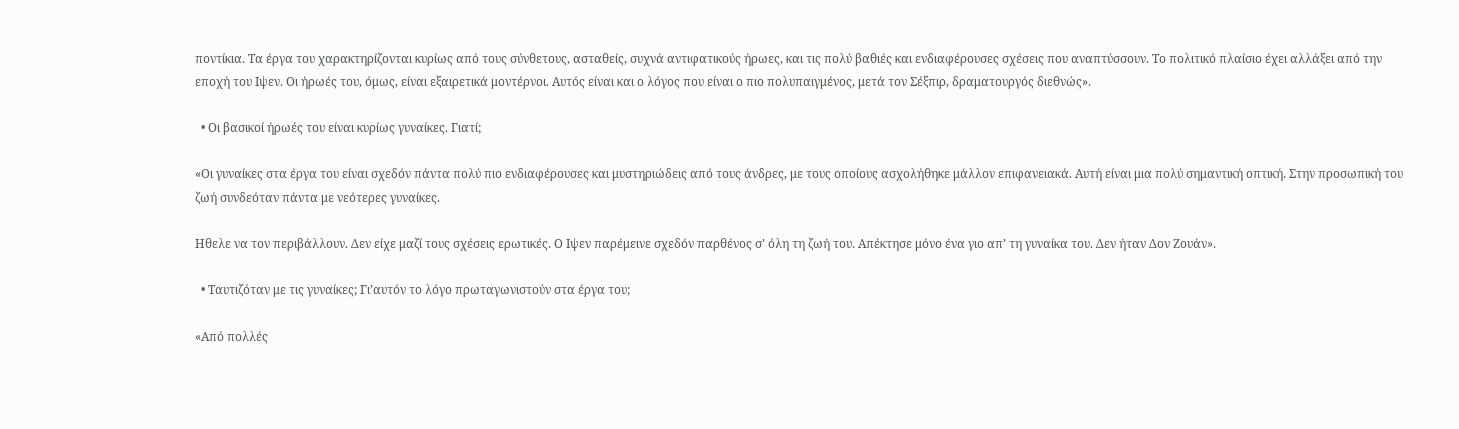ποντίκια. Τα έργα του χαρακτηρίζονται κυρίως από τους σύνθετους, ασταθείς, συχνά αντιφατικούς ήρωες, και τις πολύ βαθιές και ενδιαφέρουσες σχέσεις που αναπτύσσουν. Το πολιτικό πλαίσιο έχει αλλάξει από την εποχή του Ιψεν. Οι ήρωές του, όμως, είναι εξαιρετικά μοντέρνοι. Αυτός είναι και ο λόγος που είναι ο πιο πολυπαιγμένος, μετά τον Σέξπιρ, δραματουργός διεθνώς».

  • Οι βασικοί ήρωές του είναι κυρίως γυναίκες. Γιατί;

«Οι γυναίκες στα έργα του είναι σχεδόν πάντα πολύ πιο ενδιαφέρουσες και μυστηριώδεις από τους άνδρες, με τους οποίους ασχολήθηκε μάλλον επιφανειακά. Αυτή είναι μια πολύ σημαντική οπτική. Στην προσωπική του ζωή συνδεόταν πάντα με νεότερες γυναίκες.

Ηθελε να τον περιβάλλουν. Δεν είχε μαζί τους σχέσεις ερωτικές. Ο Ιψεν παρέμεινε σχεδόν παρθένος σ’ όλη τη ζωή του. Απέκτησε μόνο ένα γιο απ’ τη γυναίκα του. Δεν ήταν Δον Ζουάν».

  • Ταυτιζόταν με τις γυναίκες; Γι’αυτόν το λόγο πρωταγωνιστούν στα έργα του;

«Από πολλές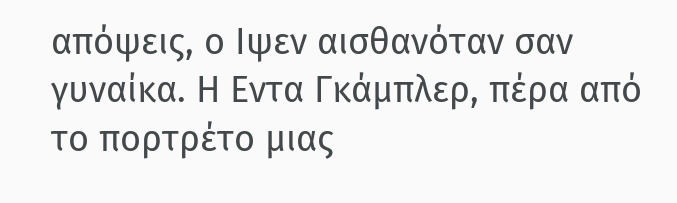απόψεις, ο Ιψεν αισθανόταν σαν γυναίκα. Η Εντα Γκάμπλερ, πέρα από το πορτρέτο μιας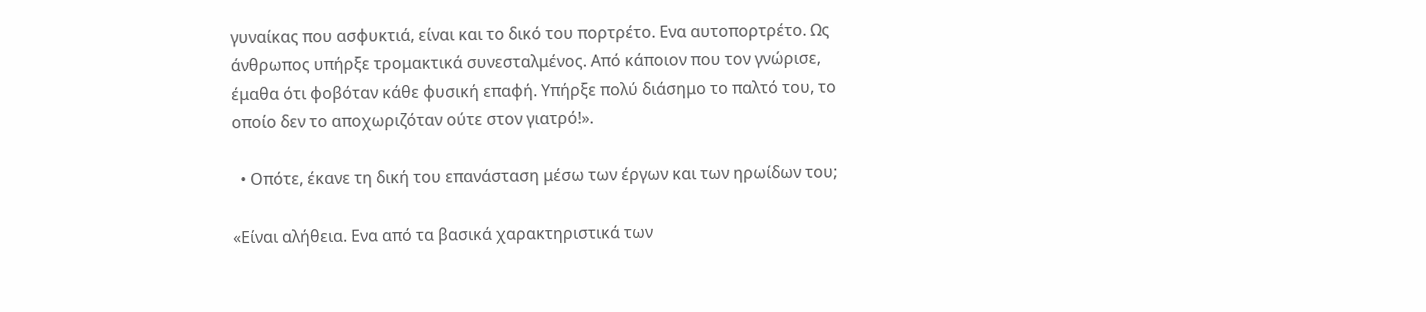γυναίκας που ασφυκτιά, είναι και το δικό του πορτρέτο. Ενα αυτοπορτρέτο. Ως άνθρωπος υπήρξε τρομακτικά συνεσταλμένος. Από κάποιον που τον γνώρισε, έμαθα ότι φοβόταν κάθε φυσική επαφή. Υπήρξε πολύ διάσημο το παλτό του, το οποίο δεν το αποχωριζόταν ούτε στον γιατρό!».

  • Οπότε, έκανε τη δική του επανάσταση μέσω των έργων και των ηρωίδων του;

«Είναι αλήθεια. Ενα από τα βασικά χαρακτηριστικά των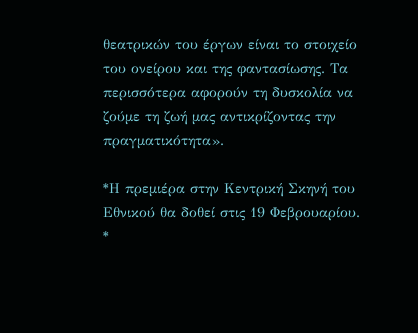θεατρικών του έργων είναι το στοιχείο του ονείρου και της φαντασίωσης. Τα περισσότερα αφορούν τη δυσκολία να ζούμε τη ζωή μας αντικρίζοντας την πραγματικότητα».

*Η πρεμιέρα στην Κεντρική Σκηνή του Εθνικού θα δοθεί στις 19 Φεβρουαρίου. *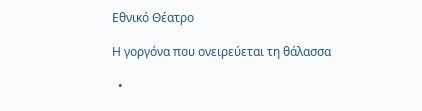Εθνικό Θέατρο

Η γοργόνα που ονειρεύεται τη θάλασσα

  •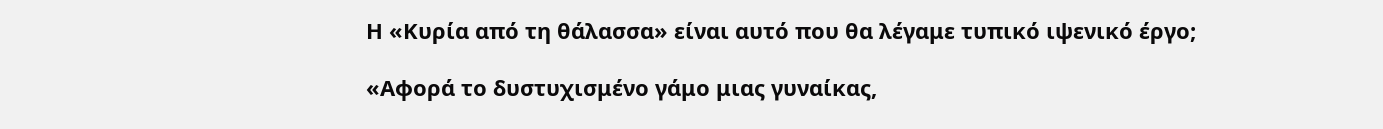Η «Κυρία από τη θάλασσα» είναι αυτό που θα λέγαμε τυπικό ιψενικό έργο;

«Αφορά το δυστυχισμένο γάμο μιας γυναίκας,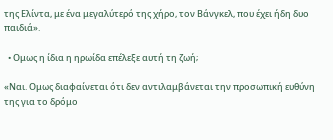της Ελίντα, με ένα μεγαλύτερό της χήρο, τον Βάνγκελ, που έχει ήδη δυο παιδιά».

  • Ομως η ίδια η ηρωίδα επέλεξε αυτή τη ζωή;

«Ναι. Ομως διαφαίνεται ότι δεν αντιλαμβάνεται την προσωπική ευθύνη της για το δρόμο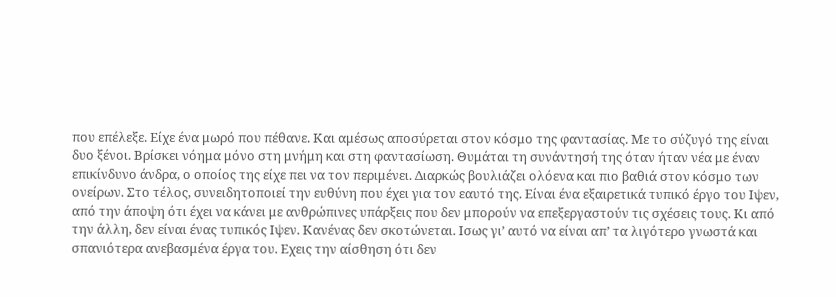που επέλεξε. Είχε ένα μωρό που πέθανε. Και αμέσως αποσύρεται στον κόσμο της φαντασίας. Με το σύζυγό της είναι δυο ξένοι. Βρίσκει νόημα μόνο στη μνήμη και στη φαντασίωση. Θυμάται τη συνάντησή της όταν ήταν νέα με έναν επικίνδυνο άνδρα, ο οποίος της είχε πει να τον περιμένει. Διαρκώς βουλιάζει ολόενα και πιο βαθιά στον κόσμο των ονείρων. Στο τέλος, συνειδητοποιεί την ευθύνη που έχει για τον εαυτό της. Είναι ένα εξαιρετικά τυπικό έργο του Ιψεν, από την άποψη ότι έχει να κάνει με ανθρώπινες υπάρξεις που δεν μπορούν να επεξεργαστούν τις σχέσεις τους. Κι από την άλλη, δεν είναι ένας τυπικός Ιψεν. Κανένας δεν σκοτώνεται. Ισως γι’ αυτό να είναι απ’ τα λιγότερο γνωστά και σπανιότερα ανεβασμένα έργα του. Εχεις την αίσθηση ότι δεν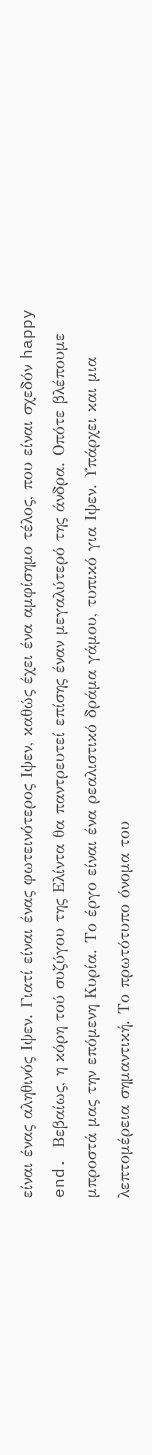είναι ένας αληθινός Ιψεν. Γιατί είναι ένας φωτεινότερος Ιψεν, καθώς έχει ένα αμφίσημο τέλος, που είναι σχεδόν happy end. Βεβαίως, η κόρη τού συζύγου της Ελίντα θα παντρευτεί επίσης έναν μεγαλύτερό της άνδρα. Οπότε βλέπουμε μπροστά μας την επόμενη Κυρία. Το έργο είναι ένα ρεαλιστικό δράμα γάμου, τυπικό για Ιψεν. Υπάρχει και μια λεπτομέρεια σημαντική. Το πρωτότυπο όνομα του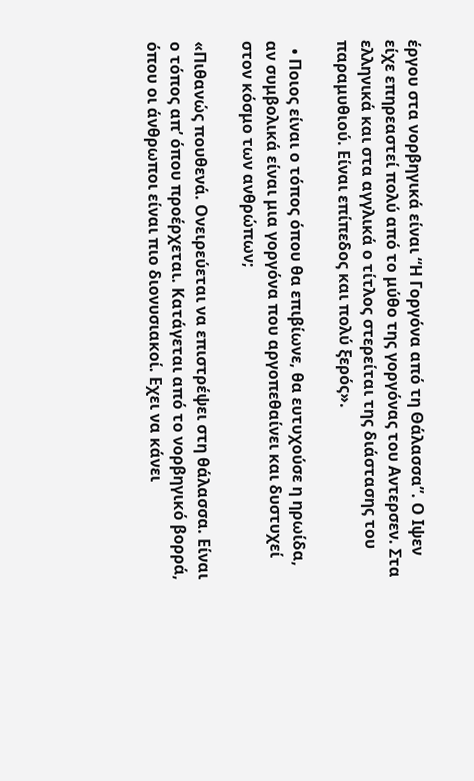έργου στα νορβηγικά είναι “Η Γοργόνα από τη Θάλασσα”. Ο Ιψεν είχε επηρεαστεί πολύ από το μύθο της γοργόνας του Αντερσεν. Στα ελληνικά και στα αγγλικά ο τίτλος στερείται της διάστασης του παραμυθιού. Είναι επίπεδος και πολύ ξερός».

  • Ποιος είναι ο τόπος όπου θα επιβίωνε, θα ευτυχούσε η ηρωίδα, αν συμβολικά είναι μια γοργόνα που αργοπεθαίνει και δυστυχεί στον κόσμο των ανθρώπων;

«Πιθανώς πουθενά. Ονειρεύεται να επιστρέψει στη θάλασσα. Είναι ο τόπος απ’ όπου προέρχεται. Κατάγεται από το νορβηγικό βορρά, όπου οι άνθρωποι είναι πιο διονυσιακοί. Εχει να κάνει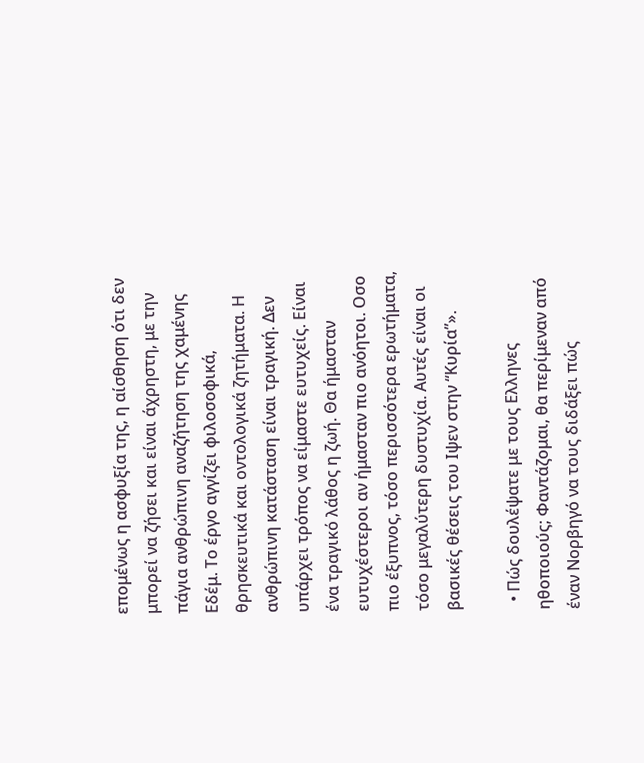επομένως η ασφυξία της, η αίσθηση ότι δεν μπορεί να ζήσει και είναι άχρηστη, με την πάγια ανθρώπινη αναζήτηση της χαμένης Εδέμ. Το έργο αγγίζει φιλοσοφικά, θρησκευτικά και οντολογικά ζητήματα. Η ανθρώπινη κατάσταση είναι τραγική. Δεν υπάρχει τρόπος να είμαστε ευτυχείς. Είναι ένα τραγικό λάθος η ζωή. Θα ήμασταν ευτυχέστεροι αν ήμασταν πιο ανόητοι. Οσο πιο έξυπνος, τόσο περισσότερα ερωτήματα, τόσο μεγαλύτερη δυστυχία. Αυτές είναι οι βασικές θέσεις του Ιψεν στην “Κυρία”».

  • Πώς δουλέψατε με τους Ελληνες ηθοποιούς; Φαντάζομαι, θα περίμεναν από έναν Νορβηγό να τους διδάξει πώς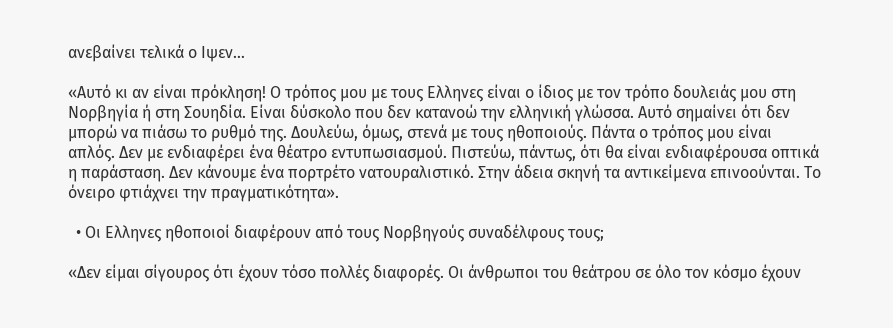ανεβαίνει τελικά ο Ιψεν…

«Αυτό κι αν είναι πρόκληση! Ο τρόπος μου με τους Ελληνες είναι ο ίδιος με τον τρόπο δουλειάς μου στη Νορβηγία ή στη Σουηδία. Είναι δύσκολο που δεν κατανοώ την ελληνική γλώσσα. Αυτό σημαίνει ότι δεν μπορώ να πιάσω το ρυθμό της. Δουλεύω, όμως, στενά με τους ηθοποιούς. Πάντα ο τρόπος μου είναι απλός. Δεν με ενδιαφέρει ένα θέατρο εντυπωσιασμού. Πιστεύω, πάντως, ότι θα είναι ενδιαφέρουσα οπτικά η παράσταση. Δεν κάνουμε ένα πορτρέτο νατουραλιστικό. Στην άδεια σκηνή τα αντικείμενα επινοούνται. Το όνειρο φτιάχνει την πραγματικότητα».

  • Οι Ελληνες ηθοποιοί διαφέρουν από τους Νορβηγούς συναδέλφους τους;

«Δεν είμαι σίγουρος ότι έχουν τόσο πολλές διαφορές. Οι άνθρωποι του θεάτρου σε όλο τον κόσμο έχουν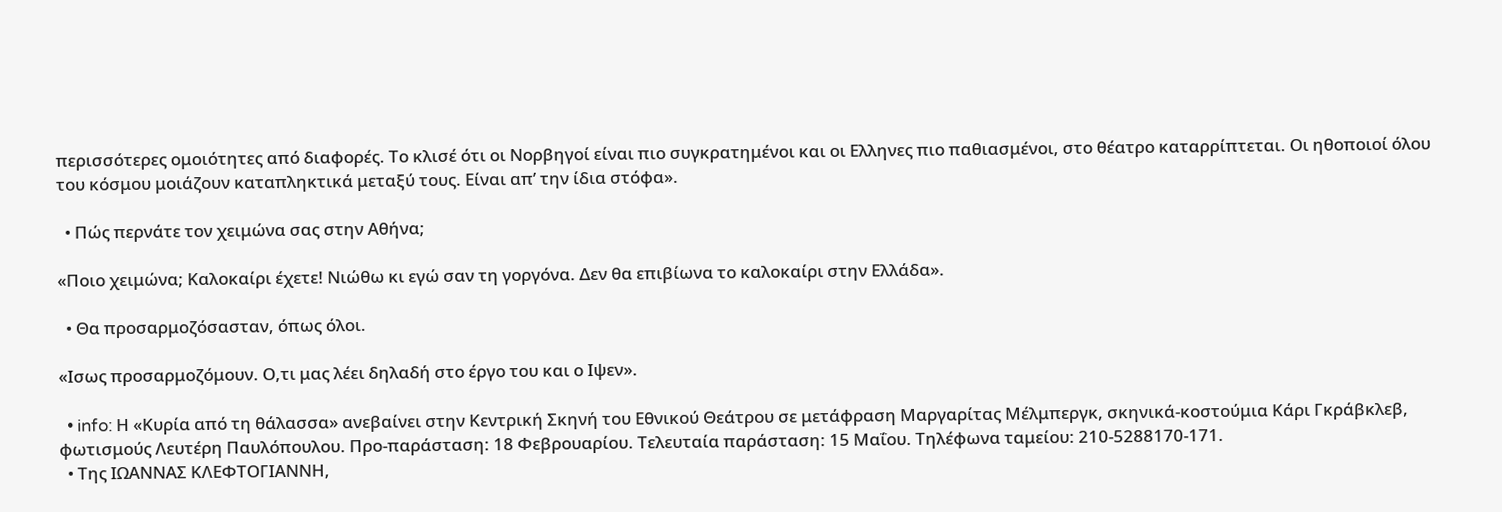περισσότερες ομοιότητες από διαφορές. Το κλισέ ότι οι Νορβηγοί είναι πιο συγκρατημένοι και οι Ελληνες πιο παθιασμένοι, στο θέατρο καταρρίπτεται. Οι ηθοποιοί όλου του κόσμου μοιάζουν καταπληκτικά μεταξύ τους. Είναι απ’ την ίδια στόφα».

  • Πώς περνάτε τον χειμώνα σας στην Αθήνα;

«Ποιο χειμώνα; Καλοκαίρι έχετε! Νιώθω κι εγώ σαν τη γοργόνα. Δεν θα επιβίωνα το καλοκαίρι στην Ελλάδα».

  • Θα προσαρμοζόσασταν, όπως όλοι.

«Ισως προσαρμοζόμουν. Ο,τι μας λέει δηλαδή στο έργο του και ο Ιψεν».

  • info: Η «Κυρία από τη θάλασσα» ανεβαίνει στην Κεντρική Σκηνή του Εθνικού Θεάτρου σε μετάφραση Μαργαρίτας Μέλμπεργκ, σκηνικά-κοστούμια Κάρι Γκράβκλεβ, φωτισμούς Λευτέρη Παυλόπουλου. Προ-παράσταση: 18 Φεβρουαρίου. Τελευταία παράσταση: 15 Μαΐου. Τηλέφωνα ταμείου: 210-5288170-171.
  • Της ΙΩΑΝΝΑΣ ΚΛΕΦΤΟΓΙΑΝΝΗ,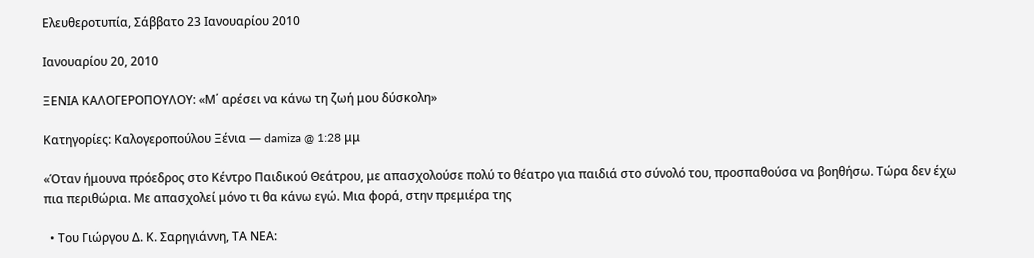Ελευθεροτυπία, Σάββατο 23 Ιανουαρίου 2010

Ιανουαρίου 20, 2010

ΞΕΝΙΑ ΚΑΛΟΓΕΡΟΠΟΥΛΟΥ: «Μ΄ αρέσει να κάνω τη ζωή μου δύσκολη»

Κατηγορίες: Καλογεροπούλου Ξένια — damiza @ 1:28 μμ

«Όταν ήμουνα πρόεδρος στο Κέντρο Παιδικού Θεάτρου, με απασχολούσε πολύ το θέατρο για παιδιά στο σύνολό του, προσπαθούσα να βοηθήσω. Τώρα δεν έχω πια περιθώρια. Με απασχολεί μόνο τι θα κάνω εγώ. Μια φορά, στην πρεμιέρα της

  • Του Γιώργου Δ. Κ. Σαρηγιάννη, ΤΑ ΝΕΑ: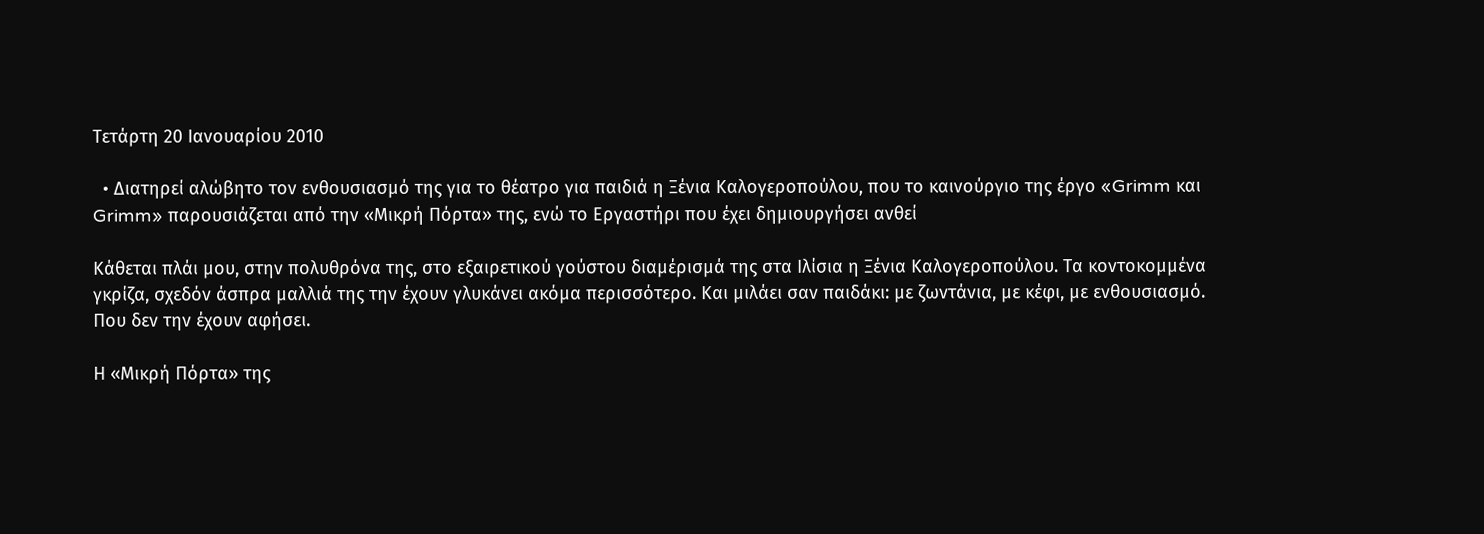Τετάρτη 20 Ιανουαρίου 2010

  • Διατηρεί αλώβητο τον ενθουσιασμό της για το θέατρο για παιδιά η Ξένια Καλογεροπούλου, που το καινούργιο της έργο «Grimm και Grimm» παρουσιάζεται από την «Μικρή Πόρτα» της, ενώ το Εργαστήρι που έχει δημιουργήσει ανθεί

Κάθεται πλάι μου, στην πολυθρόνα της, στο εξαιρετικού γούστου διαμέρισμά της στα Ιλίσια η Ξένια Καλογεροπούλου. Τα κοντοκομμένα γκρίζα, σχεδόν άσπρα μαλλιά της την έχουν γλυκάνει ακόμα περισσότερο. Και μιλάει σαν παιδάκι: με ζωντάνια, με κέφι, με ενθουσιασμό. Που δεν την έχουν αφήσει.

Η «Μικρή Πόρτα» της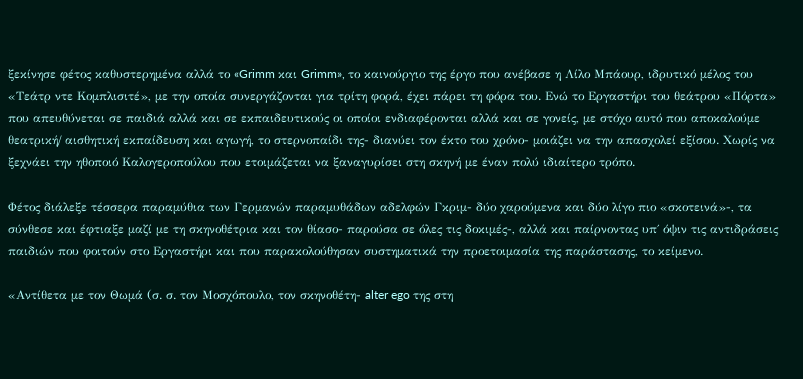ξεκίνησε φέτος καθυστερημένα αλλά το «Grimm και Grimm», το καινούργιο της έργο που ανέβασε η Λίλο Μπάουρ, ιδρυτικό μέλος του «Τεάτρ ντε Κομπλισιτέ», με την οποία συνεργάζονται για τρίτη φορά, έχει πάρει τη φόρα του. Ενώ το Εργαστήρι του θεάτρου «Πόρτα» που απευθύνεται σε παιδιά αλλά και σε εκπαιδευτικούς οι οποίοι ενδιαφέρονται αλλά και σε γονείς, με στόχο αυτό που αποκαλούμε θεατρική/ αισθητική εκπαίδευση και αγωγή, το στερνοπαίδι της- διανύει τον έκτο του χρόνο- μοιάζει να την απασχολεί εξίσου. Χωρίς να ξεχνάει την ηθοποιό Καλογεροπούλου που ετοιμάζεται να ξαναγυρίσει στη σκηνή με έναν πολύ ιδιαίτερο τρόπο.

Φέτος διάλεξε τέσσερα παραμύθια των Γερμανών παραμυθάδων αδελφών Γκριμ- δύο χαρούμενα και δύο λίγο πιο «σκοτεινά»-, τα σύνθεσε και έφτιαξε μαζί με τη σκηνοθέτρια και τον θίασο- παρούσα σε όλες τις δοκιμές-, αλλά και παίρνοντας υπ΄ όψιν τις αντιδράσεις παιδιών που φοιτούν στο Εργαστήρι και που παρακολούθησαν συστηματικά την προετοιμασία της παράστασης, το κείμενο.

«Αντίθετα με τον Θωμά (σ. σ. τον Μοσχόπουλο, τον σκηνοθέτη- alter ego της στη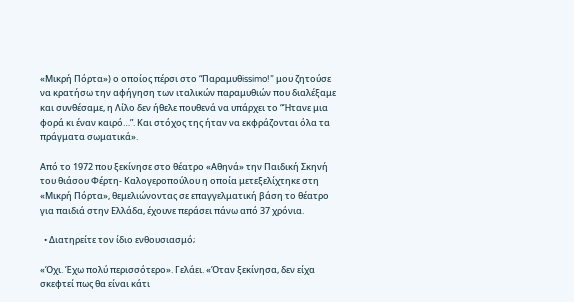«Μικρή Πόρτα») ο οποίος πέρσι στο “Παραμυθissimo!” μου ζητούσε να κρατήσω την αφήγηση των ιταλικών παραμυθιών που διαλέξαμε και συνθέσαμε, η Λίλο δεν ήθελε πουθενά να υπάρχει το “Ήτανε μια φορά κι έναν καιρό…”. Και στόχος της ήταν να εκφράζονται όλα τα πράγματα σωματικά».

Από το 1972 που ξεκίνησε στο θέατρο «Αθηνά» την Παιδική Σκηνή του θιάσου Φέρτη- Καλογεροπούλου η οποία μετεξελίχτηκε στη «Μικρή Πόρτα», θεμελιώνοντας σε επαγγελματική βάση το θέατρο για παιδιά στην Ελλάδα, έχουνε περάσει πάνω από 37 χρόνια.

  • Διατηρείτε τον ίδιο ενθουσιασμό;

«Όχι. Έχω πολύ περισσότερο». Γελάει. «Όταν ξεκίνησα, δεν είχα σκεφτεί πως θα είναι κάτι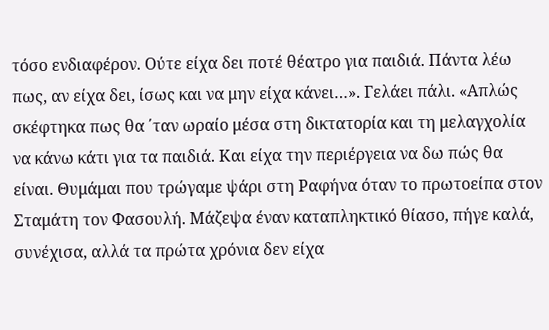τόσο ενδιαφέρον. Ούτε είχα δει ποτέ θέατρο για παιδιά. Πάντα λέω πως, αν είχα δει, ίσως και να μην είχα κάνει…». Γελάει πάλι. «Απλώς σκέφτηκα πως θα ΄ταν ωραίο μέσα στη δικτατορία και τη μελαγχολία να κάνω κάτι για τα παιδιά. Και είχα την περιέργεια να δω πώς θα είναι. Θυμάμαι που τρώγαμε ψάρι στη Ραφήνα όταν το πρωτοείπα στον Σταμάτη τον Φασουλή. Μάζεψα έναν καταπληκτικό θίασο, πήγε καλά, συνέχισα, αλλά τα πρώτα χρόνια δεν είχα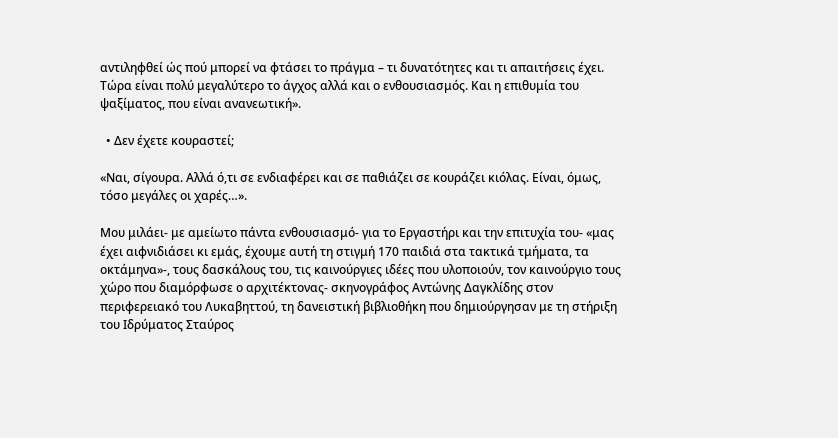αντιληφθεί ώς πού μπορεί να φτάσει το πράγμα – τι δυνατότητες και τι απαιτήσεις έχει. Τώρα είναι πολύ μεγαλύτερο το άγχος αλλά και ο ενθουσιασμός. Και η επιθυμία του ψαξίματος, που είναι ανανεωτική».

  • Δεν έχετε κουραστεί;

«Ναι, σίγουρα. Αλλά ό,τι σε ενδιαφέρει και σε παθιάζει σε κουράζει κιόλας. Είναι, όμως, τόσο μεγάλες οι χαρές…».

Μου μιλάει- με αμείωτο πάντα ενθουσιασμό- για το Εργαστήρι και την επιτυχία του- «μας έχει αιφνιδιάσει κι εμάς, έχουμε αυτή τη στιγμή 170 παιδιά στα τακτικά τμήματα, τα οκτάμηνα»-, τους δασκάλους του, τις καινούργιες ιδέες που υλοποιούν, τον καινούργιο τους χώρο που διαμόρφωσε ο αρχιτέκτονας- σκηνογράφος Αντώνης Δαγκλίδης στον περιφερειακό του Λυκαβηττού, τη δανειστική βιβλιοθήκη που δημιούργησαν με τη στήριξη του Ιδρύματος Σταύρος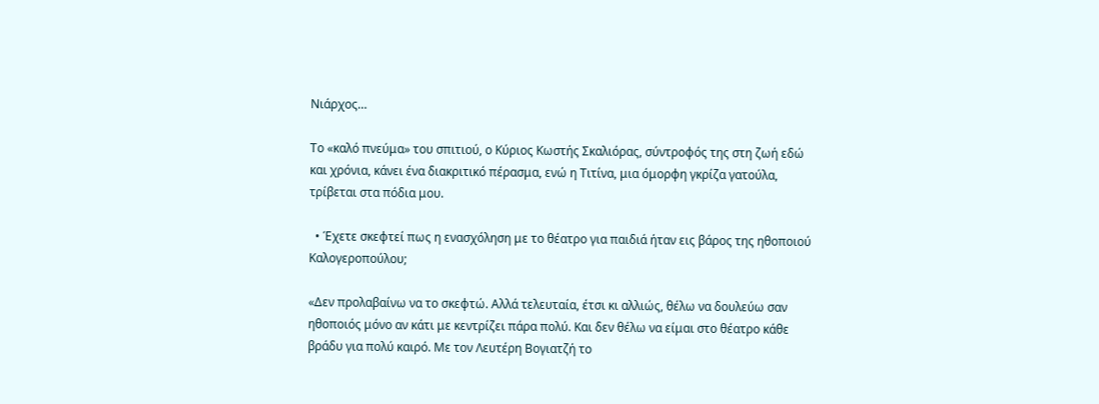Νιάρχος…

Το «καλό πνεύμα» του σπιτιού, ο Κύριος Κωστής Σκαλιόρας, σύντροφός της στη ζωή εδώ και χρόνια, κάνει ένα διακριτικό πέρασμα, ενώ η Τιτίνα, μια όμορφη γκρίζα γατούλα, τρίβεται στα πόδια μου.

  • Έχετε σκεφτεί πως η ενασχόληση με το θέατρο για παιδιά ήταν εις βάρος της ηθοποιού Καλογεροπούλου;

«Δεν προλαβαίνω να το σκεφτώ. Αλλά τελευταία, έτσι κι αλλιώς, θέλω να δουλεύω σαν ηθοποιός μόνο αν κάτι με κεντρίζει πάρα πολύ. Και δεν θέλω να είμαι στο θέατρο κάθε βράδυ για πολύ καιρό. Με τον Λευτέρη Βογιατζή το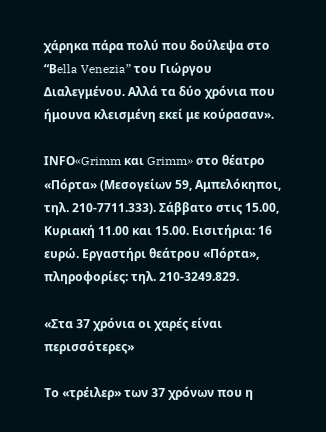χάρηκα πάρα πολύ που δούλεψα στο “Βella Venezia” του Γιώργου Διαλεγμένου. Αλλά τα δύο χρόνια που ήμουνα κλεισμένη εκεί με κούρασαν».

ΙΝFΟ«Grimm και Grimm» στο θέατρο «Πόρτα» (Μεσογείων 59, Αμπελόκηποι, τηλ. 210-7711.333). Σάββατο στις 15.00, Κυριακή 11.00 και 15.00. Εισιτήρια: 16 ευρώ. Εργαστήρι θεάτρου «Πόρτα», πληροφορίες: τηλ. 210-3249.829.

«Στα 37 χρόνια οι χαρές είναι περισσότερες»

Το «τρέιλερ» των 37 χρόνων που η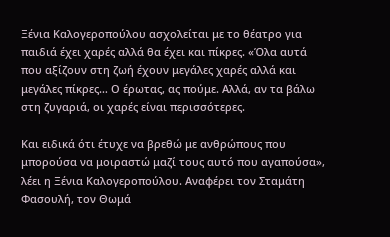Ξένια Καλογεροπούλου ασχολείται με το θέατρο για παιδιά έχει χαρές αλλά θα έχει και πίκρες. «Όλα αυτά που αξίζουν στη ζωή έχουν μεγάλες χαρές αλλά και μεγάλες πίκρες… Ο έρωτας, ας πούμε. Αλλά, αν τα βάλω στη ζυγαριά, οι χαρές είναι περισσότερες.

Και ειδικά ότι έτυχε να βρεθώ με ανθρώπους που μπορούσα να μοιραστώ μαζί τους αυτό που αγαπούσα», λέει η Ξένια Καλογεροπούλου. Αναφέρει τον Σταμάτη Φασουλή, τον Θωμά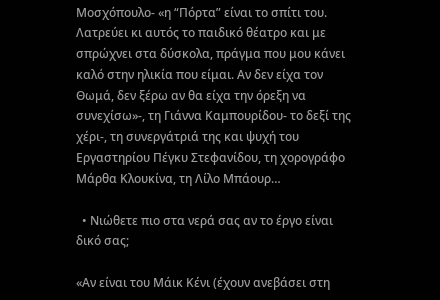Μοσχόπουλο- «η “Πόρτα” είναι το σπίτι του. Λατρεύει κι αυτός το παιδικό θέατρο και με σπρώχνει στα δύσκολα, πράγμα που μου κάνει καλό στην ηλικία που είμαι. Αν δεν είχα τον Θωμά, δεν ξέρω αν θα είχα την όρεξη να συνεχίσω»-, τη Γιάννα Καμπουρίδου- το δεξί της χέρι-, τη συνεργάτριά της και ψυχή του Εργαστηρίου Πέγκυ Στεφανίδου, τη χορογράφο Μάρθα Κλουκίνα, τη Λίλο Μπάουρ…

  • Νιώθετε πιο στα νερά σας αν το έργο είναι δικό σας;

«Αν είναι του Μάικ Κένι (έχουν ανεβάσει στη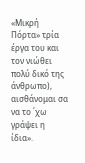«Μικρή Πόρτα» τρία έργα του και τον νιώθει πολύ δικό της άνθρωπο), αισθάνομαι σα να το ΄χω γράψει η ίδια».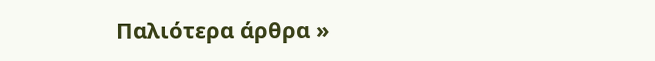Παλιότερα άρθρα »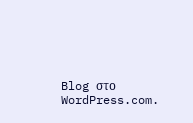Blog στο WordPress.com.